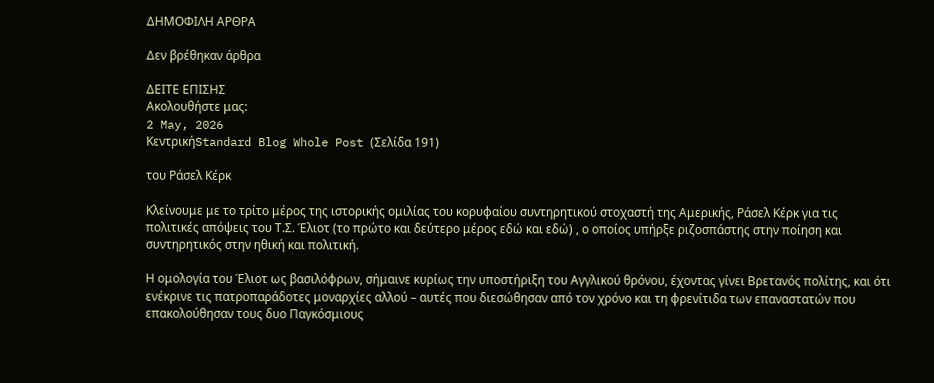ΔΗΜΟΦΙΛΗ ΑΡΘΡΑ

Δεν βρέθηκαν άρθρα

ΔΕΙΤΕ ΕΠΙΣΗΣ
Ακολουθήστε μας:
2 May, 2026
ΚεντρικήStandard Blog Whole Post (Σελίδα 191)

του Ράσελ Κέρκ

Κλείνουμε με το τρίτο μέρος της ιστορικής ομιλίας του κορυφαίου συντηρητικού στοχαστή της Αμερικής, Ράσελ Κέρκ για τις πολιτικές απόψεις του Τ.Σ. Έλιοτ (το πρώτο και δεύτερο μέρος εδώ και εδώ) , ο οποίος υπήρξε ριζοσπάστης στην ποίηση και συντηρητικός στην ηθική και πολιτική.

Η ομολογία του Έλιοτ ως βασιλόφρων, σήμαινε κυρίως την υποστήριξη του Αγγλικού θρόνου, έχοντας γίνει Βρετανός πολίτης, και ότι ενέκρινε τις πατροπαράδοτες μοναρχίες αλλού – αυτές που διεσώθησαν από τον χρόνο και τη φρενίτιδα των επαναστατών που επακολούθησαν τους δυο Παγκόσμιους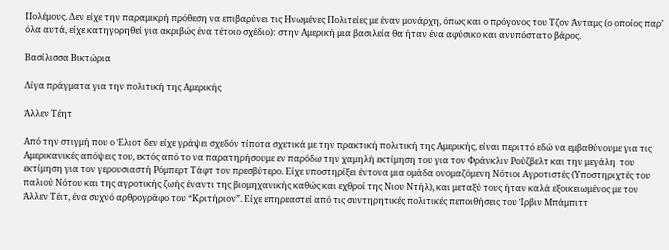Πολέμους. Δεν είχε την παραμικρή πρόθεση να επιβαρύνει τις Ηνωμένες Πολιτείες με έναν μονάρχη, όπως και ο πρόγονος του Τζον Άνταμς (ο οποίος παρ’ όλα αυτά, είχε κατηγορηθεί για ακριβώς ένα τέτοιο σχέδιο): στην Αμερική μια βασιλεία θα ήταν ένα αφύσικο και ανυπόστατο βάρος.

Βασίλισσα Βικτώρια

Λίγα πράγματα για την πολιτική της Αμερικής

Άλλεν Τέητ

Aπό την στιγμή που ο Έλιοτ δεν είχε γράψει σχεδόν τίποτα σχετικά με την πρακτική πολιτική της Αμερικής, είναι περιττό εδώ να εμβαθύνουμε για τις Αμερικανικές απόψεις του, εκτός από το να παρατηρήσουμε εν παρόδω την χαμηλή εκτίμηση του για τον Φράνκλιν Ρούζβελτ και την μεγάλη  του εκτίμηση για τον γερουσιαστή Ρόμπερτ Τάφτ τον πρεσβύτερο. Είχε υποστηρίξει έντονα μια ομάδα ονομαζόμενη Νότιοι Αγροτιστές (Υποστηριχτές του παλιού Νότου και της αγροτικής ζωής έναντι της βιομηχανικής καθώς και εχθροί της Νιου Ντήλ), και μεταξύ τους ήταν καλά εξοικειωμένος με τον Άλλεν Τέιτ, ένα συχνό αρθρογράφο του “Κριτήριον”. Είχε επηρεαστεί από τις συντηρητικές πολιτικές πεποιθήσεις του Ίρβιν Μπάμπιττ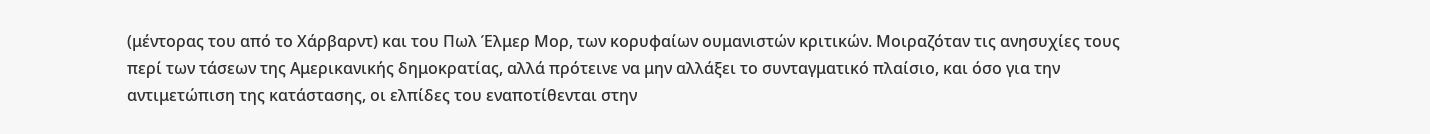(μέντορας του από το Χάρβαρντ) και του Πωλ Έλμερ Μορ, των κορυφαίων ουμανιστών κριτικών. Μοιραζόταν τις ανησυχίες τους περί των τάσεων της Αμερικανικής δημοκρατίας, αλλά πρότεινε να μην αλλάξει το συνταγματικό πλαίσιο, και όσο για την αντιμετώπιση της κατάστασης, οι ελπίδες του εναποτίθενται στην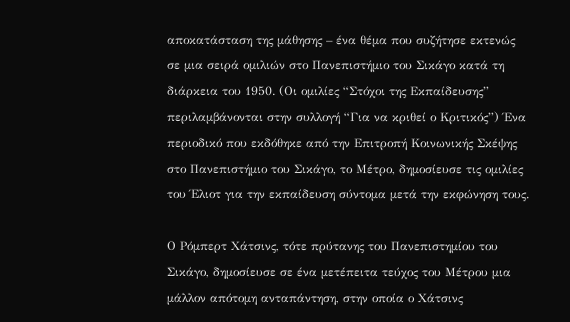αποκατάσταση της μάθησης – ένα θέμα που συζήτησε εκτενώς σε μια σειρά ομιλιών στο Πανεπιστήμιο του Σικάγο κατά τη διάρκεια του 1950. (Οι ομιλίες “Στόχοι της Εκπαίδευσης” περιλαμβάνονται στην συλλογή “Για να κριθεί ο Κριτικός”) Ένα περιοδικό που εκδόθηκε από την Επιτροπή Κοινωνικής Σκέψης στο Πανεπιστήμιο του Σικάγο, το Μέτρο, δημοσίευσε τις ομιλίες του Έλιοτ για την εκπαίδευση σύντομα μετά την εκφώνηση τους.

Ο Ρόμπερτ Χάτσινς, τότε πρύτανης του Πανεπιστημίου του Σικάγο, δημοσίευσε σε ένα μετέπειτα τεύχος του Μέτρου μια μάλλον απότομη ανταπάντηση, στην οποία ο Χάτσινς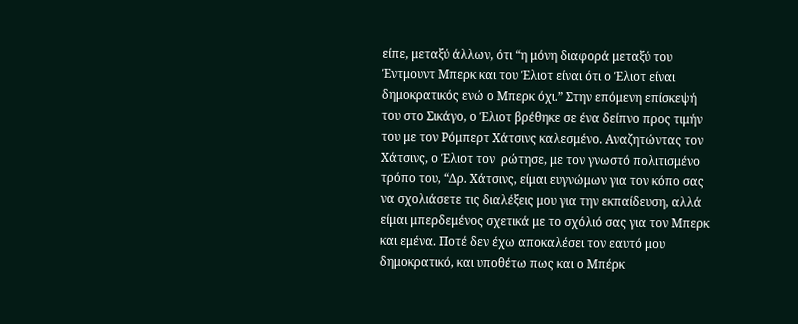είπε, μεταξύ άλλων, ότι “η μόνη διαφορά μεταξύ του Έντμουντ Μπερκ και του Έλιοτ είναι ότι ο Έλιοτ είναι δημοκρατικός ενώ ο Μπερκ όχι.” Στην επόμενη επίσκεψή του στο Σικάγο, ο Έλιοτ βρέθηκε σε ένα δείπνο προς τιμήν του με τον Ρόμπερτ Χάτσινς καλεσμένο. Αναζητώντας τον Χάτσινς, ο Έλιοτ τον  ρώτησε, με τον γνωστό πολιτισμένο τρόπο του, “Δρ. Χάτσινς, είμαι ευγνώμων για τον κόπο σας να σχολιάσετε τις διαλέξεις μου για την εκπαίδευση, αλλά είμαι μπερδεμένος σχετικά με το σχόλιό σας για τον Μπερκ και εμένα. Ποτέ δεν έχω αποκαλέσει τον εαυτό μου δημοκρατικό, και υποθέτω πως και ο Μπέρκ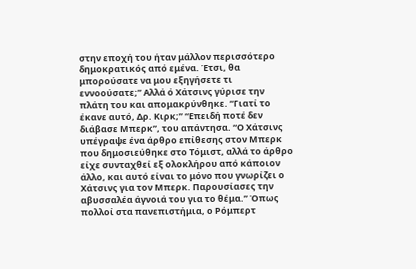στην εποχή του ήταν μάλλον περισσότερο δημοκρατικός από εμένα. Έτσι, θα μπορούσατε να μου εξηγήσετε τι εννοούσατε;” Αλλά ό Χάτσινς γύρισε την πλάτη του και απομακρύνθηκε. “Γιατί το έκανε αυτό, Δρ. Κιρκ;” “Επειδή ποτέ δεν διάβασε Μπερκ”, του απάντησα. “Ο Χάτσινς υπέγραψε ένα άρθρο επίθεσης στον Μπερκ που δημοσιεύθηκε στο Τόμιστ, αλλά το άρθρο είχε συνταχθεί εξ ολοκλήρου από κάποιον άλλο, και αυτό είναι το μόνο που γνωρίζει ο Χάτσινς για τον Μπερκ. Παρουσίασες την αβυσσαλέα άγνοιά του για το θέμα.” Όπως πολλοί στα πανεπιστήμια, ο Ρόμπερτ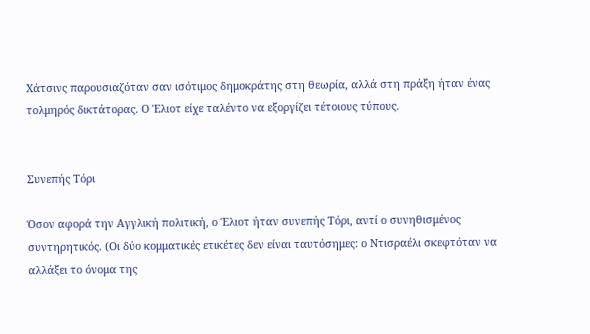Χάτσινς παρουσιαζόταν σαν ισότιμος δημοκράτης στη θεωρία, αλλά στη πράξη ήταν ένας τολμηρός δικτάτορας. Ο Έλιοτ είχε ταλέντο να εξοργίζει τέτοιους τύπους.


Συνεπής Τόρι

Όσον αφορά την Αγγλική πολιτική, ο Έλιοτ ήταν συνεπής Τόρι, αντί ο συνηθισμένος συντηρητικός. (Οι δύο κομματικές ετικέτες δεν είναι ταυτόσημες: ο Ντισραέλι σκεφτόταν να αλλάξει το όνομα της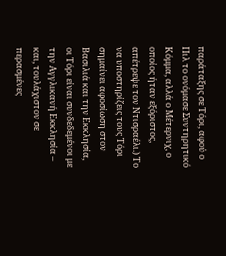παράταξης σε Τόρι, αφού ο Πιλ το ονόμασε Συντηρητικό Κόμμα, αλλά ο Μέτερνιχ, ο οποίος ήταν εξόριστος, απέτρεψε τον Ντισραέλι.) Το να υποστηρίζεις τους Τόρι σημαίνει αφοσίωση στον Βασιλιά και την Εκκλησία, οι Τόρι είναι συνδεδεμένοι με την Αγγλικανή Εκκλησία – και, τουλάχιστον σε περασμένες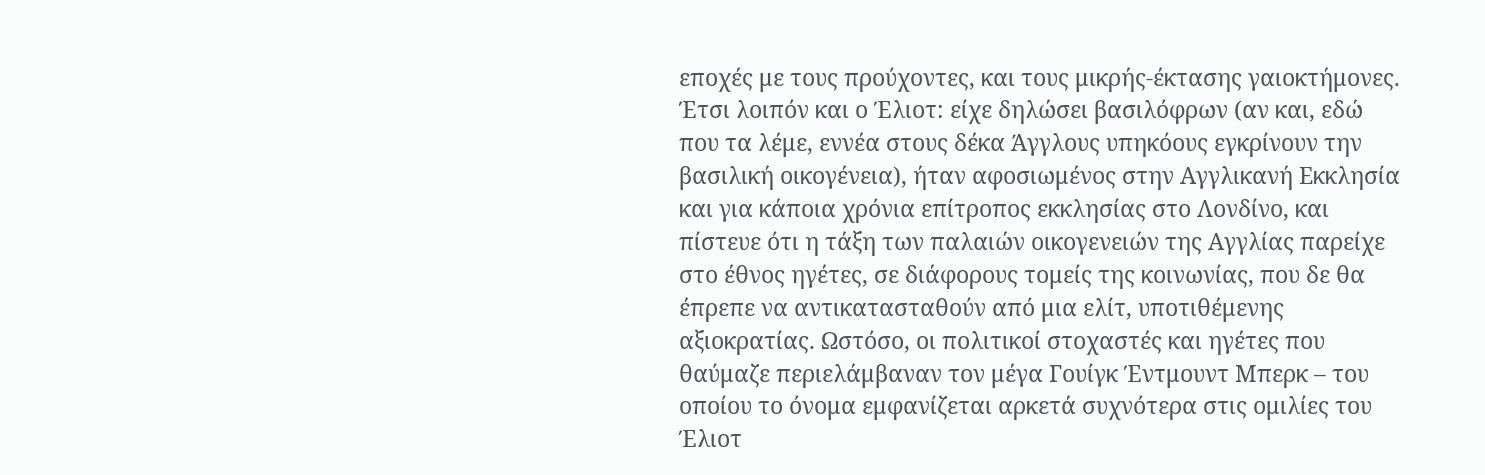εποχές με τους προύχοντες, και τους μικρής-έκτασης γαιοκτήμονες. Έτσι λοιπόν και ο Έλιοτ: είχε δηλώσει βασιλόφρων (αν και, εδώ που τα λέμε, εννέα στους δέκα Άγγλους υπηκόους εγκρίνουν την βασιλική οικογένεια), ήταν αφοσιωμένος στην Αγγλικανή Εκκλησία και για κάποια χρόνια επίτροπος εκκλησίας στο Λονδίνο, και πίστευε ότι η τάξη των παλαιών οικογενειών της Αγγλίας παρείχε στο έθνος ηγέτες, σε διάφορους τομείς της κοινωνίας, που δε θα έπρεπε να αντικατασταθούν από μια ελίτ, υποτιθέμενης αξιοκρατίας. Ωστόσο, οι πολιτικοί στοχαστές και ηγέτες που θαύμαζε περιελάμβαναν τον μέγα Γουίγκ Έντμουντ Μπερκ – του οποίου το όνομα εμφανίζεται αρκετά συχνότερα στις ομιλίες του Έλιοτ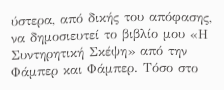ύστερα, από δικής του απόφασης, να δημοσιευτεί το βιβλίο μου «Η Συντηρητική Σκέψη» από την Φάμπερ και Φάμπερ. Τόσο στο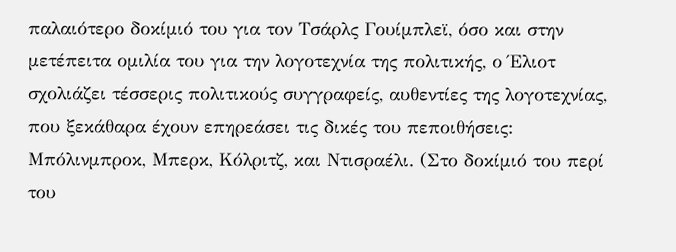παλαιότερο δοκίμιό του για τον Τσάρλς Γουίμπλεϊ, όσο και στην μετέπειτα ομιλία του για την λογοτεχνία της πολιτικής, ο Έλιοτ σχολιάζει τέσσερις πολιτικούς συγγραφείς, αυθεντίες της λογοτεχνίας, που ξεκάθαρα έχουν επηρεάσει τις δικές του πεποιθήσεις: Μπόλινμπροκ, Μπερκ, Κόλριτζ, και Ντισραέλι. (Στο δοκίμιό του περί του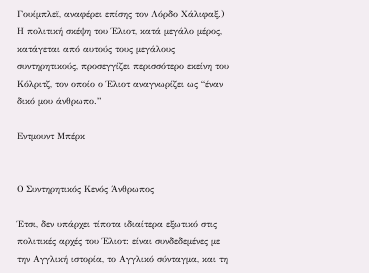Γουίμπλεϊ, αναφέρει επίσης τον Λόρδο Χάλιφαξ.) Η πολιτική σκέψη του Έλιοτ, κατά μεγάλο μέρος, κατάγεται από αυτούς τους μεγάλους συντηρητικούς, προσεγγίζει περισσότερο εκείνη του Κόλριτζ, τον οποίο ο Έλιοτ αναγνωρίζει ως “έναν δικό μου άνθρωπο.”

Εντμουντ Μπέρκ


Ο Συντηρητικός Κενός Άνθρωπος

Έτσι, δεν υπάρχει τίποτα ιδιαίτερα εξωτικό στις πολιτικές αρχές του Έλιοτ: είναι συνδεδεμένες με την Αγγλική ιστορία, το Αγγλικό σύνταγμα, και τη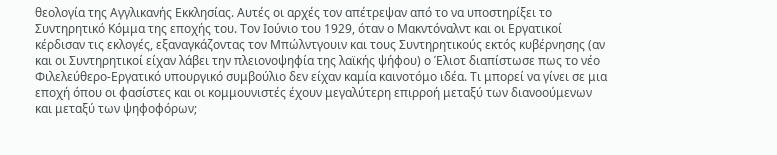θεολογία της Αγγλικανής Εκκλησίας. Αυτές οι αρχές τον απέτρεψαν από το να υποστηρίξει το Συντηρητικό Κόμμα της εποχής του. Τον Ιούνιο του 1929, όταν ο Μακντόναλντ και οι Εργατικοί κέρδισαν τις εκλογές, εξαναγκάζοντας τον Μπώλντγουιν και τους Συντηρητικούς εκτός κυβέρνησης (αν και οι Συντηρητικοί είχαν λάβει την πλειονοψηφία της λαϊκής ψήφου) ο Έλιοτ διαπίστωσε πως το νέο Φιλελεύθερο-Εργατικό υπουργικό συμβούλιο δεν είχαν καμία καινοτόμο ιδέα. Τι μπορεί να γίνει σε μια εποχή όπου οι φασίστες και οι κομμουνιστές έχουν μεγαλύτερη επιρροή μεταξύ των διανοούμενων και μεταξύ των ψηφοφόρων;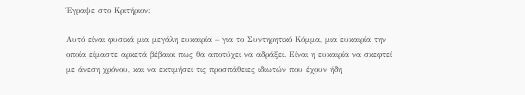Έγραψε στο Κριτήριον:

Αυτό είναι φυσικά μια μεγάλη ευκαιρία – για το Συντηρητικό Κόμμα, μια ευκαιρία την οποία είμαστε αρκετά βέβαιοι πως θα αποτύχει να αδράξει. Είναι η ευκαιρία να σκεφτεί με άνεση χρόνου, και να εκτιμήσει τις προσπάθειες ιδιωτών που έχουν ήδη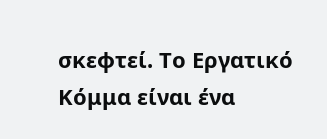σκεφτεί. Το Εργατικό Κόμμα είναι ένα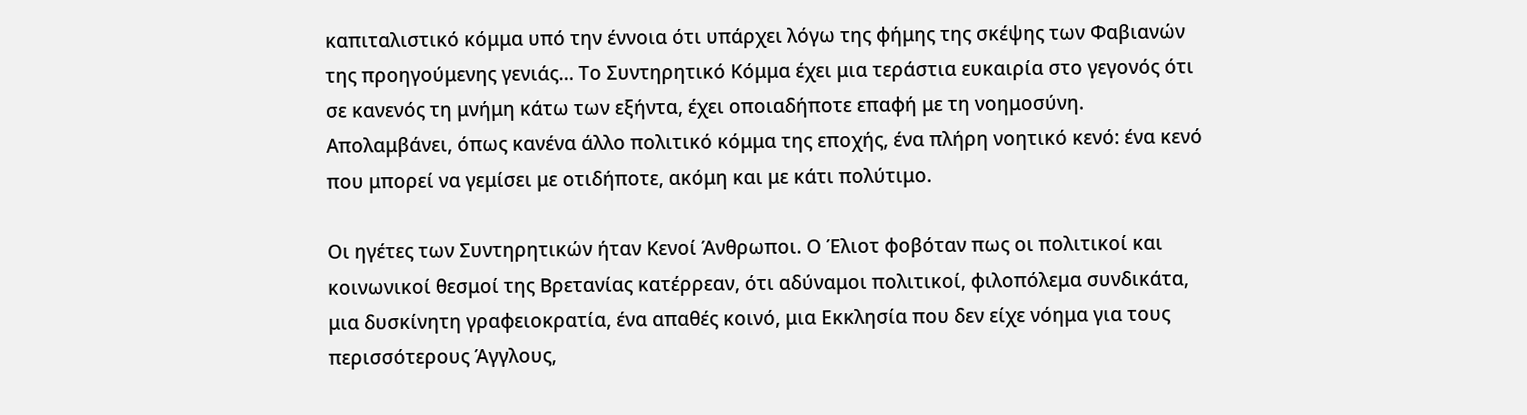καπιταλιστικό κόμμα υπό την έννοια ότι υπάρχει λόγω της φήμης της σκέψης των Φαβιανών της προηγούμενης γενιάς… Το Συντηρητικό Κόμμα έχει μια τεράστια ευκαιρία στο γεγονός ότι σε κανενός τη μνήμη κάτω των εξήντα, έχει οποιαδήποτε επαφή με τη νοημοσύνη. Απολαμβάνει, όπως κανένα άλλο πολιτικό κόμμα της εποχής, ένα πλήρη νοητικό κενό: ένα κενό που μπορεί να γεμίσει με οτιδήποτε, ακόμη και με κάτι πολύτιμο.

Οι ηγέτες των Συντηρητικών ήταν Κενοί Άνθρωποι. Ο Έλιοτ φοβόταν πως οι πολιτικοί και κοινωνικοί θεσμοί της Βρετανίας κατέρρεαν, ότι αδύναμοι πολιτικοί, φιλοπόλεμα συνδικάτα, μια δυσκίνητη γραφειοκρατία, ένα απαθές κοινό, μια Εκκλησία που δεν είχε νόημα για τους περισσότερους Άγγλους,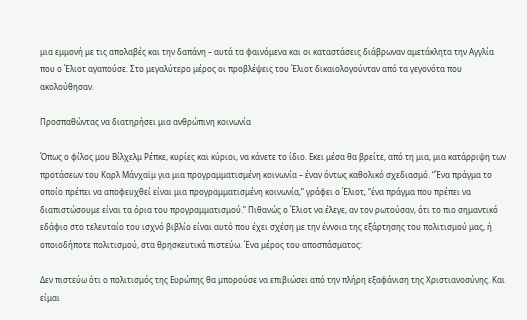μια εμμονή με τις απολαβές και την δαπάνη – αυτά τα φαινόμενα και οι καταστάσεις διάβρωναν αμετάκλητα την Αγγλία που ο Έλιοτ αγαπούσε. Στο μεγαλύτερο μέρος οι προβλέψεις του Έλιοτ δικαιολογούνταν από τα γεγονότα που ακολούθησαν.

Προσπαθώντας να διατηρήσει μια ανθρώπινη κοινωνία

Όπως ο φίλος μου Βίλχελμ Ρέπκε, κυρίες και κύριοι, να κάνετε το ίδιο. Εκει μέσα θα βρείτε, από τη μια, μια κατάρριψη των προτάσεων του Καρλ Μάνχαϊμ για μια προγραμματισμένη κοινωνία – έναν όντως καθολικό σχεδιασμό. “Ένα πράγμα το οποίο πρέπει να αποφευχθεί είναι μια προγραμματισμένη κοινωνία,” γράφει ο Έλιοτ, “ένα πράγμα που πρέπει να διαπιστώσουμε είναι τα όρια του προγραμματισμού.” Πιθανώς ο Έλιοτ να έλεγε, αν τον ρωτούσαν, ότι το πιο σημαντικό εδάφιο στο τελευταίο του ισχνό βιβλίο είναι αυτό που έχει σχέση με την έννοια της εξάρτησης του πολιτισμού μας, ή οποιοδήποτε πολιτισμού, στα θρησκευτικά πιστεύω. Ένα μέρος του αποσπάσματος:

Δεν πιστεύω ότι ο πολιτισμός της Ευρώπης θα μπορούσε να επιβιώσει από την πλήρη εξαφάνιση της Χριστιανοσύνης. Και είμαι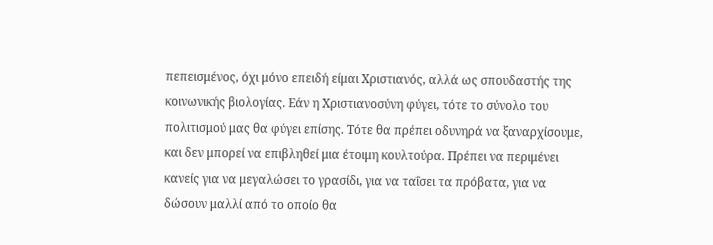πεπεισμένος, όχι μόνο επειδή είμαι Χριστιανός, αλλά ως σπουδαστής της κοινωνικής βιολογίας. Εάν η Χριστιανοσύνη φύγει, τότε το σύνολο του πολιτισμού μας θα φύγει επίσης. Τότε θα πρέπει οδυνηρά να ξαναρχίσουμε, και δεν μπορεί να επιβληθεί μια έτοιμη κουλτούρα. Πρέπει να περιμένει κανείς για να μεγαλώσει το γρασίδι, για να ταΐσει τα πρόβατα, για να δώσουν μαλλί από το οποίο θα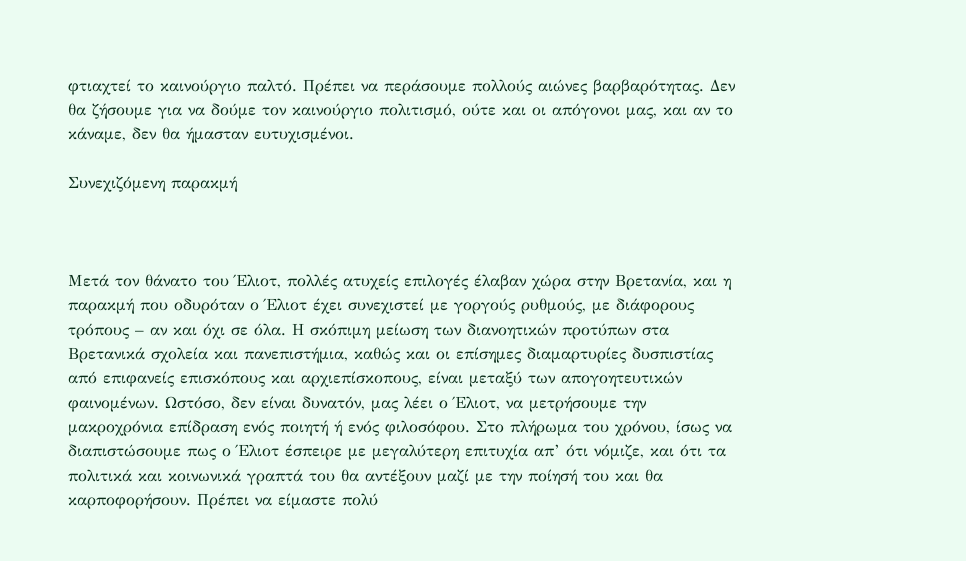φτιαχτεί το καινούργιο παλτό. Πρέπει να περάσουμε πολλούς αιώνες βαρβαρότητας. Δεν θα ζήσουμε για να δούμε τον καινούργιο πολιτισμό, ούτε και οι απόγονοι μας, και αν το κάναμε, δεν θα ήμασταν ευτυχισμένοι.

Συνεχιζόμενη παρακμή



Μετά τον θάνατο του Έλιοτ, πολλές ατυχείς επιλογές έλαβαν χώρα στην Βρετανία, και η παρακμή που οδυρόταν ο Έλιοτ έχει συνεχιστεί με γοργούς ρυθμούς, με διάφορους τρόπους – αν και όχι σε όλα. Η σκόπιμη μείωση των διανοητικών προτύπων στα Βρετανικά σχολεία και πανεπιστήμια, καθώς και οι επίσημες διαμαρτυρίες δυσπιστίας από επιφανείς επισκόπους και αρχιεπίσκοπους, είναι μεταξύ των απογοητευτικών φαινομένων. Ωστόσο, δεν είναι δυνατόν, μας λέει ο Έλιοτ, να μετρήσουμε την μακροχρόνια επίδραση ενός ποιητή ή ενός φιλοσόφου. Στο πλήρωμα του χρόνου, ίσως να διαπιστώσουμε πως ο Έλιοτ έσπειρε με μεγαλύτερη επιτυχία απ’ ότι νόμιζε, και ότι τα πολιτικά και κοινωνικά γραπτά του θα αντέξουν μαζί με την ποίησή του και θα καρποφορήσουν. Πρέπει να είμαστε πολύ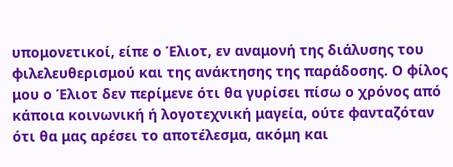υπομονετικοί, είπε ο Έλιοτ, εν αναμονή της διάλυσης του φιλελευθερισμού και της ανάκτησης της παράδοσης. Ο φίλος μου ο Έλιοτ δεν περίμενε ότι θα γυρίσει πίσω ο χρόνος από κάποια κοινωνική ή λογοτεχνική μαγεία, ούτε φανταζόταν ότι θα μας αρέσει το αποτέλεσμα, ακόμη και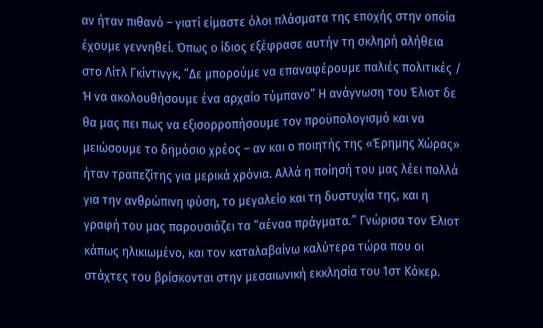αν ήταν πιθανό – γιατί είμαστε όλοι πλάσματα της εποχής στην οποία έχουμε γεννηθεί. Όπως ο ίδιος εξέφρασε αυτήν τη σκληρή αλήθεια στο Λίτλ Γκίντινγκ, “Δε μπορούμε να επαναφέρουμε παλιές πολιτικές / Ή να ακολουθήσουμε ένα αρχαίο τύμπανο” Η ανάγνωση του Έλιοτ δε θα μας πει πως να εξισορροπήσουμε τον προϋπολογισμό και να μειώσουμε το δημόσιο χρέος – αν και ο ποιητής της «Έρημης Χώρας» ήταν τραπεζίτης για μερικά χρόνια. Αλλά η ποίησή του μας λέει πολλά για την ανθρώπινη φύση, το μεγαλείο και τη δυστυχία της, και η γραφή του μας παρουσιάζει τα “αέναα πράγματα.” Γνώρισα τον Έλιοτ κάπως ηλικιωμένο, και τον καταλαβαίνω καλύτερα τώρα που οι στάχτες του βρίσκονται στην μεσαιωνική εκκλησία του Ίστ Κόκερ.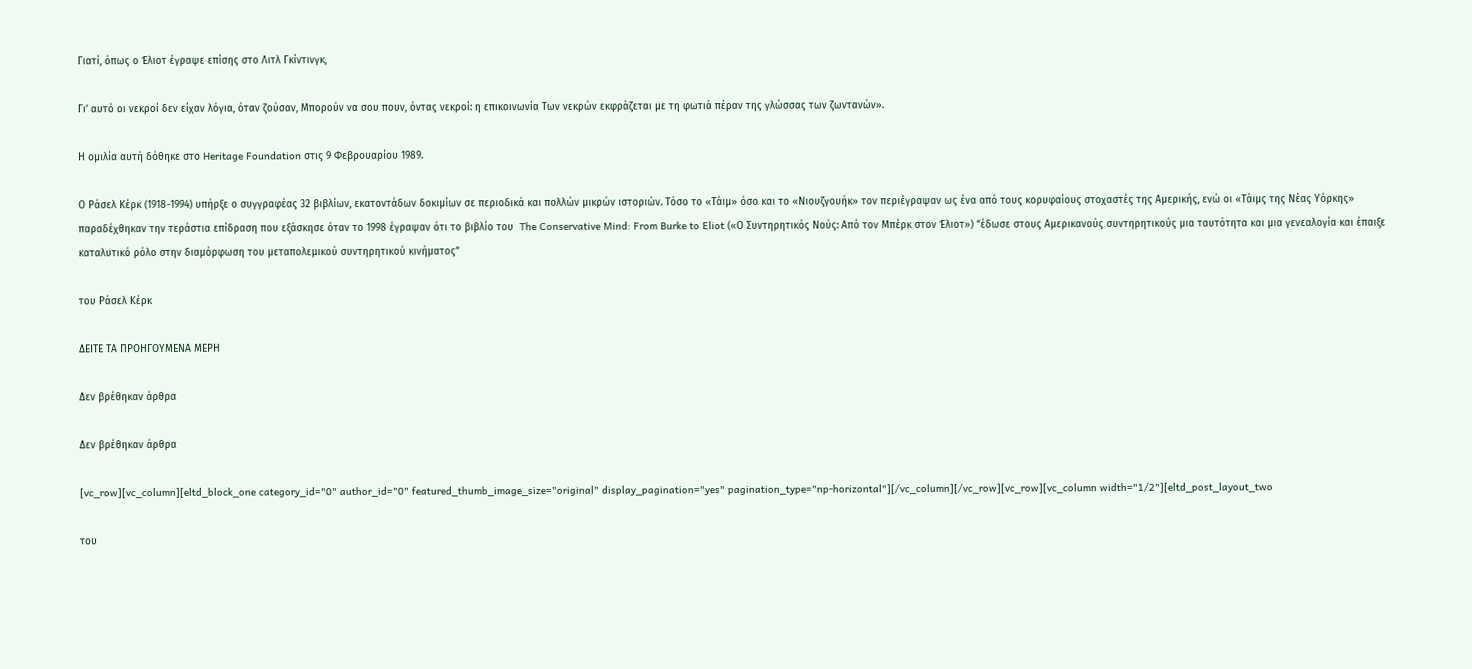Γιατί, όπως ο Έλιοτ έγραψε επίσης στο Λιτλ Γκίντινγκ,

Γι’ αυτό οι νεκροί δεν είχαν λόγια, όταν ζούσαν, Μπορούν να σου πουν, όντας νεκροί: η επικοινωνία Των νεκρών εκφράζεται με τη φωτιά πέραν της γλώσσας των ζωντανών».

Η ομιλία αυτή δόθηκε στο Heritage Foundation στις 9 Φεβρουαρίου 1989.

Ο Ράσελ Κέρκ (1918-1994) υπήρξε ο συγγραφέας 32 βιβλίων, εκατοντάδων δοκιμίων σε περιοδικά και πολλών μικρών ιστοριών. Τόσο το «Τάιμ» όσο και το «Νιουζγουήκ» τον περιέγραψαν ως ένα από τους κορυφαίους στοχαστές της Αμερικής, ενώ οι «Τάιμς της Νέας Υόρκης» παραδέχθηκαν την τεράστια επίδραση που εξάσκησε όταν το 1998 έγραψαν ότι το βιβλίο του  The Conservative Mind: From Burke to Eliot («Ο Συντηρητικός Νούς: Από τον Μπέρκ στον Έλιοτ») “έδωσε στους Αμερικανούς συντηρητικούς μια ταυτότητα και μια γενεαλογία και έπαιξε καταλυτικό ρόλο στην διαμόρφωση του μεταπολεμικού συντηρητικού κινήματος”

του Ράσελ Κέρκ

ΔΕΙΤΕ ΤΑ ΠΡΟΗΓΟΥΜΕΝΑ ΜΕΡΗ

Δεν βρέθηκαν άρθρα

Δεν βρέθηκαν άρθρα

[vc_row][vc_column][eltd_block_one category_id="0" author_id="0" featured_thumb_image_size="original" display_pagination="yes" pagination_type="np-horizontal"][/vc_column][/vc_row][vc_row][vc_column width="1/2"][eltd_post_layout_two

του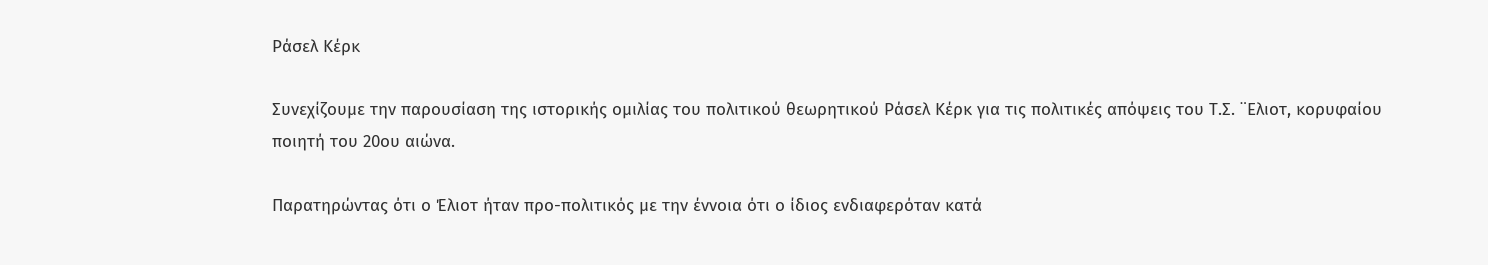Ράσελ Κέρκ

Συνεχίζουμε την παρουσίαση της ιστορικής ομιλίας του πολιτικού θεωρητικού Ράσελ Κέρκ για τις πολιτικές απόψεις του Τ.Σ. ¨Ελιοτ, κορυφαίου ποιητή του 20ου αιώνα.

Παρατηρώντας ότι ο Έλιοτ ήταν προ-πολιτικός με την έννοια ότι ο ίδιος ενδιαφερόταν κατά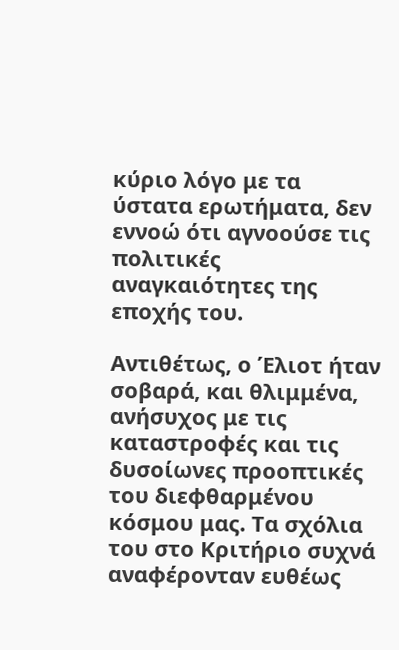κύριο λόγο με τα ύστατα ερωτήματα, δεν εννοώ ότι αγνοούσε τις πολιτικές αναγκαιότητες της εποχής του.

Αντιθέτως, ο Έλιοτ ήταν σοβαρά, και θλιμμένα, ανήσυχος με τις καταστροφές και τις δυσοίωνες προοπτικές του διεφθαρμένου κόσμου μας. Τα σχόλια του στο Κριτήριο συχνά αναφέρονταν ευθέως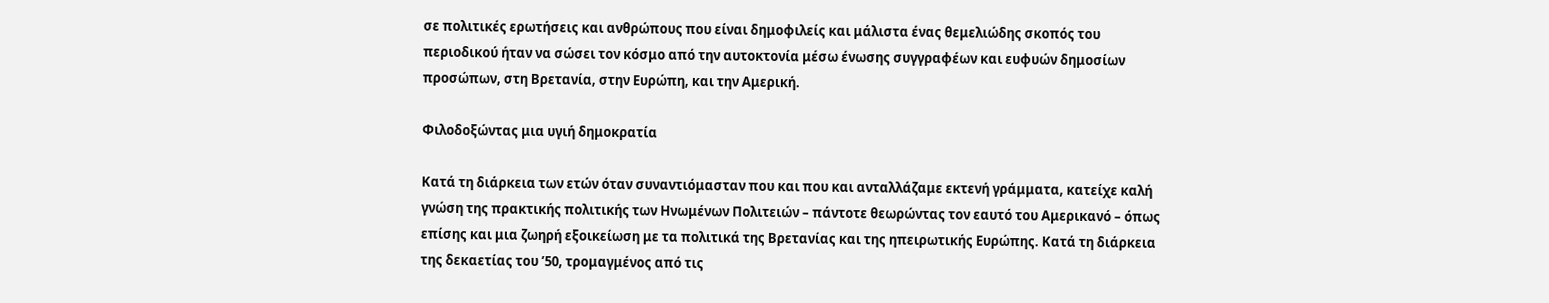σε πολιτικές ερωτήσεις και ανθρώπους που είναι δημοφιλείς και μάλιστα ένας θεμελιώδης σκοπός του περιοδικού ήταν να σώσει τον κόσμο από την αυτοκτονία μέσω ένωσης συγγραφέων και ευφυών δημοσίων προσώπων, στη Βρετανία, στην Ευρώπη, και την Αμερική.

Φιλοδοξώντας μια υγιή δημοκρατία

Κατά τη διάρκεια των ετών όταν συναντιόμασταν που και που και ανταλλάζαμε εκτενή γράμματα, κατείχε καλή γνώση της πρακτικής πολιτικής των Ηνωμένων Πολιτειών – πάντοτε θεωρώντας τον εαυτό του Αμερικανό – όπως επίσης και μια ζωηρή εξοικείωση με τα πολιτικά της Βρετανίας και της ηπειρωτικής Ευρώπης. Κατά τη διάρκεια της δεκαετίας του ’50, τρομαγμένος από τις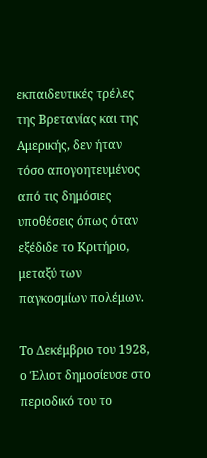εκπαιδευτικές τρέλες της Βρετανίας και της Αμερικής, δεν ήταν τόσο απογοητευμένος από τις δημόσιες υποθέσεις όπως όταν εξέδιδε το Κριτήριο, μεταξύ των παγκοσμίων πολέμων.

Το Δεκέμβριο του 1928, ο Έλιοτ δημοσίευσε στο περιοδικό του το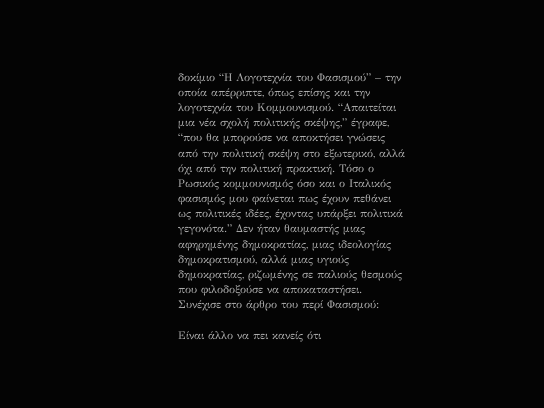δοκίμιο “Η Λογοτεχνία του Φασισμού” – την οποία απέρριπτε, όπως επίσης και την λογοτεχνία του Κομμουνισμού. “Απαιτείται μια νέα σχολή πολιτικής σκέψης,” έγραφε, “που θα μπορούσε να αποκτήσει γνώσεις από την πολιτική σκέψη στο εξωτερικό, αλλά όχι από την πολιτική πρακτική. Τόσο ο Ρωσικός κομμουνισμός όσο και ο Ιταλικός φασισμός μου φαίνεται πως έχουν πεθάνει ως πολιτικές ιδέες, έχοντας υπάρξει πολιτικά γεγονότα.” Δεν ήταν θαυμαστής μιας αφηρημένης δημοκρατίας, μιας ιδεολογίας δημοκρατισμού, αλλά μιας υγιούς δημοκρατίας, ριζωμένης σε παλιούς θεσμούς που φιλοδοξούσε να αποκαταστήσει. Συνέχισε στο άρθρο του περί Φασισμού:

Είναι άλλο να πει κανείς ότι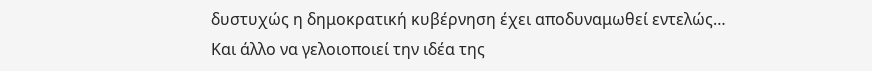δυστυχώς η δημοκρατική κυβέρνηση έχει αποδυναμωθεί εντελώς… Και άλλο να γελοιοποιεί την ιδέα της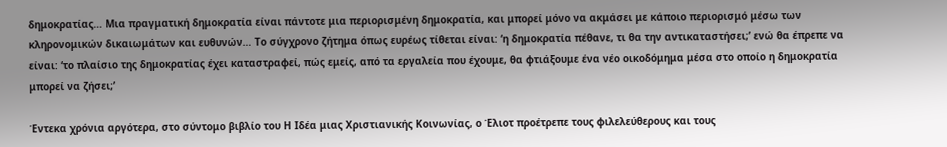δημοκρατίας… Μια πραγματική δημοκρατία είναι πάντοτε μια περιορισμένη δημοκρατία, και μπορεί μόνο να ακμάσει με κάποιο περιορισμό μέσω των κληρονομικών δικαιωμάτων και ευθυνών… Το σύγχρονο ζήτημα όπως ευρέως τίθεται είναι: ‘η δημοκρατία πέθανε, τι θα την αντικαταστήσει;’ ενώ θα έπρεπε να είναι: ‘το πλαίσιο της δημοκρατίας έχει καταστραφεί, πώς εμείς, από τα εργαλεία που έχουμε, θα φτιάξουμε ένα νέο οικοδόμημα μέσα στο οποίο η δημοκρατία μπορεί να ζήσει;’

Έντεκα χρόνια αργότερα, στο σύντομο βιβλίο του Η Ιδέα μιας Χριστιανικής Κοινωνίας, ο Έλιοτ προέτρεπε τους φιλελεύθερους και τους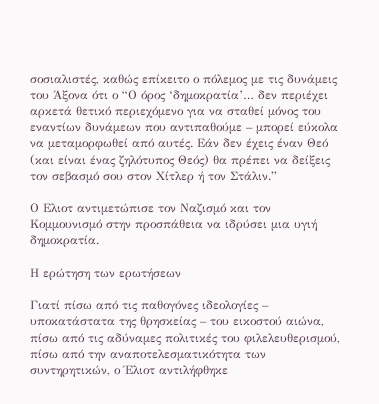σοσιαλιστές, καθώς επίκειτο ο πόλεμος με τις δυνάμεις του Άξονα ότι ο “Ο όρος ‘δημοκρατία’… δεν περιέχει αρκετά θετικό περιεχόμενο για να σταθεί μόνος του εναντίων δυνάμεων που αντιπαθούμε – μπορεί εύκολα να μεταμορφωθεί από αυτές. Εάν δεν έχεις έναν Θεό (και είναι ένας ζηλότυπος Θεός) θα πρέπει να δείξεις τον σεβασμό σου στον Χίτλερ ή τον Στάλιν.”

Ο Ελιοτ αντιμετώπισε τον Ναζισμό και τον Κομμουνισμό στην προσπάθεια να ιδρύσει μια υγιή δημοκρατία.

Η ερώτηση των ερωτήσεων

Γιατί πίσω από τις παθογόνες ιδεολογίες – υποκατάστατα της θρησκείας – του εικοστού αιώνα, πίσω από τις αδύναμες πολιτικές του φιλελευθερισμού, πίσω από την αναποτελεσματικότητα των συντηρητικών, ο Έλιοτ αντιλήφθηκε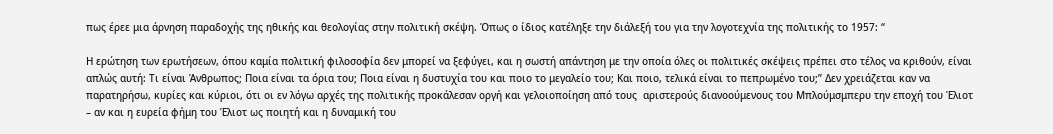πως έρεε μια άρνηση παραδοχής της ηθικής και θεολογίας στην πολιτική σκέψη. Όπως ο ίδιος κατέληξε την διάλεξή του για την λογοτεχνία της πολιτικής το 1957: “

Η ερώτηση των ερωτήσεων, όπου καμία πολιτική φιλοσοφία δεν μπορεί να ξεφύγει, και η σωστή απάντηση με την οποία όλες οι πολιτικές σκέψεις πρέπει στο τέλος να κριθούν, είναι απλώς αυτή: Τι είναι Άνθρωπος; Ποια είναι τα όρια του; Ποια είναι η δυστυχία του και ποιο το μεγαλείο του; Και ποιο, τελικά είναι το πεπρωμένο του;” Δεν χρειάζεται καν να παρατηρήσω, κυρίες και κύριοι, ότι οι εν λόγω αρχές της πολιτικής προκάλεσαν οργή και γελοιοποίηση από τους  αριστερούς διανοούμενους του Μπλούμσμπερυ την εποχή του Έλιοτ – αν και η ευρεία φήμη του Έλιοτ ως ποιητή και η δυναμική του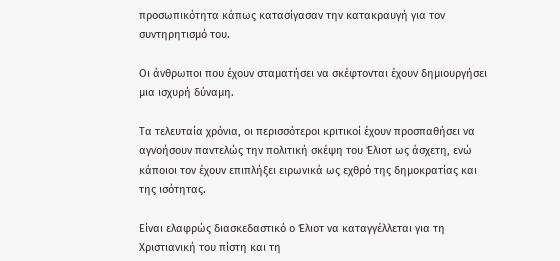προσωπικότητα κάπως κατασίγασαν την κατακραυγή για τον συντηρητισμό του.

Οι άνθρωποι που έχουν σταματήσει να σκέφτονται έχουν δημιουργήσει μια ισχυρή δύναμη.

Τα τελευταία χρόνια, οι περισσότεροι κριτικοί έχουν προσπαθήσει να αγνοήσουν παντελώς την πολιτική σκέψη του Έλιοτ ως άσχετη, ενώ κάποιοι τον έχουν επιπλήξει ειρωνικά ως εχθρό της δημοκρατίας και της ισότητας.

Είναι ελαφρώς διασκεδαστικό ο Έλιοτ να καταγγέλλεται για τη Χριστιανική του πίστη και τη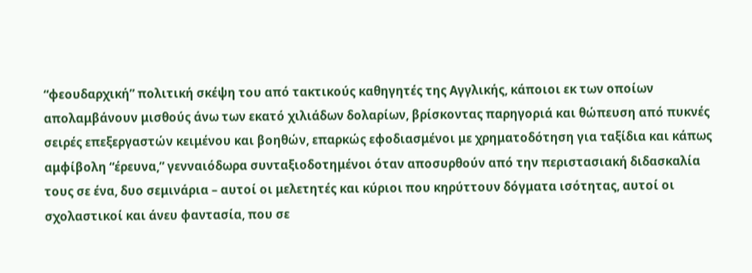“φεουδαρχική” πολιτική σκέψη του από τακτικούς καθηγητές της Αγγλικής, κάποιοι εκ των οποίων απολαμβάνουν μισθούς άνω των εκατό χιλιάδων δολαρίων, βρίσκοντας παρηγοριά και θώπευση από πυκνές σειρές επεξεργαστών κειμένου και βοηθών, επαρκώς εφοδιασμένοι με χρηματοδότηση για ταξίδια και κάπως αμφίβολη “έρευνα,” γενναιόδωρα συνταξιοδοτημένοι όταν αποσυρθούν από την περιστασιακή διδασκαλία τους σε ένα, δυο σεμινάρια – αυτοί οι μελετητές και κύριοι που κηρύττουν δόγματα ισότητας, αυτοί οι σχολαστικοί και άνευ φαντασία, που σε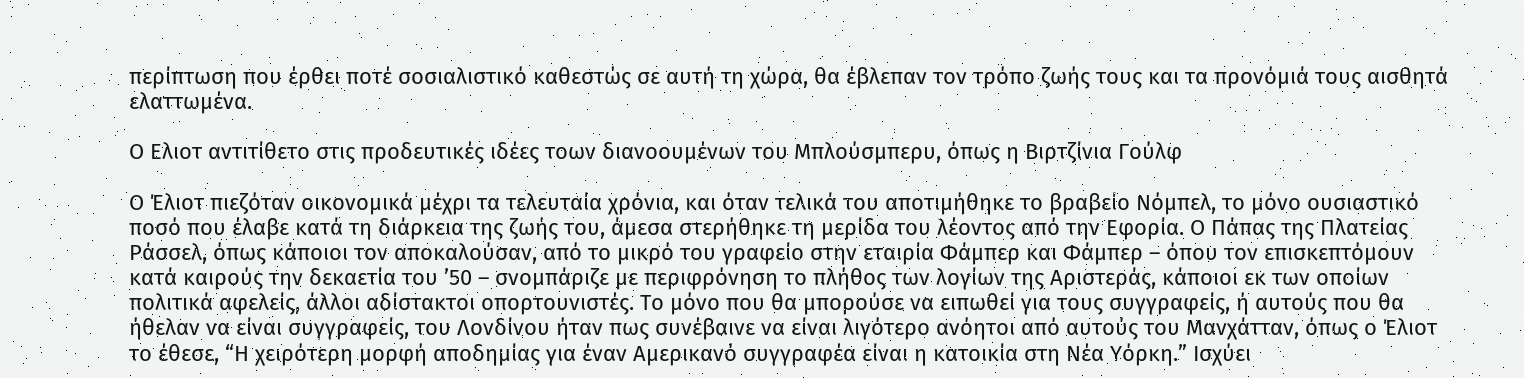περίπτωση που έρθει ποτέ σοσιαλιστικό καθεστώς σε αυτή τη χώρα, θα έβλεπαν τον τρόπο ζωής τους και τα προνόμιά τους αισθητά ελαττωμένα.

Ο Ελιοτ αντιτίθετο στις προδευτικές ιδέες τοων διανοουμένων του Μπλούσμπερυ, όπως η Βιρτζίνια Γούλφ

Ο Έλιοτ πιεζόταν οικονομικά μέχρι τα τελευταία χρόνια, και όταν τελικά του αποτιμήθηκε το βραβείο Νόμπελ, το μόνο ουσιαστικό ποσό που έλαβε κατά τη διάρκεια της ζωής του, άμεσα στερήθηκε τη μερίδα του λέοντος από την Εφορία. Ο Πάπας της Πλατείας Ράσσελ, όπως κάποιοι τον αποκαλούσαν, από το μικρό του γραφείο στην εταιρία Φάμπερ και Φάμπερ – όπου τον επισκεπτόμουν κατά καιρούς την δεκαετία του ’50 – σνομπάριζε με περιφρόνηση το πλήθος των λογίων της Αριστεράς, κάποιοι εκ των οποίων πολιτικά αφελείς, άλλοι αδίστακτοι οπορτουνιστές. Το μόνο που θα μπορούσε να ειπωθεί για τους συγγραφείς, ή αυτούς που θα ήθελαν να είναι συγγραφείς, του Λονδίνου ήταν πως συνέβαινε να είναι λιγότερο ανόητοι από αυτούς του Μανχάτταν, όπως ο Έλιοτ το έθεσε, “Η χειρότερη μορφή αποδημίας για έναν Αμερικανό συγγραφέα είναι η κατοικία στη Νέα Υόρκη.” Ισχύει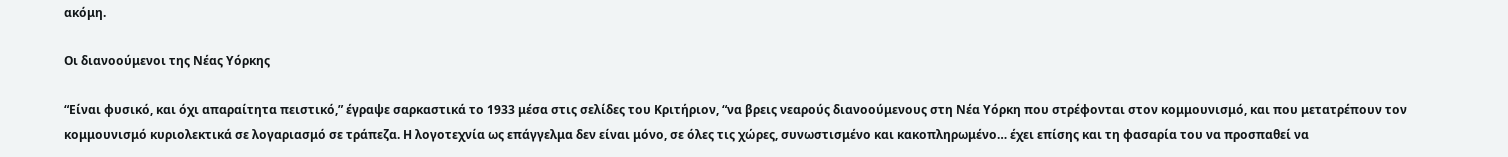ακόμη.

Οι διανοούμενοι της Νέας Υόρκης

“Είναι φυσικό, και όχι απαραίτητα πειστικό,” έγραψε σαρκαστικά το 1933 μέσα στις σελίδες του Κριτήριον, “να βρεις νεαρούς διανοούμενους στη Νέα Υόρκη που στρέφονται στον κομμουνισμό, και που μετατρέπουν τον κομμουνισμό κυριολεκτικά σε λογαριασμό σε τράπεζα. Η λογοτεχνία ως επάγγελμα δεν είναι μόνο, σε όλες τις χώρες, συνωστισμένο και κακοπληρωμένο… έχει επίσης και τη φασαρία του να προσπαθεί να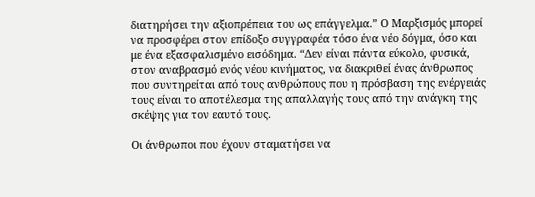διατηρήσει την αξιοπρέπεια του ως επάγγελμα.” Ο Μαρξισμός μπορεί να προσφέρει στον επίδοξο συγγραφέα τόσο ένα νέο δόγμα, όσο και με ένα εξασφαλισμένο εισόδημα. “Δεν είναι πάντα εύκολο, φυσικά, στον αναβρασμό ενός νέου κινήματος, να διακριθεί ένας άνθρωπος που συντηρείται από τους ανθρώπους που η πρόσβαση της ενέργειάς τους είναι το αποτέλεσμα της απαλλαγής τους από την ανάγκη της σκέψης για τον εαυτό τους.

Οι άνθρωποι που έχουν σταματήσει να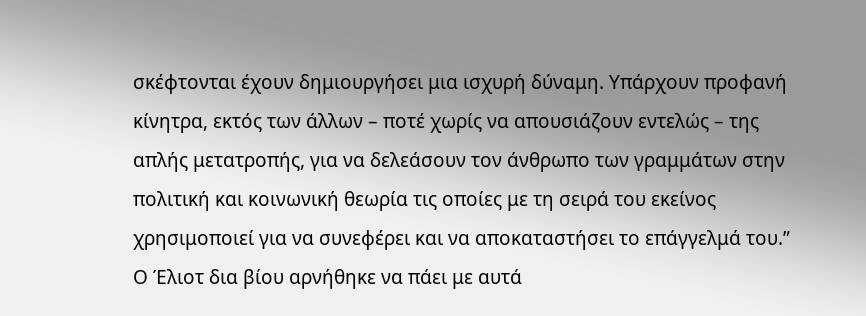σκέφτονται έχουν δημιουργήσει μια ισχυρή δύναμη. Υπάρχουν προφανή κίνητρα, εκτός των άλλων – ποτέ χωρίς να απουσιάζουν εντελώς – της απλής μετατροπής, για να δελεάσουν τον άνθρωπο των γραμμάτων στην πολιτική και κοινωνική θεωρία τις οποίες με τη σειρά του εκείνος χρησιμοποιεί για να συνεφέρει και να αποκαταστήσει το επάγγελμά του.” Ο Έλιοτ δια βίου αρνήθηκε να πάει με αυτά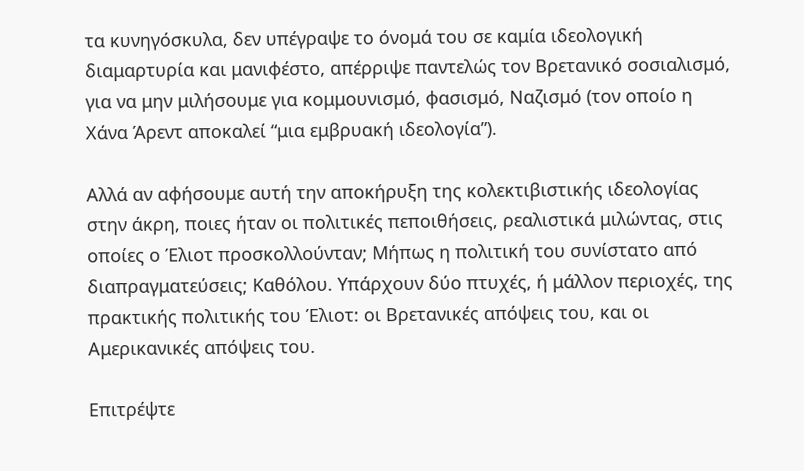τα κυνηγόσκυλα, δεν υπέγραψε το όνομά του σε καμία ιδεολογική διαμαρτυρία και μανιφέστο, απέρριψε παντελώς τον Βρετανικό σοσιαλισμό, για να μην μιλήσουμε για κομμουνισμό, φασισμό, Ναζισμό (τον οποίο η Χάνα Άρεντ αποκαλεί “μια εμβρυακή ιδεολογία”).

Αλλά αν αφήσουμε αυτή την αποκήρυξη της κολεκτιβιστικής ιδεολογίας στην άκρη, ποιες ήταν οι πολιτικές πεποιθήσεις, ρεαλιστικά μιλώντας, στις οποίες ο Έλιοτ προσκολλούνταν; Μήπως η πολιτική του συνίστατο από διαπραγματεύσεις; Καθόλου. Υπάρχουν δύο πτυχές, ή μάλλον περιοχές, της πρακτικής πολιτικής του Έλιοτ: οι Βρετανικές απόψεις του, και οι Αμερικανικές απόψεις του.

Επιτρέψτε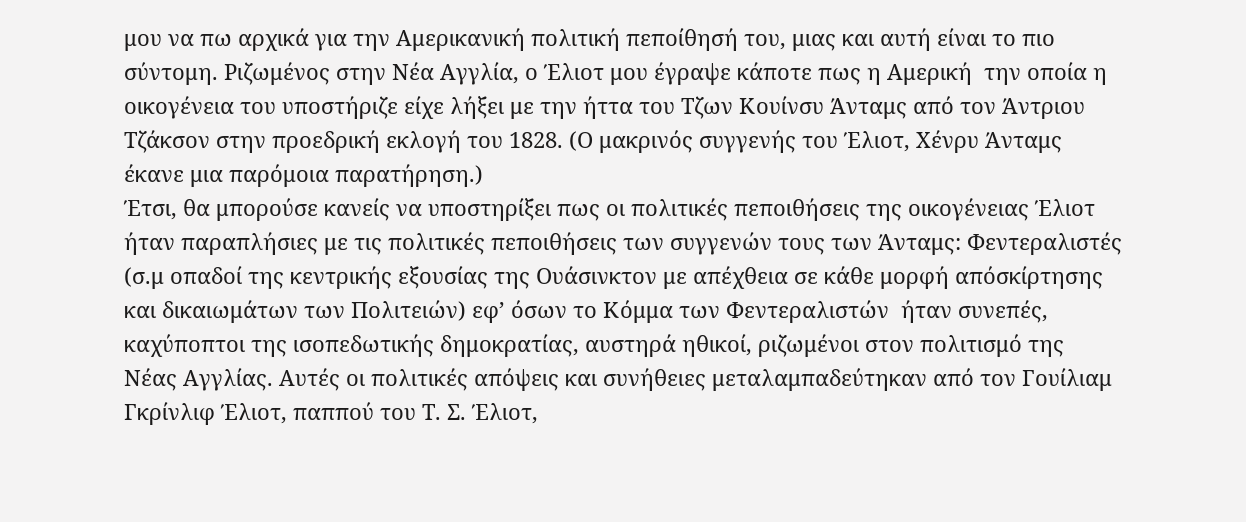μου να πω αρχικά για την Αμερικανική πολιτική πεποίθησή του, μιας και αυτή είναι το πιο σύντομη. Ριζωμένος στην Νέα Αγγλία, ο Έλιοτ μου έγραψε κάποτε πως η Αμερική  την οποία η οικογένεια του υποστήριζε είχε λήξει με την ήττα του Τζων Κουίνσυ Άνταμς από τον Άντριου Τζάκσον στην προεδρική εκλογή του 1828. (Ο μακρινός συγγενής του Έλιοτ, Χένρυ Άνταμς έκανε μια παρόμοια παρατήρηση.)
Έτσι, θα μπορούσε κανείς να υποστηρίξει πως οι πολιτικές πεποιθήσεις της οικογένειας Έλιοτ ήταν παραπλήσιες με τις πολιτικές πεποιθήσεις των συγγενών τους των Άνταμς: Φεντεραλιστές (σ.μ οπαδοί της κεντρικής εξουσίας της Ουάσινκτον με απέχθεια σε κάθε μορφή απόσκίρτησης και δικαιωμάτων των Πολιτειών) εφ’ όσων το Κόμμα των Φεντεραλιστών  ήταν συνεπές, καχύποπτοι της ισοπεδωτικής δημοκρατίας, αυστηρά ηθικοί, ριζωμένοι στον πολιτισμό της Νέας Αγγλίας. Αυτές οι πολιτικές απόψεις και συνήθειες μεταλαμπαδεύτηκαν από τον Γουίλιαμ Γκρίνλιφ Έλιοτ, παππού του Τ. Σ. Έλιοτ,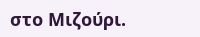στο Μιζούρι.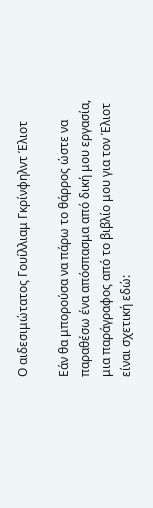Ο αιδεσιμώτατος Γουίλλιαμ Γκρίνφηλντ Έλιοτ

Εάν θα μπορούσα να πάρω το θάρρος ώστε να παραθέσω ένα απόσπασμα από δική μου εργασία, μια παράγραφος από το βιβλίο μου για τον Έλιοτ είναι σχετική εδώ: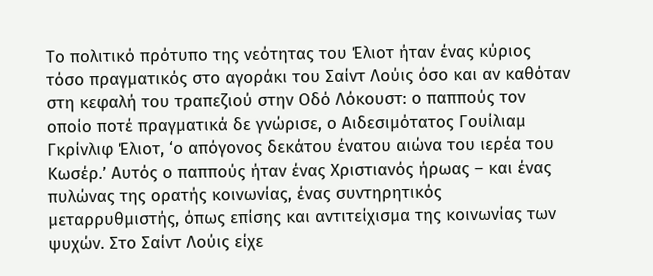Το πολιτικό πρότυπο της νεότητας του Έλιοτ ήταν ένας κύριος τόσο πραγματικός στο αγοράκι του Σαίντ Λούις όσο και αν καθόταν στη κεφαλή του τραπεζιού στην Οδό Λόκουστ: ο παππούς τον οποίο ποτέ πραγματικά δε γνώρισε, ο Αιδεσιμότατος Γουίλιαμ Γκρίνλιφ Έλιοτ, ‘ο απόγονος δεκάτου ένατου αιώνα του ιερέα του Κωσέρ.’ Αυτός ο παππούς ήταν ένας Χριστιανός ήρωας – και ένας πυλώνας της ορατής κοινωνίας, ένας συντηρητικός μεταρρυθμιστής, όπως επίσης και αντιτείχισμα της κοινωνίας των ψυχών. Στο Σαίντ Λούις είχε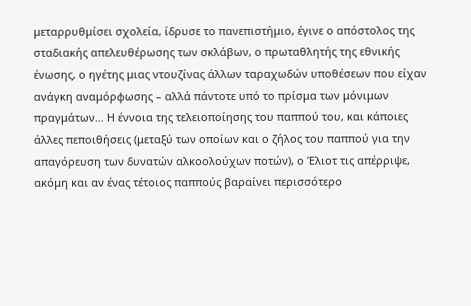μεταρρυθμίσει σχολεία, ίδρυσε το πανεπιστήμιο, έγινε ο απόστολος της σταδιακής απελευθέρωσης των σκλάβων, ο πρωταθλητής της εθνικής ένωσης, ο ηγέτης μιας ντουζίνας άλλων ταραχωδών υποθέσεων που είχαν ανάγκη αναμόρφωσης – αλλά πάντοτε υπό το πρίσμα των μόνιμων πραγμάτων… Η έννοια της τελειοποίησης του παππού του, και κάποιες άλλες πεποιθήσεις (μεταξύ των οποίων και ο ζήλος του παππού για την απαγόρευση των δυνατών αλκοολούχων ποτών), ο Έλιοτ τις απέρριψε, ακόμη και αν ένας τέτοιος παππούς βαραίνει περισσότερο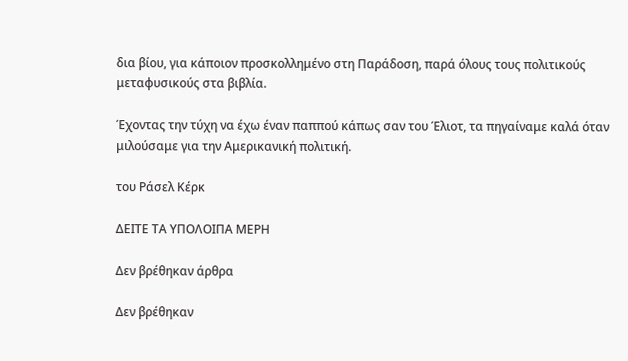δια βίου, για κάποιον προσκολλημένο στη Παράδοση, παρά όλους τους πολιτικούς μεταφυσικούς στα βιβλία.

Έχοντας την τύχη να έχω έναν παππού κάπως σαν του Έλιοτ, τα πηγαίναμε καλά όταν μιλούσαμε για την Αμερικανική πολιτική.

του Ράσελ Κέρκ

ΔΕΙΤΕ ΤΑ ΥΠΟΛΟΙΠΑ ΜΕΡΗ

Δεν βρέθηκαν άρθρα

Δεν βρέθηκαν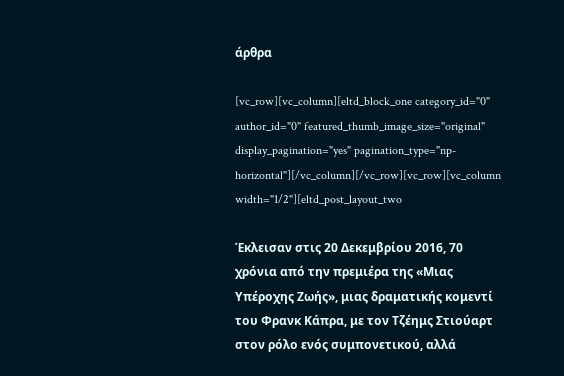άρθρα

[vc_row][vc_column][eltd_block_one category_id="0" author_id="0" featured_thumb_image_size="original" display_pagination="yes" pagination_type="np-horizontal"][/vc_column][/vc_row][vc_row][vc_column width="1/2"][eltd_post_layout_two

Έκλεισαν στις 20 Δεκεμβρίου 2016, 70 χρόνια από την πρεμιέρα της «Μιας Υπέροχης Ζωής», μιας δραματικής κομεντί του Φρανκ Κάπρα, με τον Τζέημς Στιούαρτ στον ρόλο ενός συμπονετικού, αλλά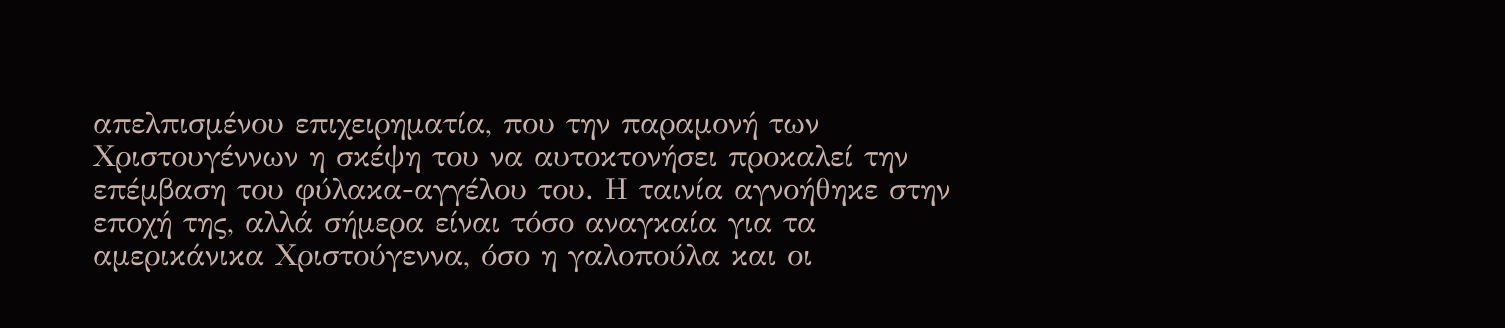απελπισμένου επιχειρηματία, που την παραμονή των Χριστουγέννων η σκέψη του να αυτοκτονήσει προκαλεί την επέμβαση του φύλακα-αγγέλου του. Η ταινία αγνοήθηκε στην εποχή της, αλλά σήμερα είναι τόσο αναγκαία για τα αμερικάνικα Χριστούγεννα, όσο η γαλοπούλα και οι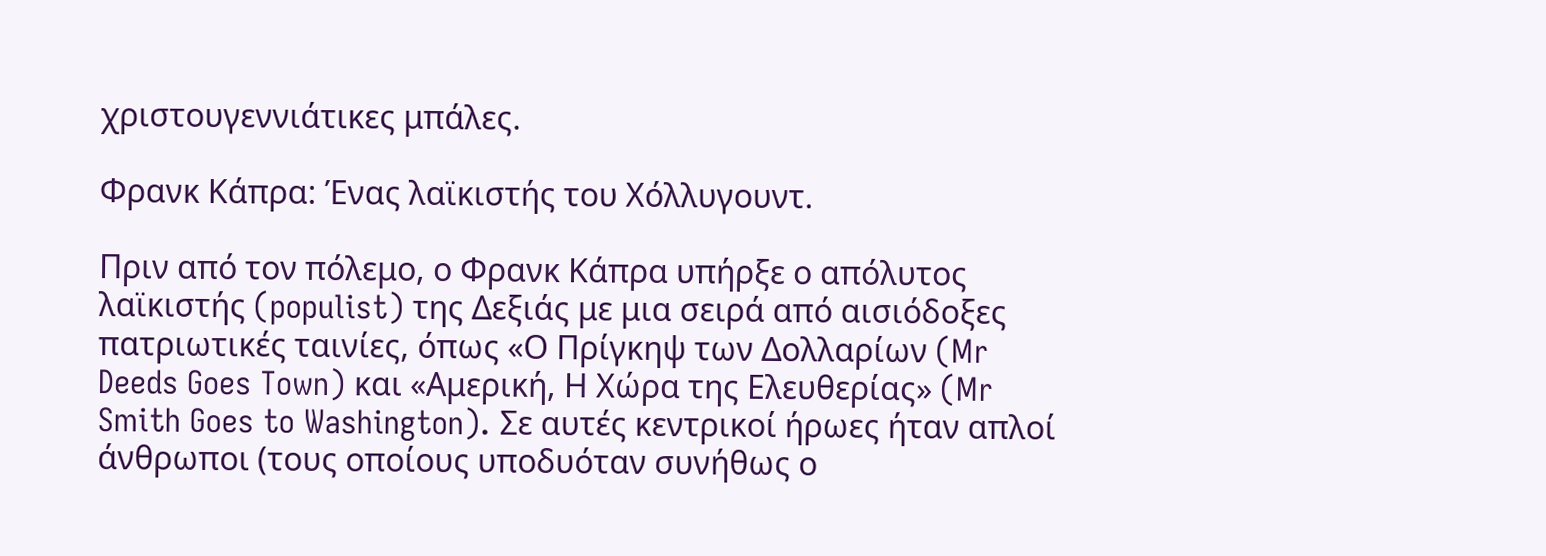χριστουγεννιάτικες μπάλες.

Φρανκ Κάπρα: Ένας λαϊκιστής του Χόλλυγουντ.

Πριν από τον πόλεμο, ο Φρανκ Κάπρα υπήρξε ο απόλυτος λαϊκιστής (populist) της Δεξιάς με μια σειρά από αισιόδοξες πατριωτικές ταινίες, όπως «Ο Πρίγκηψ των Δολλαρίων (Mr Deeds Goes Town) και «Αμερική, Η Χώρα της Ελευθερίας» (Mr Smith Goes to Washington). Σε αυτές κεντρικοί ήρωες ήταν απλοί άνθρωποι (τους οποίους υποδυόταν συνήθως ο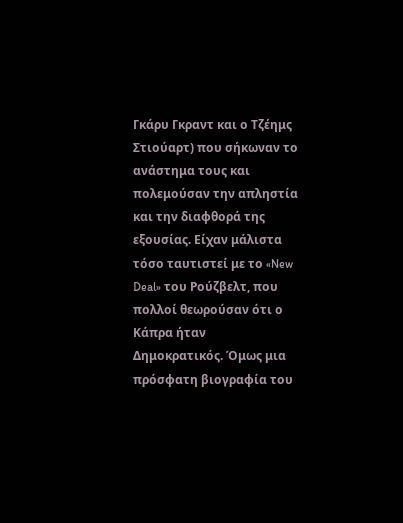Γκάρυ Γκραντ και ο Τζέημς Στιούαρτ) που σήκωναν το ανάστημα τους και πολεμούσαν την απληστία και την διαφθορά της εξουσίας. Είχαν μάλιστα τόσο ταυτιστεί με το «New Deal» του Ρούζβελτ, που πολλοί θεωρούσαν ότι ο Κάπρα ήταν Δημοκρατικός. Όμως μια πρόσφατη βιογραφία του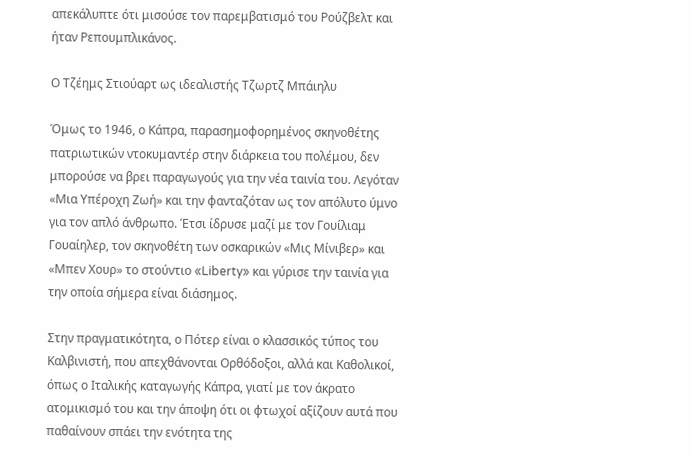απεκάλυπτε ότι μισούσε τον παρεμβατισμό του Ρούζβελτ και ήταν Ρεπουμπλικάνος.

Ο Τζέημς Στιούαρτ ως ιδεαλιστής Τζωρτζ Μπάιηλυ

Όμως το 1946, ο Κάπρα, παρασημοφορημένος σκηνοθέτης πατριωτικών ντοκυμαντέρ στην διάρκεια του πολέμου, δεν μπορούσε να βρει παραγωγούς για την νέα ταινία του. Λεγόταν «Μια Υπέροχη Ζωή» και την φανταζόταν ως τον απόλυτο ύμνο για τον απλό άνθρωπο. Έτσι ίδρυσε μαζί με τον Γουίλιαμ Γουαίηλερ, τον σκηνοθέτη των οσκαρικών «Μις Μίνιβερ» και «Μπεν Χουρ» το στούντιο «Liberty» και γύρισε την ταινία για την οποία σήμερα είναι διάσημος.

Στην πραγματικότητα, ο Πότερ είναι ο κλασσικός τύπος του Καλβινιστή, που απεχθάνονται Ορθόδοξοι, αλλά και Καθολικοί, όπως ο Ιταλικής καταγωγής Κάπρα, γιατί με τον άκρατο ατομικισμό του και την άποψη ότι οι φτωχοί αξίζουν αυτά που παθαίνουν σπάει την ενότητα της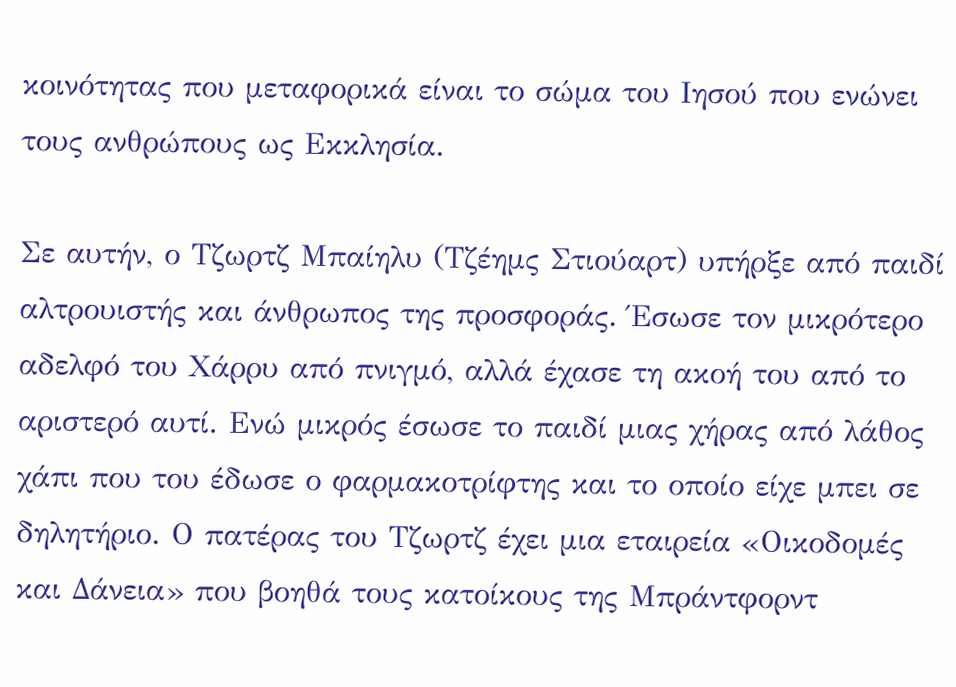κοινότητας που μεταφορικά είναι το σώμα του Ιησού που ενώνει τους ανθρώπους ως Εκκλησία.

Σε αυτήν, ο Τζωρτζ Μπαίηλυ (Τζέημς Στιούαρτ) υπήρξε από παιδί αλτρουιστής και άνθρωπος της προσφοράς. Έσωσε τον μικρότερο αδελφό του Χάρρυ από πνιγμό, αλλά έχασε τη ακοή του από το αριστερό αυτί. Ενώ μικρός έσωσε το παιδί μιας χήρας από λάθος χάπι που του έδωσε ο φαρμακοτρίφτης και το οποίο είχε μπει σε δηλητήριο. Ο πατέρας του Τζωρτζ έχει μια εταιρεία «Οικοδομές και Δάνεια» που βοηθά τους κατοίκους της Μπράντφορντ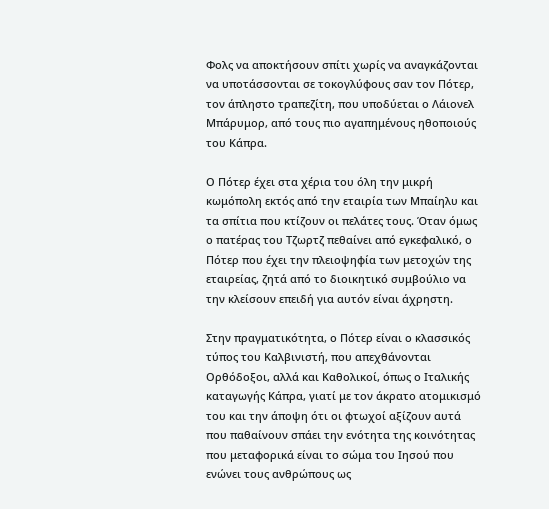Φολς να αποκτήσουν σπίτι χωρίς να αναγκάζονται να υποτάσσονται σε τοκογλύφους σαν τον Πότερ, τον άπληστο τραπεζίτη, που υποδύεται ο Λάιονελ Μπάρυμορ, από τους πιο αγαπημένους ηθοποιούς του Κάπρα.

Ο Πότερ έχει στα χέρια του όλη την μικρή κωμόπολη εκτός από την εταιρία των Μπαίηλυ και τα σπίτια που κτίζουν οι πελάτες τους. Όταν όμως ο πατέρας του Τζωρτζ πεθαίνει από εγκεφαλικό, ο Πότερ που έχει την πλειοψηφία των μετοχών της εταιρείας, ζητά από το διοικητικό συμβούλιο να την κλείσουν επειδή για αυτόν είναι άχρηστη.

Στην πραγματικότητα, ο Πότερ είναι ο κλασσικός τύπος του Καλβινιστή, που απεχθάνονται Ορθόδοξοι, αλλά και Καθολικοί, όπως ο Ιταλικής καταγωγής Κάπρα, γιατί με τον άκρατο ατομικισμό του και την άποψη ότι οι φτωχοί αξίζουν αυτά που παθαίνουν σπάει την ενότητα της κοινότητας που μεταφορικά είναι το σώμα του Ιησού που ενώνει τους ανθρώπους ως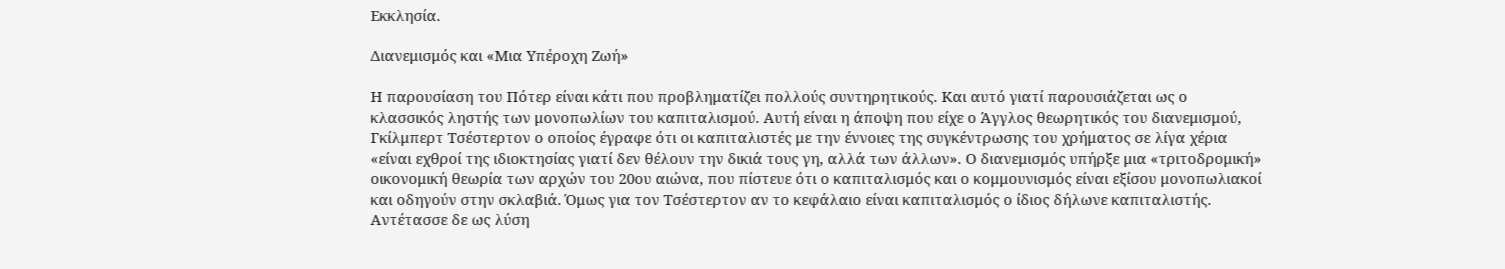Εκκλησία.

Διανεμισμός και «Μια Υπέροχη Ζωή»

Η παρουσίαση του Πότερ είναι κάτι που προβληματίζει πολλούς συντηρητικούς. Και αυτό γιατί παρουσιάζεται ως ο κλασσικός ληστής των μονοπωλίων του καπιταλισμού. Αυτή είναι η άποψη που είχε ο Άγγλος θεωρητικός του διανεμισμού, Γκίλμπερτ Τσέστερτον ο οποίος έγραφε ότι οι καπιταλιστές με την έννοιες της συγκέντρωσης του χρήματος σε λίγα χέρια «είναι εχθροί της ιδιοκτησίας γιατί δεν θέλουν την δικιά τους γη, αλλά των άλλων». Ο διανεμισμός υπήρξε μια «τριτοδρομική» οικονομική θεωρία των αρχών του 20ου αιώνα, που πίστευε ότι ο καπιταλισμός και ο κομμουνισμός είναι εξίσου μονοπωλιακοί και οδηγούν στην σκλαβιά. Όμως για τον Τσέστερτον αν το κεφάλαιο είναι καπιταλισμός ο ίδιος δήλωνε καπιταλιστής. Αντέτασσε δε ως λύση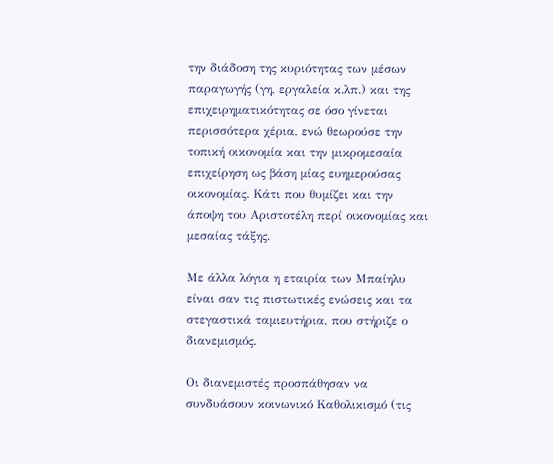την διάδοση της κυριότητας των μέσων παραγωγής (γη, εργαλεία κ.λπ.) και της επιχειρηματικότητας σε όσο γίνεται περισσότερα χέρια, ενώ θεωρούσε την τοπική οικονομία και την μικρομεσαία επιχείρηση ως βάση μίας ευημερούσας οικονομίας. Κάτι που θυμίζει και την άποψη του Αριστοτέλη περί οικονομίας και μεσαίας τάξης.

Με άλλα λόγια η εταιρία των Μπαίηλυ είναι σαν τις πιστωτικές ενώσεις και τα στεγαστικά ταμιευτήρια, που στήριζε ο διανεμισμός.

Οι διανεμιστές προσπάθησαν να συνδυάσουν κοινωνικό Καθολικισμό (τις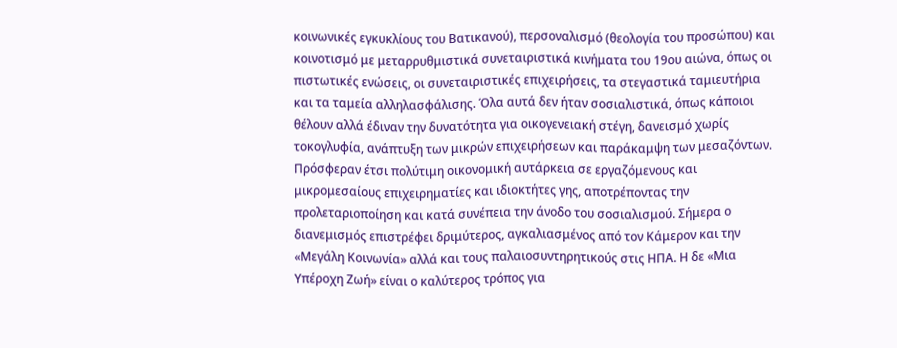κοινωνικές εγκυκλίους του Βατικανού), περσοναλισμό (θεολογία του προσώπου) και κοινοτισμό με μεταρρυθμιστικά συνεταιριστικά κινήματα του 19ου αιώνα, όπως οι πιστωτικές ενώσεις, οι συνεταιριστικές επιχειρήσεις, τα στεγαστικά ταμιευτήρια και τα ταμεία αλληλασφάλισης. Όλα αυτά δεν ήταν σοσιαλιστικά, όπως κάποιοι θέλουν αλλά έδιναν την δυνατότητα για οικογενειακή στέγη, δανεισμό χωρίς τοκογλυφία, ανάπτυξη των μικρών επιχειρήσεων και παράκαμψη των μεσαζόντων. Πρόσφεραν έτσι πολύτιμη οικονομική αυτάρκεια σε εργαζόμενους και μικρομεσαίους επιχειρηματίες και ιδιοκτήτες γης, αποτρέποντας την προλεταριοποίηση και κατά συνέπεια την άνοδο του σοσιαλισμού. Σήμερα ο διανεμισμός επιστρέφει δριμύτερος, αγκαλιασμένος από τον Κάμερον και την «Μεγάλη Κοινωνία» αλλά και τους παλαιοσυντηρητικούς στις ΗΠΑ. Η δε «Μια Υπέροχη Ζωή» είναι ο καλύτερος τρόπος για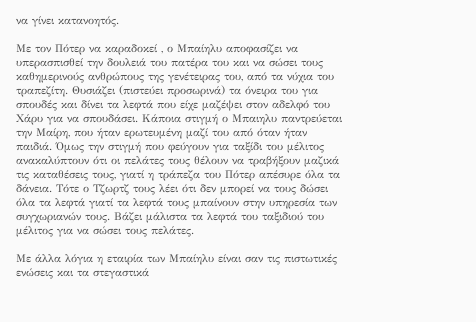να γίνει κατανοητός.

Με τον Πότερ να καραδοκεί , ο Μπαίηλυ αποφασίζει να υπερασπισθεί την δουλειά του πατέρα του και να σώσει τους καθημερινούς ανθρώπους της γενέτειρας του, από τα νύχια του τραπεζίτη. Θυσιάζει (πιστεύει προσωρινά) τα όνειρα του για σπουδές και δίνει τα λεφτά που είχε μαζέψει στον αδελφό του Χάρυ για να σπουδάσει. Κάποια στιγμή ο Μπαιηλυ παντρεύεται την Μαίρη, που ήταν ερωτευμένη μαζί του από όταν ήταν παιδιά. Όμως την στιγμή που φεύγουν για ταξίδι του μέλιτος ανακαλύπτουν ότι οι πελάτες τους θέλουν να τραβήξουν μαζικά τις καταθέσεις τους, γιατί η τράπεζα του Πότερ απέσυρε όλα τα δάνεια. Τότε ο Τζωρτζ τους λέει ότι δεν μπορεί να τους δώσει όλα τα λεφτά γιατί τα λεφτά τους μπαίνουν στην υπηρεσία των συγχωριανών τους. Βάζει μάλιστα τα λεφτά του ταξιδιού του μέλιτος για να σώσει τους πελάτες.

Με άλλα λόγια η εταιρία των Μπαίηλυ είναι σαν τις πιστωτικές ενώσεις και τα στεγαστικά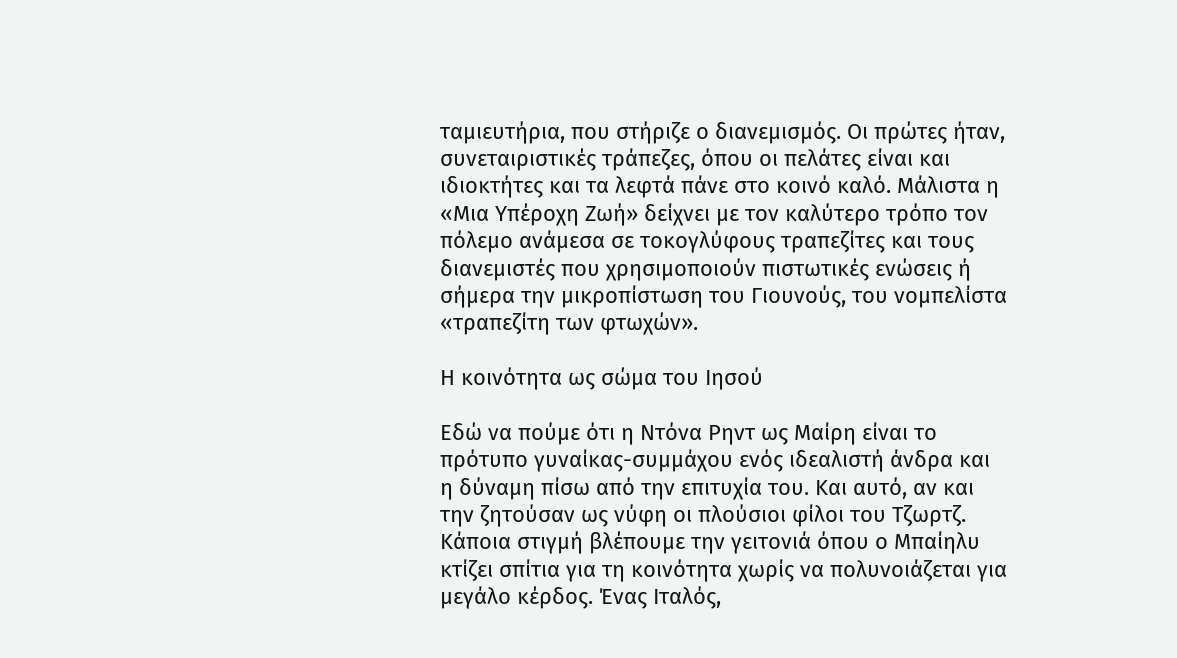ταμιευτήρια, που στήριζε ο διανεμισμός. Οι πρώτες ήταν, συνεταιριστικές τράπεζες, όπου οι πελάτες είναι και ιδιοκτήτες και τα λεφτά πάνε στο κοινό καλό. Μάλιστα η «Μια Υπέροχη Ζωή» δείχνει με τον καλύτερο τρόπο τον πόλεμο ανάμεσα σε τοκογλύφους τραπεζίτες και τους διανεμιστές που χρησιμοποιούν πιστωτικές ενώσεις ή σήμερα την μικροπίστωση του Γιουνούς, του νομπελίστα «τραπεζίτη των φτωχών».

Η κοινότητα ως σώμα του Ιησού

Εδώ να πούμε ότι η Ντόνα Ρηντ ως Μαίρη είναι το πρότυπο γυναίκας-συμμάχου ενός ιδεαλιστή άνδρα και η δύναμη πίσω από την επιτυχία του. Και αυτό, αν και την ζητούσαν ως νύφη οι πλούσιοι φίλοι του Τζωρτζ. Κάποια στιγμή βλέπουμε την γειτονιά όπου ο Μπαίηλυ κτίζει σπίτια για τη κοινότητα χωρίς να πολυνοιάζεται για μεγάλο κέρδος. Ένας Ιταλός,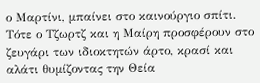ο Μαρτίνι, μπαίνει στο καινούργιο σπίτι. Τότε ο Τζωρτζ και η Μαίρη προσφέρουν στο ζευγάρι των ιδιοκτητών άρτο, κρασί και αλάτι θυμίζοντας την Θεία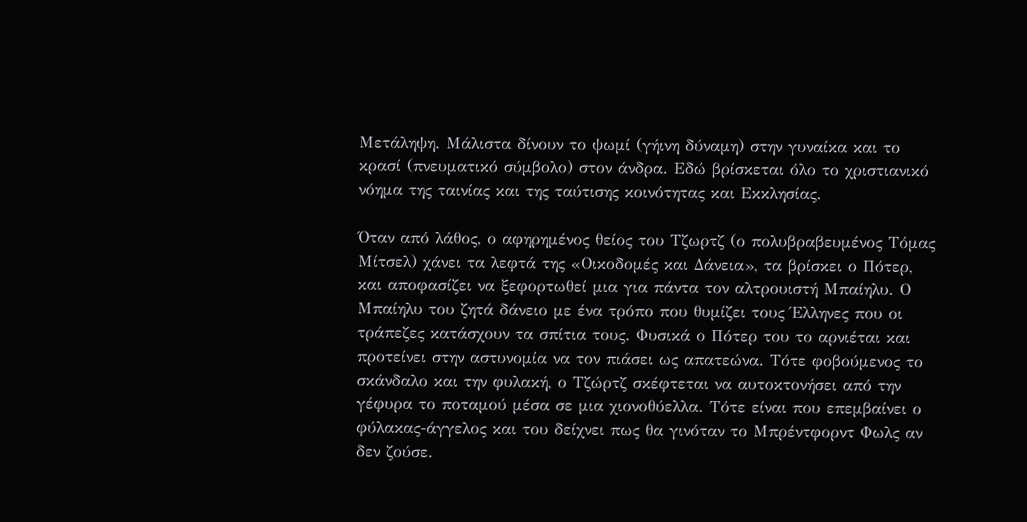Μετάληψη. Μάλιστα δίνουν το ψωμί (γήινη δύναμη) στην γυναίκα και το κρασί (πνευματικό σύμβολο) στον άνδρα. Εδώ βρίσκεται όλο το χριστιανικό νόημα της ταινίας και της ταύτισης κοινότητας και Εκκλησίας.

Όταν από λάθος, ο αφηρημένος θείος του Τζωρτζ (ο πολυβραβευμένος Τόμας Μίτσελ) χάνει τα λεφτά της «Οικοδομές και Δάνεια», τα βρίσκει ο Πότερ, και αποφασίζει να ξεφορτωθεί μια για πάντα τον αλτρουιστή Μπαίηλυ. Ο Μπαίηλυ του ζητά δάνειο με ένα τρόπο που θυμίζει τους Έλληνες που οι τράπεζες κατάσχουν τα σπίτια τους. Φυσικά ο Πότερ του το αρνιέται και προτείνει στην αστυνομία να τον πιάσει ως απατεώνα. Τότε φοβούμενος το σκάνδαλο και την φυλακή, ο Τζώρτζ σκέφτεται να αυτοκτονήσει από την γέφυρα το ποταμού μέσα σε μια χιονοθύελλα. Τότε είναι που επεμβαίνει ο φύλακας-άγγελος και του δείχνει πως θα γινόταν το Μπρέντφορντ Φωλς αν δεν ζούσε.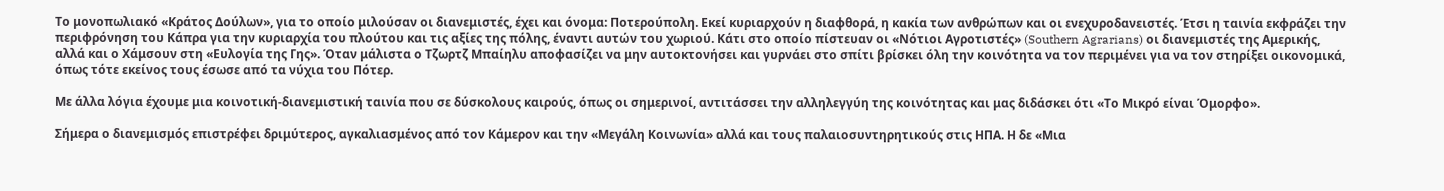Το μονοπωλιακό «Κράτος Δούλων», για το οποίο μιλούσαν οι διανεμιστές, έχει και όνομα: Ποτερούπολη. Εκεί κυριαρχούν η διαφθορά, η κακία των ανθρώπων και οι ενεχυροδανειστές. Έτσι η ταινία εκφράζει την περιφρόνηση του Κάπρα για την κυριαρχία του πλούτου και τις αξίες της πόλης, έναντι αυτών του χωριού. Κάτι στο οποίο πίστευαν οι «Νότιοι Αγροτιστές» (Southern Agrarians) οι διανεμιστές της Αμερικής, αλλά και ο Χάμσουν στη «Ευλογία της Γης». Όταν μάλιστα ο Τζωρτζ Μπαίηλυ αποφασίζει να μην αυτοκτονήσει και γυρνάει στο σπίτι βρίσκει όλη την κοινότητα να τον περιμένει για να τον στηρίξει οικονομικά, όπως τότε εκείνος τους έσωσε από τα νύχια του Πότερ.

Με άλλα λόγια έχουμε μια κοινοτική-διανεμιστική ταινία που σε δύσκολους καιρούς, όπως οι σημερινοί, αντιτάσσει την αλληλεγγύη της κοινότητας και μας διδάσκει ότι «Το Μικρό είναι Όμορφο».

Σήμερα ο διανεμισμός επιστρέφει δριμύτερος, αγκαλιασμένος από τον Κάμερον και την «Μεγάλη Κοινωνία» αλλά και τους παλαιοσυντηρητικούς στις ΗΠΑ. Η δε «Μια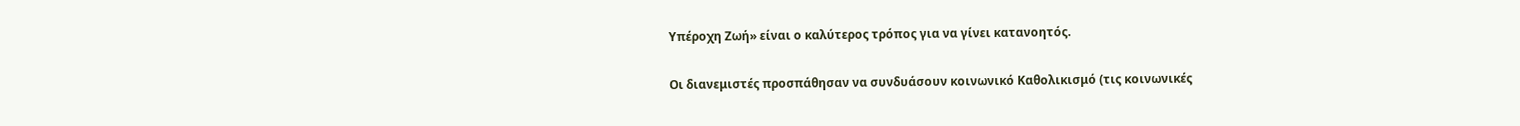Υπέροχη Ζωή» είναι ο καλύτερος τρόπος για να γίνει κατανοητός.

Οι διανεμιστές προσπάθησαν να συνδυάσουν κοινωνικό Καθολικισμό (τις κοινωνικές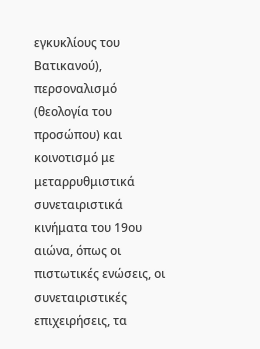εγκυκλίους του Βατικανού), περσοναλισμό (θεολογία του προσώπου) και κοινοτισμό με μεταρρυθμιστικά συνεταιριστικά κινήματα του 19ου αιώνα, όπως οι πιστωτικές ενώσεις, οι συνεταιριστικές επιχειρήσεις, τα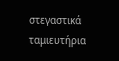στεγαστικά ταμιευτήρια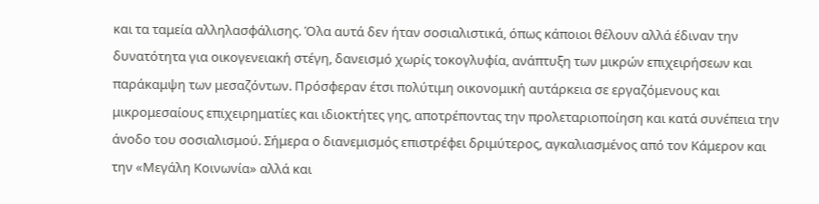και τα ταμεία αλληλασφάλισης. Όλα αυτά δεν ήταν σοσιαλιστικά, όπως κάποιοι θέλουν αλλά έδιναν την δυνατότητα για οικογενειακή στέγη, δανεισμό χωρίς τοκογλυφία, ανάπτυξη των μικρών επιχειρήσεων και παράκαμψη των μεσαζόντων. Πρόσφεραν έτσι πολύτιμη οικονομική αυτάρκεια σε εργαζόμενους και μικρομεσαίους επιχειρηματίες και ιδιοκτήτες γης, αποτρέποντας την προλεταριοποίηση και κατά συνέπεια την άνοδο του σοσιαλισμού. Σήμερα ο διανεμισμός επιστρέφει δριμύτερος, αγκαλιασμένος από τον Κάμερον και την «Μεγάλη Κοινωνία» αλλά και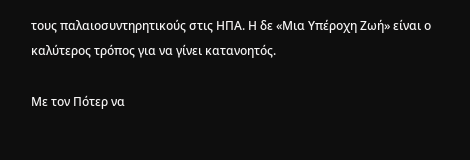τους παλαιοσυντηρητικούς στις ΗΠΑ. Η δε «Μια Υπέροχη Ζωή» είναι ο καλύτερος τρόπος για να γίνει κατανοητός.

Με τον Πότερ να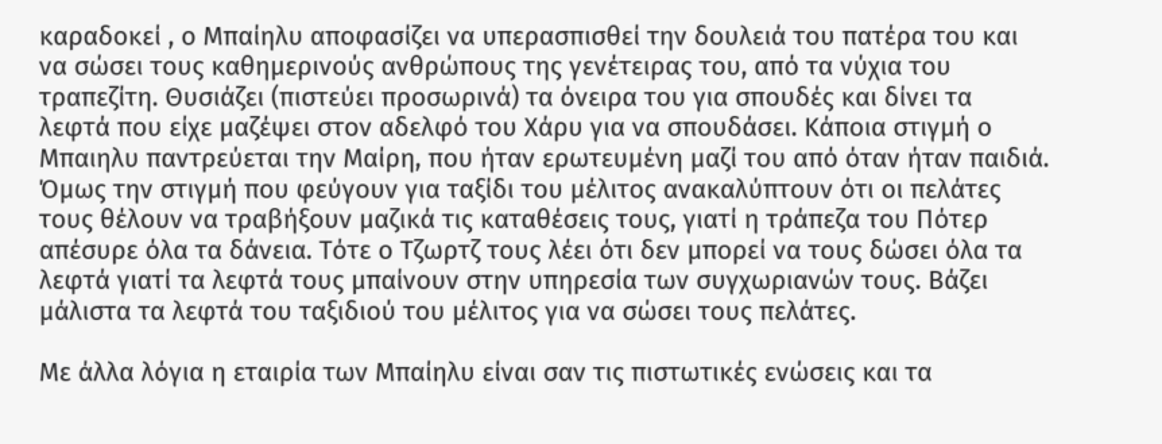καραδοκεί , ο Μπαίηλυ αποφασίζει να υπερασπισθεί την δουλειά του πατέρα του και να σώσει τους καθημερινούς ανθρώπους της γενέτειρας του, από τα νύχια του τραπεζίτη. Θυσιάζει (πιστεύει προσωρινά) τα όνειρα του για σπουδές και δίνει τα λεφτά που είχε μαζέψει στον αδελφό του Χάρυ για να σπουδάσει. Κάποια στιγμή ο Μπαιηλυ παντρεύεται την Μαίρη, που ήταν ερωτευμένη μαζί του από όταν ήταν παιδιά. Όμως την στιγμή που φεύγουν για ταξίδι του μέλιτος ανακαλύπτουν ότι οι πελάτες τους θέλουν να τραβήξουν μαζικά τις καταθέσεις τους, γιατί η τράπεζα του Πότερ απέσυρε όλα τα δάνεια. Τότε ο Τζωρτζ τους λέει ότι δεν μπορεί να τους δώσει όλα τα λεφτά γιατί τα λεφτά τους μπαίνουν στην υπηρεσία των συγχωριανών τους. Βάζει μάλιστα τα λεφτά του ταξιδιού του μέλιτος για να σώσει τους πελάτες.

Με άλλα λόγια η εταιρία των Μπαίηλυ είναι σαν τις πιστωτικές ενώσεις και τα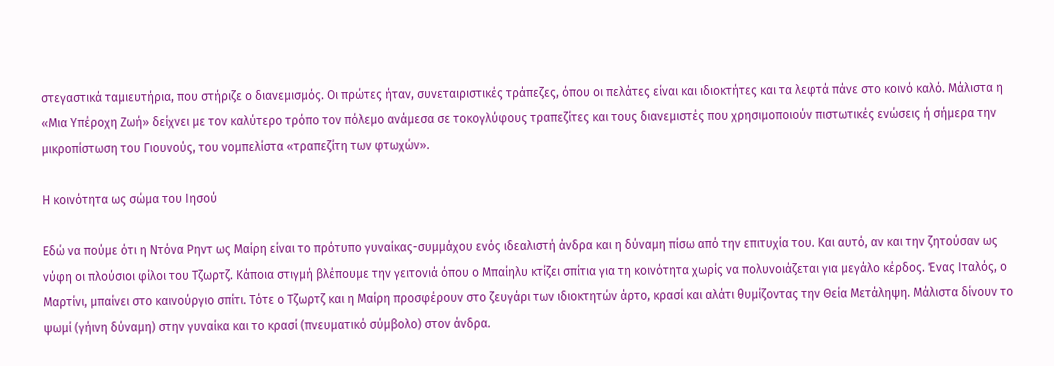στεγαστικά ταμιευτήρια, που στήριζε ο διανεμισμός. Οι πρώτες ήταν, συνεταιριστικές τράπεζες, όπου οι πελάτες είναι και ιδιοκτήτες και τα λεφτά πάνε στο κοινό καλό. Μάλιστα η «Μια Υπέροχη Ζωή» δείχνει με τον καλύτερο τρόπο τον πόλεμο ανάμεσα σε τοκογλύφους τραπεζίτες και τους διανεμιστές που χρησιμοποιούν πιστωτικές ενώσεις ή σήμερα την μικροπίστωση του Γιουνούς, του νομπελίστα «τραπεζίτη των φτωχών».

Η κοινότητα ως σώμα του Ιησού

Εδώ να πούμε ότι η Ντόνα Ρηντ ως Μαίρη είναι το πρότυπο γυναίκας-συμμάχου ενός ιδεαλιστή άνδρα και η δύναμη πίσω από την επιτυχία του. Και αυτό, αν και την ζητούσαν ως νύφη οι πλούσιοι φίλοι του Τζωρτζ. Κάποια στιγμή βλέπουμε την γειτονιά όπου ο Μπαίηλυ κτίζει σπίτια για τη κοινότητα χωρίς να πολυνοιάζεται για μεγάλο κέρδος. Ένας Ιταλός, ο Μαρτίνι, μπαίνει στο καινούργιο σπίτι. Τότε ο Τζωρτζ και η Μαίρη προσφέρουν στο ζευγάρι των ιδιοκτητών άρτο, κρασί και αλάτι θυμίζοντας την Θεία Μετάληψη. Μάλιστα δίνουν το ψωμί (γήινη δύναμη) στην γυναίκα και το κρασί (πνευματικό σύμβολο) στον άνδρα.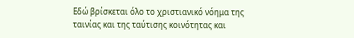Εδώ βρίσκεται όλο το χριστιανικό νόημα της ταινίας και της ταύτισης κοινότητας και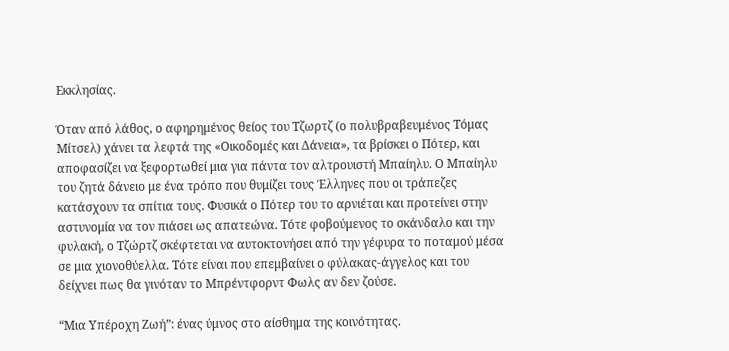Εκκλησίας.

Όταν από λάθος, ο αφηρημένος θείος του Τζωρτζ (ο πολυβραβευμένος Τόμας Μίτσελ) χάνει τα λεφτά της «Οικοδομές και Δάνεια», τα βρίσκει ο Πότερ, και αποφασίζει να ξεφορτωθεί μια για πάντα τον αλτρουιστή Μπαίηλυ. Ο Μπαίηλυ του ζητά δάνειο με ένα τρόπο που θυμίζει τους Έλληνες που οι τράπεζες κατάσχουν τα σπίτια τους. Φυσικά ο Πότερ του το αρνιέται και προτείνει στην αστυνομία να τον πιάσει ως απατεώνα. Τότε φοβούμενος το σκάνδαλο και την φυλακή, ο Τζώρτζ σκέφτεται να αυτοκτονήσει από την γέφυρα το ποταμού μέσα σε μια χιονοθύελλα. Τότε είναι που επεμβαίνει ο φύλακας-άγγελος και του δείχνει πως θα γινόταν το Μπρέντφορντ Φωλς αν δεν ζούσε.

“Μια Υπέροχη Ζωή”: ένας ύμνος στο αίσθημα της κοινότητας.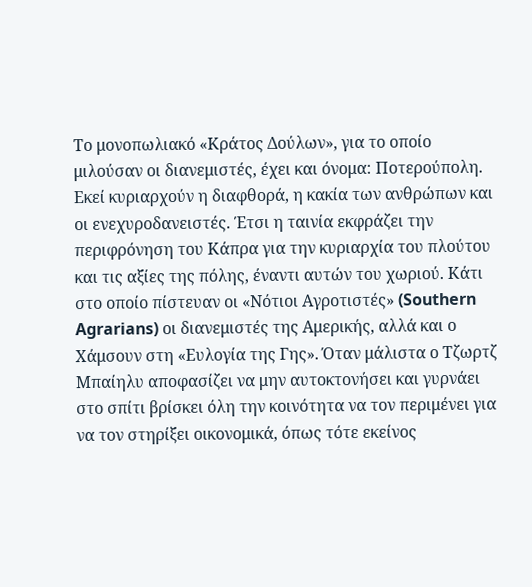Το μονοπωλιακό «Κράτος Δούλων», για το οποίο μιλούσαν οι διανεμιστές, έχει και όνομα: Ποτερούπολη. Εκεί κυριαρχούν η διαφθορά, η κακία των ανθρώπων και οι ενεχυροδανειστές. Έτσι η ταινία εκφράζει την περιφρόνηση του Κάπρα για την κυριαρχία του πλούτου και τις αξίες της πόλης, έναντι αυτών του χωριού. Κάτι στο οποίο πίστευαν οι «Νότιοι Αγροτιστές» (Southern Agrarians) οι διανεμιστές της Αμερικής, αλλά και ο Χάμσουν στη «Ευλογία της Γης». Όταν μάλιστα ο Τζωρτζ Μπαίηλυ αποφασίζει να μην αυτοκτονήσει και γυρνάει στο σπίτι βρίσκει όλη την κοινότητα να τον περιμένει για να τον στηρίξει οικονομικά, όπως τότε εκείνος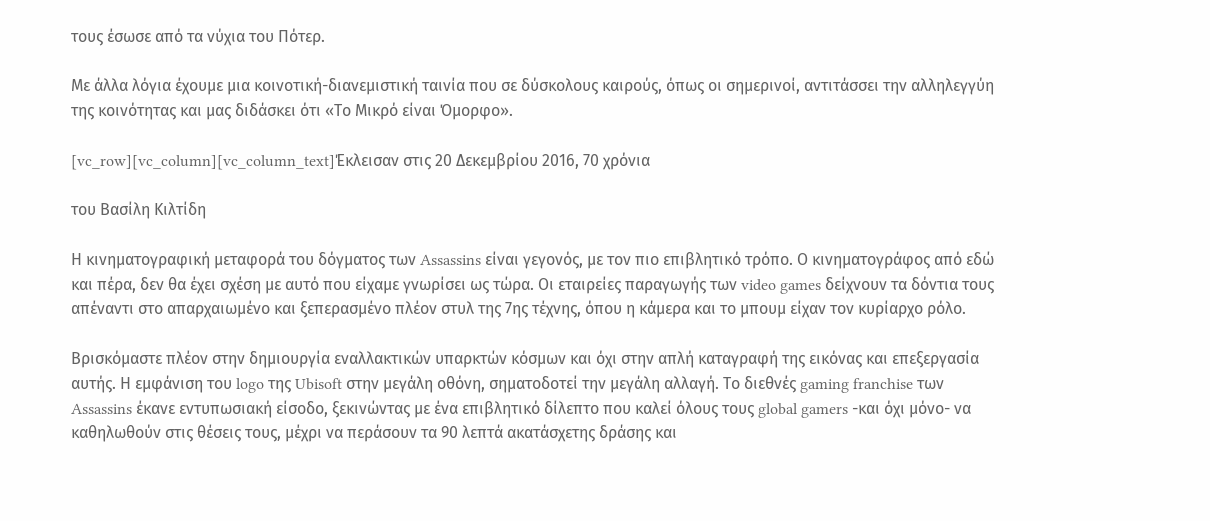τους έσωσε από τα νύχια του Πότερ.

Με άλλα λόγια έχουμε μια κοινοτική-διανεμιστική ταινία που σε δύσκολους καιρούς, όπως οι σημερινοί, αντιτάσσει την αλληλεγγύη της κοινότητας και μας διδάσκει ότι «Το Μικρό είναι Όμορφο».

[vc_row][vc_column][vc_column_text]Έκλεισαν στις 20 Δεκεμβρίου 2016, 70 χρόνια

του Βασίλη Κιλτίδη

Η κινηματογραφική μεταφορά του δόγματος των Assassins είναι γεγονός, με τον πιο επιβλητικό τρόπο. Ο κινηματογράφος από εδώ και πέρα, δεν θα έχει σχέση με αυτό που είχαμε γνωρίσει ως τώρα. Οι εταιρείες παραγωγής των video games δείχνουν τα δόντια τους απέναντι στο απαρχαιωμένο και ξεπερασμένο πλέον στυλ της 7ης τέχνης, όπου η κάμερα και το μπουμ είχαν τον κυρίαρχο ρόλο.

Βρισκόμαστε πλέον στην δημιουργία εναλλακτικών υπαρκτών κόσμων και όχι στην απλή καταγραφή της εικόνας και επεξεργασία αυτής. Η εμφάνιση του logo της Ubisoft στην μεγάλη οθόνη, σηματοδοτεί την μεγάλη αλλαγή. Το διεθνές gaming franchise των Assassins έκανε εντυπωσιακή είσοδο, ξεκινώντας με ένα επιβλητικό δίλεπτο που καλεί όλους τους global gamers -και όχι μόνο- να καθηλωθούν στις θέσεις τους, μέχρι να περάσουν τα 90 λεπτά ακατάσχετης δράσης και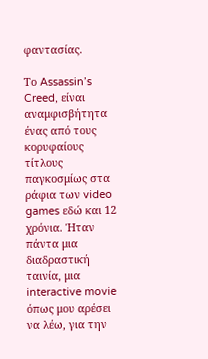φαντασίας.

Το Assassin’s Creed, είναι αναμφισβήτητα ένας από τους κορυφαίους τίτλους παγκοσμίως στα ράφια των video games εδώ και 12 χρόνια. Ήταν πάντα μια διαδραστική ταινία, μια interactive movie όπως μου αρέσει να λέω, για την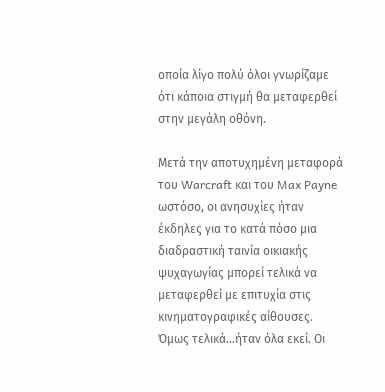οποία λίγο πολύ όλοι γνωρίζαμε ότι κάποια στιγμή θα μεταφερθεί στην μεγάλη οθόνη.

Μετά την αποτυχημένη μεταφορά του Warcraft και του Max Payne ωστόσο, οι ανησυχίες ήταν έκδηλες για το κατά πόσο μια διαδραστική ταινία οικιακής ψυχαγωγίας μπορεί τελικά να μεταφερθεί με επιτυχία στις κινηματογραφικές αίθουσες. Όμως τελικά…ήταν όλα εκεί. Οι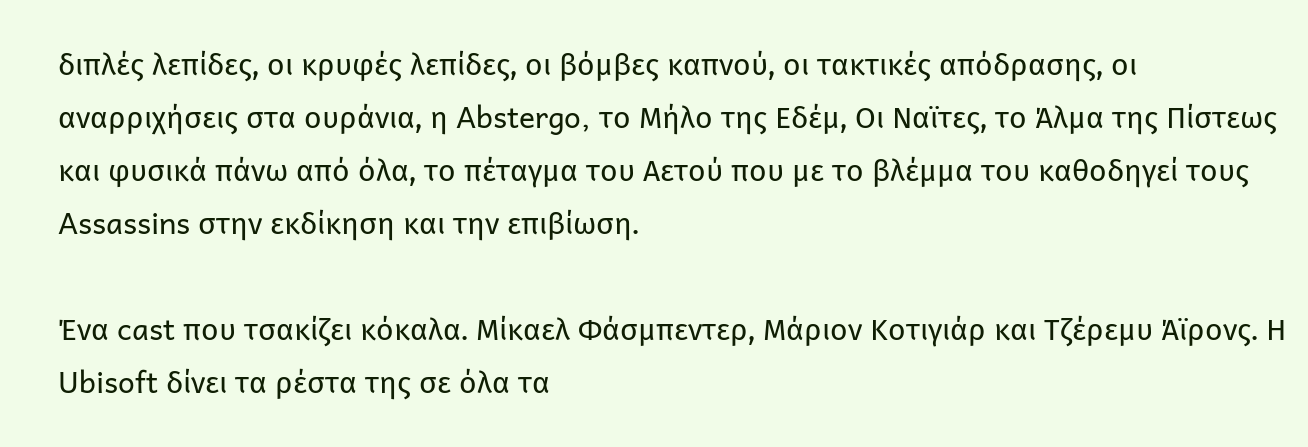διπλές λεπίδες, οι κρυφές λεπίδες, οι βόμβες καπνού, οι τακτικές απόδρασης, οι αναρριχήσεις στα ουράνια, η Abstergo, το Μήλο της Εδέμ, Οι Ναϊτες, το Άλμα της Πίστεως και φυσικά πάνω από όλα, το πέταγμα του Αετού που με το βλέμμα του καθοδηγεί τους Assassins στην εκδίκηση και την επιβίωση.

Ένα cast που τσακίζει κόκαλα. Μίκαελ Φάσμπεντερ, Μάριον Κοτιγιάρ και Τζέρεμυ Άϊρονς. Η Ubisoft δίνει τα ρέστα της σε όλα τα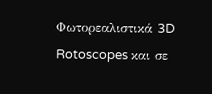Φωτορεαλιστικά 3D Rotoscopes και σε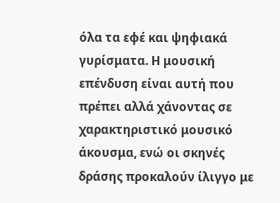όλα τα εφέ και ψηφιακά γυρίσματα. Η μουσική επένδυση είναι αυτή που πρέπει αλλά χάνοντας σε χαρακτηριστικό μουσικό άκουσμα, ενώ οι σκηνές δράσης προκαλούν ίλιγγο με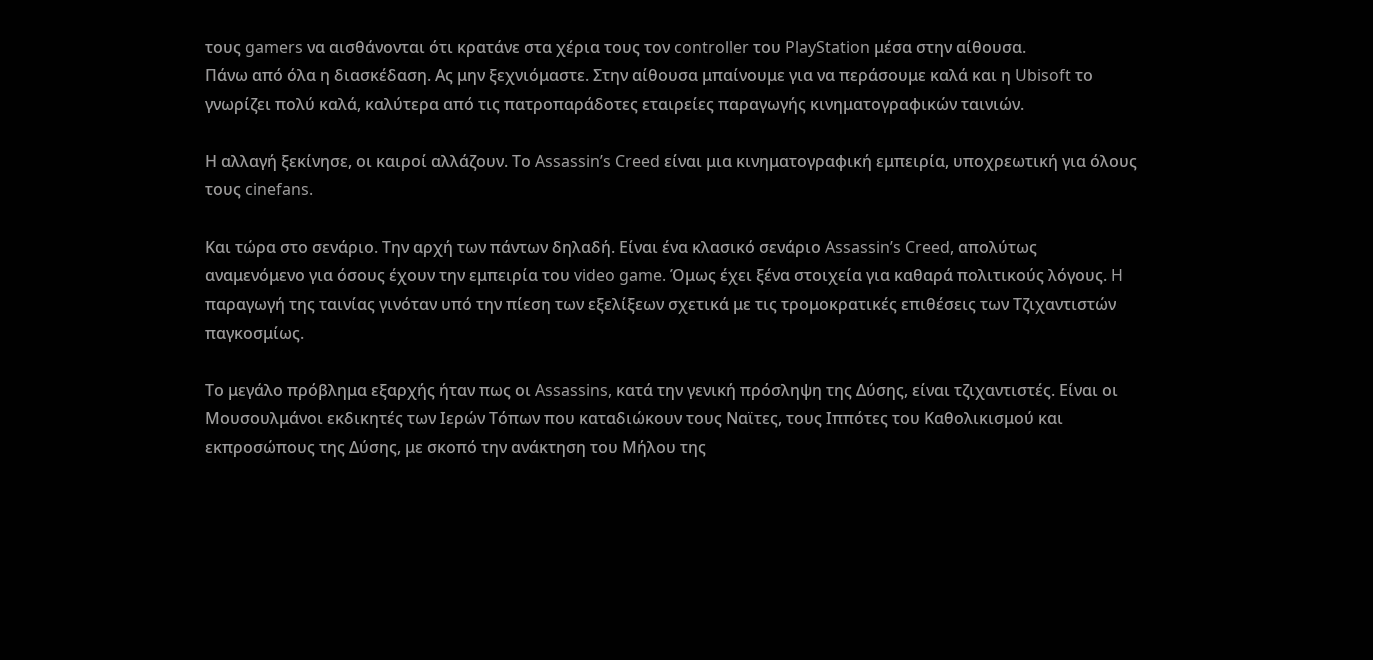τους gamers να αισθάνονται ότι κρατάνε στα χέρια τους τον controller του PlayStation μέσα στην αίθουσα.
Πάνω από όλα η διασκέδαση. Ας μην ξεχνιόμαστε. Στην αίθουσα μπαίνουμε για να περάσουμε καλά και η Ubisoft το γνωρίζει πολύ καλά, καλύτερα από τις πατροπαράδοτες εταιρείες παραγωγής κινηματογραφικών ταινιών.

Η αλλαγή ξεκίνησε, οι καιροί αλλάζουν. Το Assassin’s Creed είναι μια κινηματογραφική εμπειρία, υποχρεωτική για όλους τους cinefans.

Και τώρα στο σενάριο. Την αρχή των πάντων δηλαδή. Είναι ένα κλασικό σενάριο Assassin’s Creed, απολύτως αναμενόμενο για όσους έχουν την εμπειρία του video game. Όμως έχει ξένα στοιχεία για καθαρά πολιτικούς λόγους. H παραγωγή της ταινίας γινόταν υπό την πίεση των εξελίξεων σχετικά με τις τρομοκρατικές επιθέσεις των Τζιχαντιστών παγκοσμίως.

Το μεγάλο πρόβλημα εξαρχής ήταν πως οι Assassins, κατά την γενική πρόσληψη της Δύσης, είναι τζιχαντιστές. Είναι οι Μουσουλμάνοι εκδικητές των Ιερών Τόπων που καταδιώκουν τους Ναϊτες, τους Ιππότες του Καθολικισμού και εκπροσώπους της Δύσης, με σκοπό την ανάκτηση του Μήλου της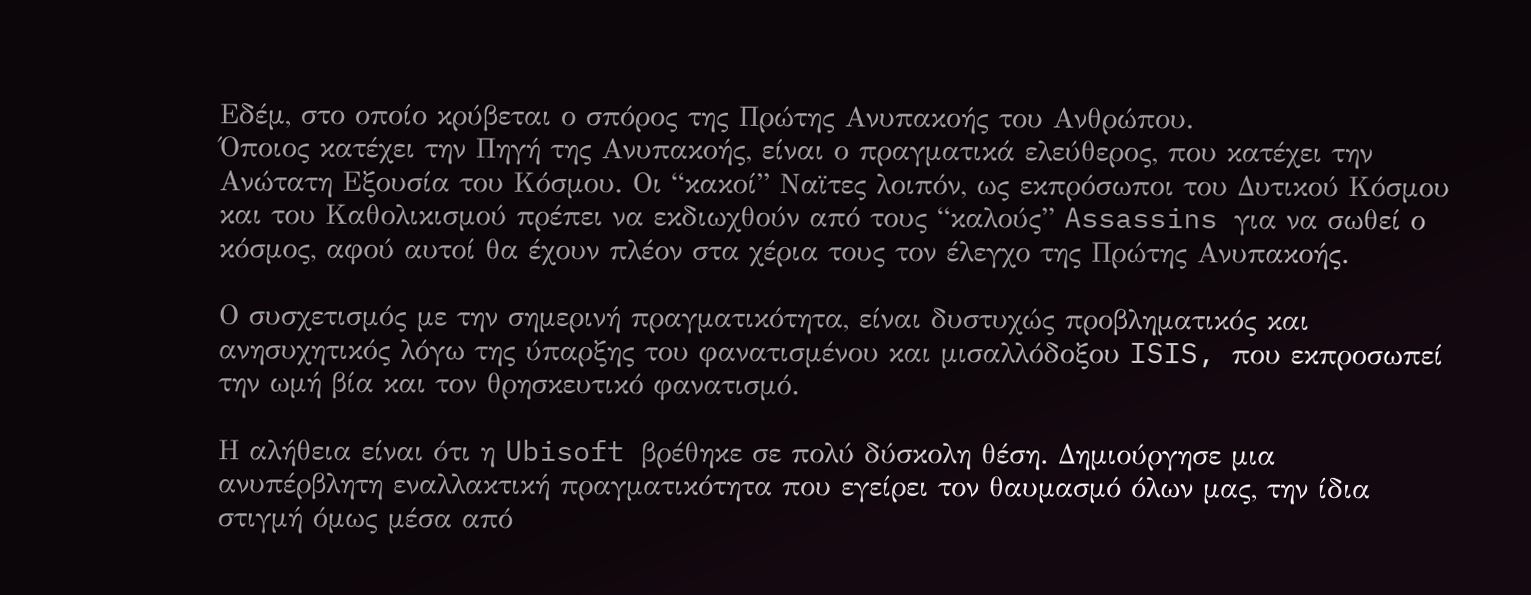Εδέμ, στο οποίο κρύβεται ο σπόρος της Πρώτης Ανυπακοής του Ανθρώπου.
Όποιος κατέχει την Πηγή της Ανυπακοής, είναι ο πραγματικά ελεύθερος, που κατέχει την Ανώτατη Εξουσία του Κόσμου. Οι “κακοί” Ναϊτες λοιπόν, ως εκπρόσωποι του Δυτικού Κόσμου και του Καθολικισμού πρέπει να εκδιωχθούν από τους “καλούς” Assassins για να σωθεί ο κόσμος, αφού αυτοί θα έχουν πλέον στα χέρια τους τον έλεγχο της Πρώτης Ανυπακοής.

Ο συσχετισμός με την σημερινή πραγματικότητα, είναι δυστυχώς προβληματικός και ανησυχητικός λόγω της ύπαρξης του φανατισμένου και μισαλλόδοξου ISIS, που εκπροσωπεί την ωμή βία και τον θρησκευτικό φανατισμό.

Η αλήθεια είναι ότι η Ubisoft βρέθηκε σε πολύ δύσκολη θέση. Δημιούργησε μια ανυπέρβλητη εναλλακτική πραγματικότητα που εγείρει τον θαυμασμό όλων μας, την ίδια στιγμή όμως μέσα από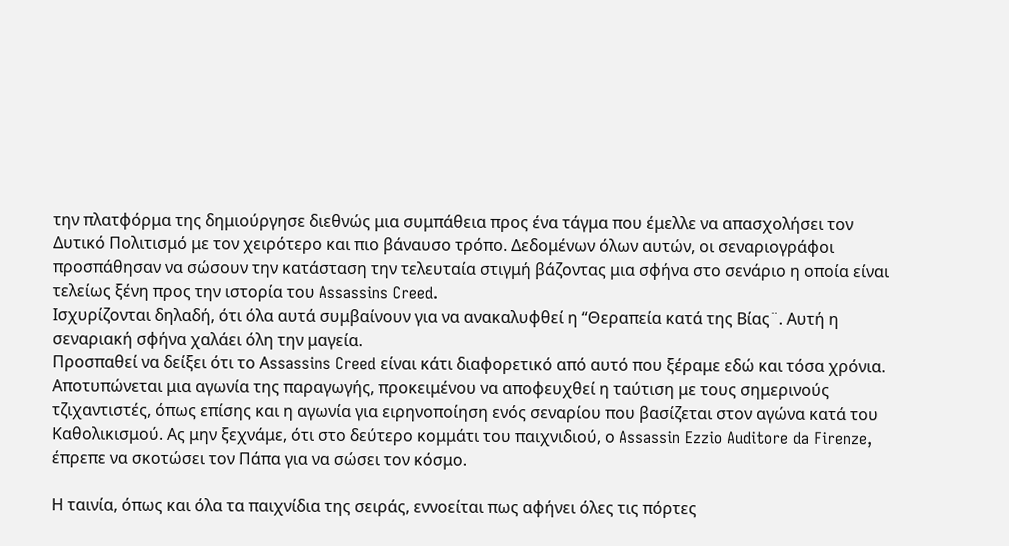την πλατφόρμα της δημιούργησε διεθνώς μια συμπάθεια προς ένα τάγμα που έμελλε να απασχολήσει τον Δυτικό Πολιτισμό με τον χειρότερο και πιο βάναυσο τρόπο. Δεδομένων όλων αυτών, οι σεναριογράφοι προσπάθησαν να σώσουν την κατάσταση την τελευταία στιγμή βάζοντας μια σφήνα στο σενάριο η οποία είναι τελείως ξένη προς την ιστορία του Assassins Creed.
Ισχυρίζονται δηλαδή, ότι όλα αυτά συμβαίνουν για να ανακαλυφθεί η “Θεραπεία κατά της Βίας¨. Αυτή η σεναριακή σφήνα χαλάει όλη την μαγεία.
Προσπαθεί να δείξει ότι το Αssassins Creed είναι κάτι διαφορετικό από αυτό που ξέραμε εδώ και τόσα χρόνια.
Αποτυπώνεται μια αγωνία της παραγωγής, προκειμένου να αποφευχθεί η ταύτιση με τους σημερινούς τζιχαντιστές, όπως επίσης και η αγωνία για ειρηνοποίηση ενός σεναρίου που βασίζεται στον αγώνα κατά του Καθολικισμού. Ας μην ξεχνάμε, ότι στο δεύτερο κομμάτι του παιχνιδιού, ο Assassin Ezzio Auditore da Firenze, έπρεπε να σκοτώσει τον Πάπα για να σώσει τον κόσμο.

Η ταινία, όπως και όλα τα παιχνίδια της σειράς, εννοείται πως αφήνει όλες τις πόρτες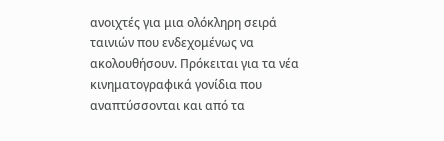ανοιχτές για μια ολόκληρη σειρά ταινιών που ενδεχομένως να ακολουθήσουν. Πρόκειται για τα νέα κινηματογραφικά γονίδια που αναπτύσσονται και από τα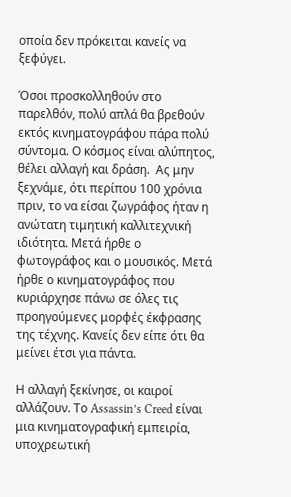οποία δεν πρόκειται κανείς να ξεφύγει.

Όσοι προσκολληθούν στο παρελθόν, πολύ απλά θα βρεθούν εκτός κινηματογράφου πάρα πολύ σύντομα. Ο κόσμος είναι αλύπητος, θέλει αλλαγή και δράση.  Ας μην ξεχνάμε, ότι περίπου 100 χρόνια πριν, το να είσαι ζωγράφος ήταν η ανώτατη τιμητική καλλιτεχνική ιδιότητα. Μετά ήρθε ο φωτογράφος και ο μουσικός. Μετά ήρθε ο κινηματογράφος που κυριάρχησε πάνω σε όλες τις προηγούμενες μορφές έκφρασης της τέχνης. Κανείς δεν είπε ότι θα μείνει έτσι για πάντα.

Η αλλαγή ξεκίνησε, οι καιροί αλλάζουν. Το Assassin’s Creed είναι μια κινηματογραφική εμπειρία, υποχρεωτική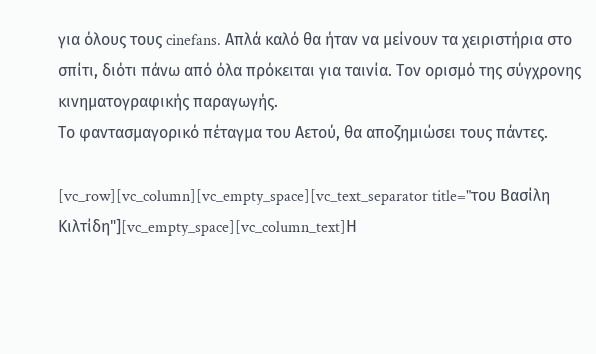για όλους τους cinefans. Απλά καλό θα ήταν να μείνουν τα χειριστήρια στο σπίτι, διότι πάνω από όλα πρόκειται για ταινία. Τον ορισμό της σύγχρονης κινηματογραφικής παραγωγής.
Το φαντασμαγορικό πέταγμα του Αετού, θα αποζημιώσει τους πάντες.

[vc_row][vc_column][vc_empty_space][vc_text_separator title="του Βασίλη Κιλτίδη"][vc_empty_space][vc_column_text]Η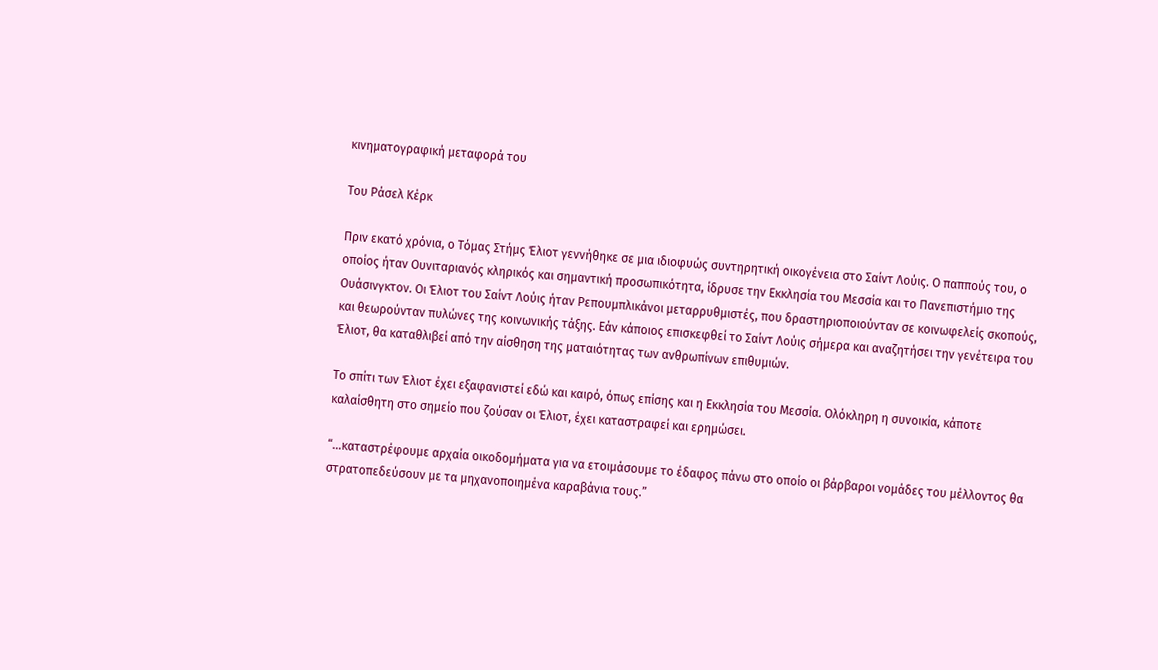κινηματογραφική μεταφορά του

Του Ράσελ Κέρκ

Πριν εκατό χρόνια, ο Τόμας Στήμς Έλιοτ γεννήθηκε σε μια ιδιοφυώς συντηρητική οικογένεια στο Σαίντ Λούις. Ο παππούς του, ο οποίος ήταν Ουνιταριανός κληρικός και σημαντική προσωπικότητα, ίδρυσε την Εκκλησία του Μεσσία και το Πανεπιστήμιο της Ουάσινγκτον. Οι Έλιοτ του Σαίντ Λούις ήταν Ρεπουμπλικάνοι μεταρρυθμιστές, που δραστηριοποιούνταν σε κοινωφελείς σκοπούς, και θεωρούνταν πυλώνες της κοινωνικής τάξης. Εάν κάποιος επισκεφθεί το Σαίντ Λούις σήμερα και αναζητήσει την γενέτειρα του Έλιοτ, θα καταθλιβεί από την αίσθηση της ματαιότητας των ανθρωπίνων επιθυμιών.

Το σπίτι των Έλιοτ έχει εξαφανιστεί εδώ και καιρό, όπως επίσης και η Εκκλησία του Μεσσία. Ολόκληρη η συνοικία, κάποτε καλαίσθητη στο σημείο που ζούσαν οι Έλιοτ, έχει καταστραφεί και ερημώσει.

“…καταστρέφουμε αρχαία οικοδομήματα για να ετοιμάσουμε το έδαφος πάνω στο οποίο οι βάρβαροι νομάδες του μέλλοντος θα στρατοπεδεύσουν με τα μηχανοποιημένα καραβάνια τους.”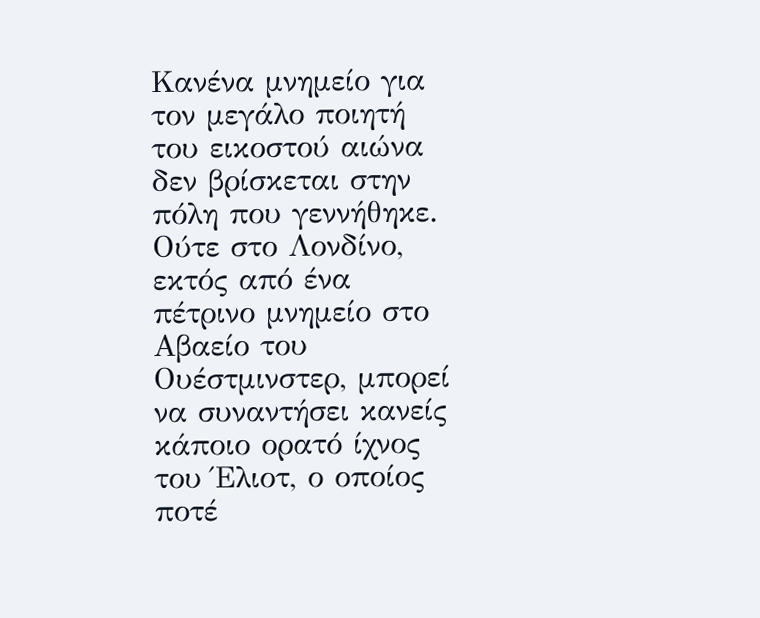Κανένα μνημείο για τον μεγάλο ποιητή του εικοστού αιώνα δεν βρίσκεται στην πόλη που γεννήθηκε. Ούτε στο Λονδίνο, εκτός από ένα πέτρινο μνημείο στο Αβαείο του Ουέστμινστερ, μπορεί να συναντήσει κανείς κάποιο ορατό ίχνος του Έλιοτ, ο οποίος ποτέ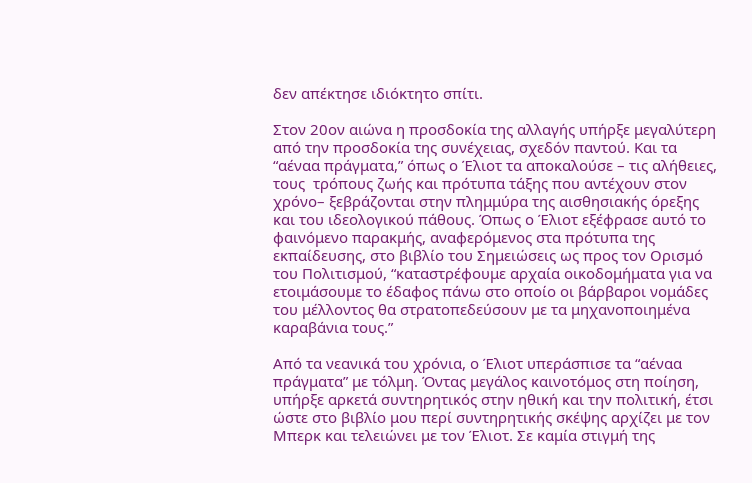δεν απέκτησε ιδιόκτητο σπίτι.

Στον 20ον αιώνα η προσδοκία της αλλαγής υπήρξε μεγαλύτερη από την προσδοκία της συνέχειας, σχεδόν παντού. Και τα “αέναα πράγματα,” όπως ο Έλιοτ τα αποκαλούσε – τις αλήθειες, τους  τρόπους ζωής και πρότυπα τάξης που αντέχουν στον χρόνο– ξεβράζονται στην πλημμύρα της αισθησιακής όρεξης και του ιδεολογικού πάθους. Όπως ο Έλιοτ εξέφρασε αυτό το φαινόμενο παρακμής, αναφερόμενος στα πρότυπα της εκπαίδευσης, στο βιβλίο του Σημειώσεις ως προς τον Ορισμό του Πολιτισμού, “καταστρέφουμε αρχαία οικοδομήματα για να ετοιμάσουμε το έδαφος πάνω στο οποίο οι βάρβαροι νομάδες του μέλλοντος θα στρατοπεδεύσουν με τα μηχανοποιημένα καραβάνια τους.”

Από τα νεανικά του χρόνια, ο Έλιοτ υπεράσπισε τα “αέναα πράγματα” με τόλμη. Όντας μεγάλος καινοτόμος στη ποίηση, υπήρξε αρκετά συντηρητικός στην ηθική και την πολιτική, έτσι ώστε στο βιβλίο μου περί συντηρητικής σκέψης αρχίζει με τον Μπερκ και τελειώνει με τον Έλιοτ. Σε καμία στιγμή της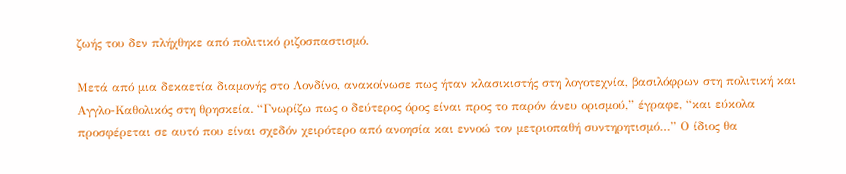ζωής του δεν πλήχθηκε από πολιτικό ριζοσπαστισμό.

Μετά από μια δεκαετία διαμονής στο Λονδίνο, ανακοίνωσε πως ήταν κλασικιστής στη λογοτεχνία, βασιλόφρων στη πολιτική και Αγγλο-Καθολικός στη θρησκεία. “Γνωρίζω πως ο δεύτερος όρος είναι προς το παρόν άνευ ορισμού,” έγραφε, “και εύκολα προσφέρεται σε αυτό που είναι σχεδόν χειρότερο από ανοησία και εννοώ τον μετριοπαθή συντηρητισμό…” Ο ίδιος θα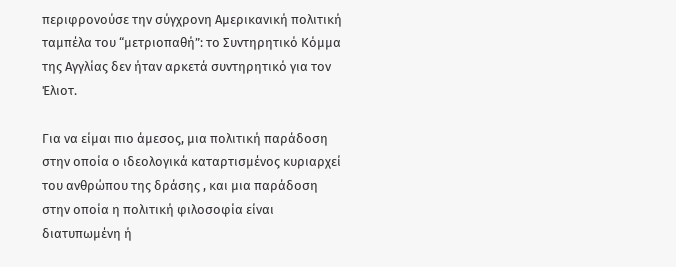περιφρονούσε την σύγχρονη Αμερικανική πολιτική ταμπέλα του “μετριοπαθή”: το Συντηρητικό Κόμμα της Αγγλίας δεν ήταν αρκετά συντηρητικό για τον Έλιοτ.

Για να είμαι πιο άμεσος, μια πολιτική παράδοση στην οποία ο ιδεολογικά καταρτισμένος κυριαρχεί του ανθρώπου της δράσης , και μια παράδοση στην οποία η πολιτική φιλοσοφία είναι διατυπωμένη ή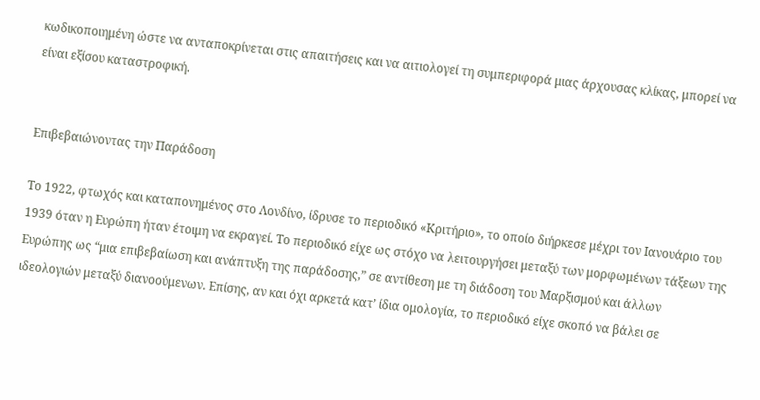κωδικοποιημένη ώστε να ανταποκρίνεται στις απαιτήσεις και να αιτιολογεί τη συμπεριφορά μιας άρχουσας κλίκας, μπορεί να είναι εξίσου καταστροφική.


Επιβεβαιώνοντας την Παράδοση

Το 1922, φτωχός και καταπονημένος στο Λονδίνο, ίδρυσε το περιοδικό «Κριτήριο», το οποίο διήρκεσε μέχρι τον Ιανουάριο του 1939 όταν η Ευρώπη ήταν έτοιμη να εκραγεί. Το περιοδικό είχε ως στόχο να λειτουργήσει μεταξύ των μορφωμένων τάξεων της Ευρώπης ως “μια επιβεβαίωση και ανάπτυξη της παράδοσης,” σε αντίθεση με τη διάδοση του Μαρξισμού και άλλων ιδεολογιών μεταξύ διανοούμενων. Επίσης, αν και όχι αρκετά κατ’ ίδια ομολογία, το περιοδικό είχε σκοπό να βάλει σε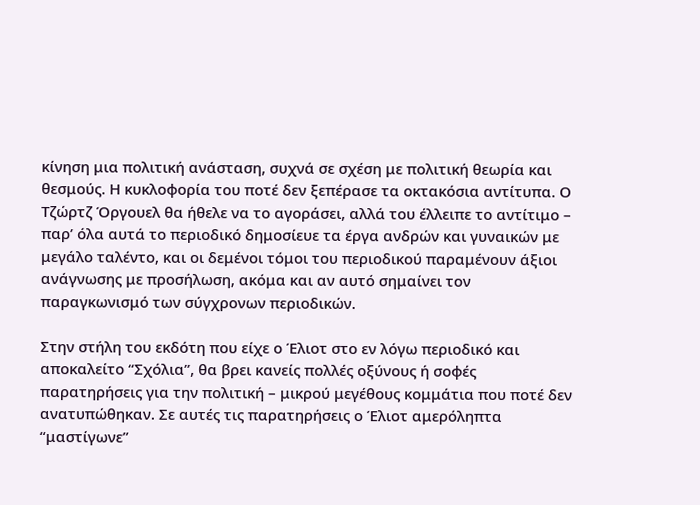κίνηση μια πολιτική ανάσταση, συχνά σε σχέση με πολιτική θεωρία και θεσμούς. Η κυκλοφορία του ποτέ δεν ξεπέρασε τα οκτακόσια αντίτυπα. Ο Τζώρτζ Όργουελ θα ήθελε να το αγοράσει, αλλά του έλλειπε το αντίτιμο – παρ’ όλα αυτά το περιοδικό δημοσίευε τα έργα ανδρών και γυναικών με μεγάλο ταλέντο, και οι δεμένοι τόμοι του περιοδικού παραμένουν άξιοι ανάγνωσης με προσήλωση, ακόμα και αν αυτό σημαίνει τον παραγκωνισμό των σύγχρονων περιοδικών.

Στην στήλη του εκδότη που είχε ο Έλιοτ στο εν λόγω περιοδικό και αποκαλείτο “Σχόλια”, θα βρει κανείς πολλές οξύνους ή σοφές παρατηρήσεις για την πολιτική – μικρού μεγέθους κομμάτια που ποτέ δεν ανατυπώθηκαν. Σε αυτές τις παρατηρήσεις ο Έλιοτ αμερόληπτα “μαστίγωνε”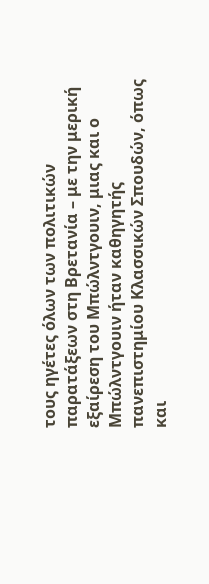τους ηγέτες όλων των πολιτικών παρατάξεων στη Βρετανία – με την μερική εξαίρεση του Μπώλντγουιν, μιας και ο Μπώλντγουιν ήταν καθηγητής πανεπιστημίου Κλασσικών Σπουδών, όπως και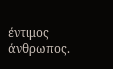έντιμος άνθρωπος.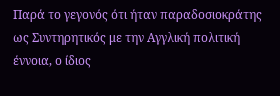Παρά το γεγονός ότι ήταν παραδοσιοκράτης ως Συντηρητικός με την Αγγλική πολιτική έννοια, ο ίδιος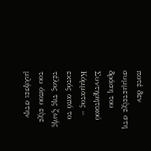ποτέ δεν συμμετείχε στη δράση του Συντηρητικού Κόμματος – εκτός από το τέλος της ζωής του όπου είχε μιλήσει στην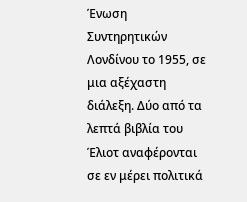Ένωση Συντηρητικών Λονδίνου το 1955, σε μια αξέχαστη διάλεξη. Δύο από τα λεπτά βιβλία του Έλιοτ αναφέρονται σε εν μέρει πολιτικά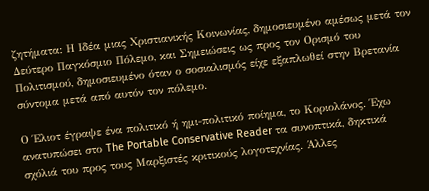ζητήματα: Η Ιδέα μιας Χριστιανικής Κοινωνίας, δημοσιευμένο αμέσως μετά τον Δεύτερο Παγκόσμιο Πόλεμο, και Σημειώσεις ως προς τον Ορισμό του Πολιτισμού, δημοσιευμένο όταν ο σοσιαλισμός είχε εξαπλωθεί στην Βρετανία σύντομα μετά από αυτόν τον πόλεμο.

Ο Έλιοτ έγραψε ένα πολιτικό ή ημι-πολιτικό ποίημα, το Κοριολάνος. Έχω ανατυπώσει στο The Portable Conservative Reader τα συνοπτικά, δηκτικά σχόλιά του προς τους Μαρξιστές κριτικούς λογοτεχνίας. Άλλες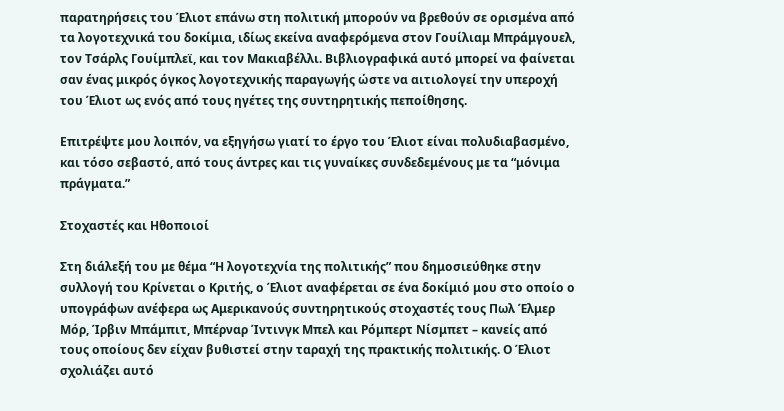παρατηρήσεις του Έλιοτ επάνω στη πολιτική μπορούν να βρεθούν σε ορισμένα από τα λογοτεχνικά του δοκίμια, ιδίως εκείνα αναφερόμενα στον Γουίλιαμ Μπράμγουελ, τον Τσάρλς Γουίμπλεϊ, και τον Μακιαβέλλι. Βιβλιογραφικά αυτό μπορεί να φαίνεται σαν ένας μικρός όγκος λογοτεχνικής παραγωγής ώστε να αιτιολογεί την υπεροχή του Έλιοτ ως ενός από τους ηγέτες της συντηρητικής πεποίθησης.

Επιτρέψτε μου λοιπόν, να εξηγήσω γιατί το έργο του Έλιοτ είναι πολυδιαβασμένο, και τόσο σεβαστό, από τους άντρες και τις γυναίκες συνδεδεμένους με τα “μόνιμα πράγματα.”

Στοχαστές και Ηθοποιοί

Στη διάλεξή του με θέμα “Η λογοτεχνία της πολιτικής” που δημοσιεύθηκε στην συλλογή του Κρίνεται ο Κριτής, ο Έλιοτ αναφέρεται σε ένα δοκίμιό μου στο οποίο ο υπογράφων ανέφερα ως Αμερικανούς συντηρητικούς στοχαστές τους Πωλ Έλμερ Μόρ, Ίρβιν Μπάμπιτ, Μπέρναρ Ίντινγκ Μπελ και Ρόμπερτ Νίσμπετ – κανείς από τους οποίους δεν είχαν βυθιστεί στην ταραχή της πρακτικής πολιτικής. Ο Έλιοτ σχολιάζει αυτό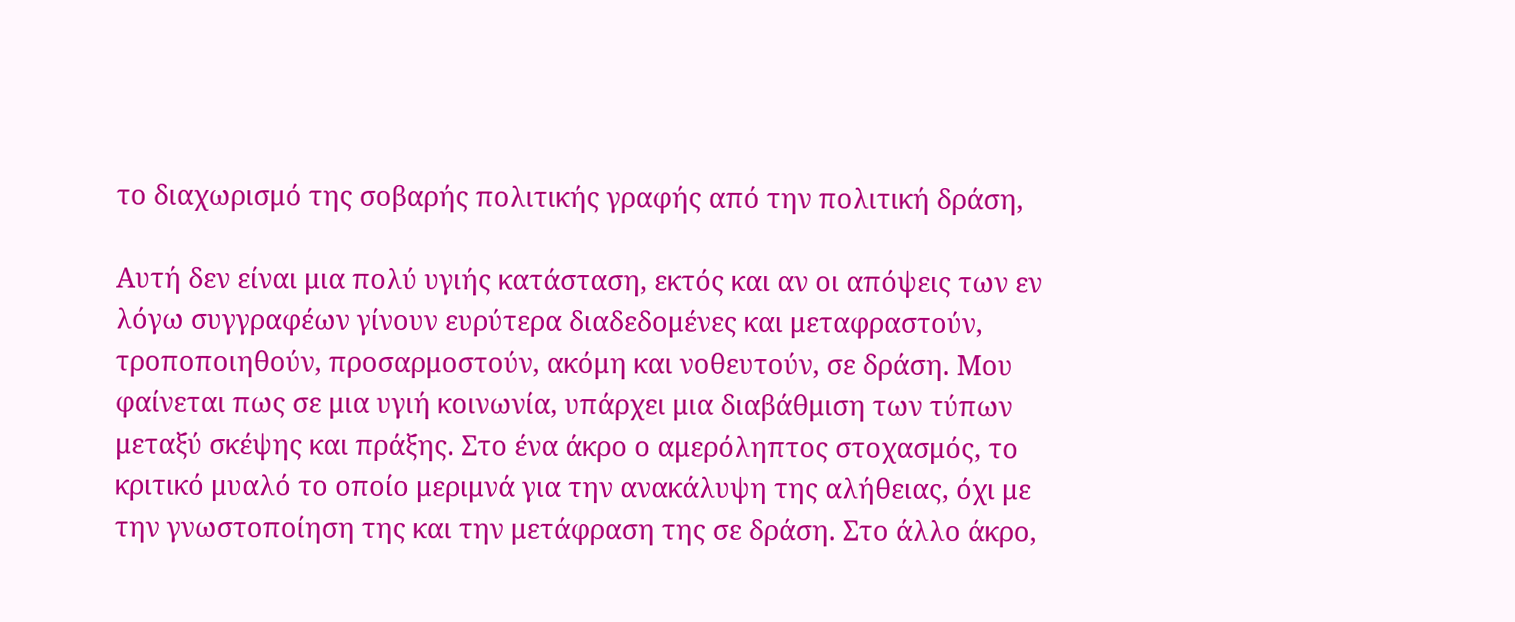το διαχωρισμό της σοβαρής πολιτικής γραφής από την πολιτική δράση,

Αυτή δεν είναι μια πολύ υγιής κατάσταση, εκτός και αν οι απόψεις των εν λόγω συγγραφέων γίνουν ευρύτερα διαδεδομένες και μεταφραστούν, τροποποιηθούν, προσαρμοστούν, ακόμη και νοθευτούν, σε δράση. Μου φαίνεται πως σε μια υγιή κοινωνία, υπάρχει μια διαβάθμιση των τύπων μεταξύ σκέψης και πράξης. Στο ένα άκρο ο αμερόληπτος στοχασμός, το κριτικό μυαλό το οποίο μεριμνά για την ανακάλυψη της αλήθειας, όχι με την γνωστοποίηση της και την μετάφραση της σε δράση. Στο άλλο άκρο,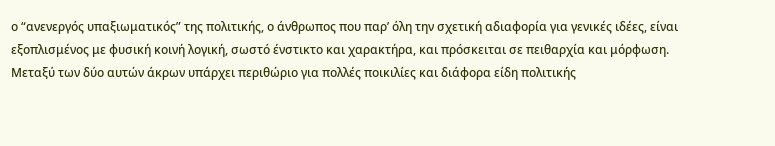ο “ανενεργός υπαξιωματικός” της πολιτικής, ο άνθρωπος που παρ’ όλη την σχετική αδιαφορία για γενικές ιδέες, είναι εξοπλισμένος με φυσική κοινή λογική, σωστό ένστικτο και χαρακτήρα, και πρόσκειται σε πειθαρχία και μόρφωση. Μεταξύ των δύο αυτών άκρων υπάρχει περιθώριο για πολλές ποικιλίες και διάφορα είδη πολιτικής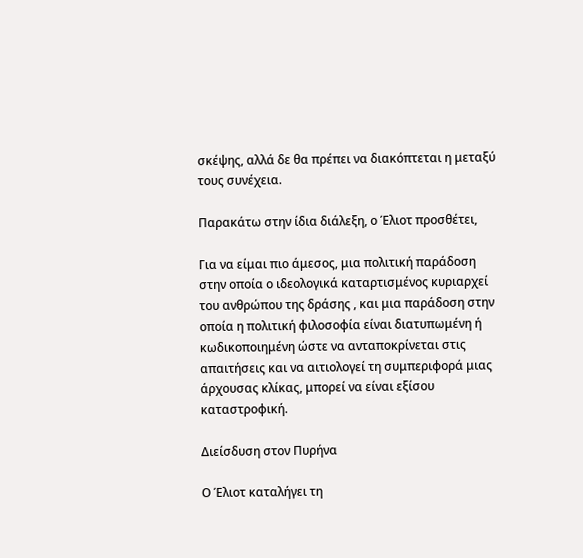σκέψης, αλλά δε θα πρέπει να διακόπτεται η μεταξύ τους συνέχεια.

Παρακάτω στην ίδια διάλεξη, ο Έλιοτ προσθέτει,

Για να είμαι πιο άμεσος, μια πολιτική παράδοση στην οποία ο ιδεολογικά καταρτισμένος κυριαρχεί του ανθρώπου της δράσης , και μια παράδοση στην οποία η πολιτική φιλοσοφία είναι διατυπωμένη ή κωδικοποιημένη ώστε να ανταποκρίνεται στις απαιτήσεις και να αιτιολογεί τη συμπεριφορά μιας άρχουσας κλίκας, μπορεί να είναι εξίσου καταστροφική.

Διείσδυση στον Πυρήνα

Ο Έλιοτ καταλήγει τη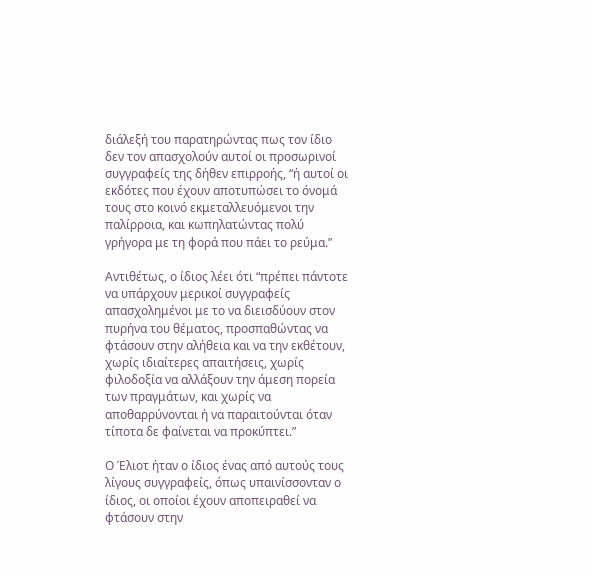διάλεξή του παρατηρώντας πως τον ίδιο δεν τον απασχολούν αυτοί οι προσωρινοί συγγραφείς της δήθεν επιρροής, “ή αυτοί οι εκδότες που έχουν αποτυπώσει το όνομά τους στο κοινό εκμεταλλευόμενοι την παλίρροια, και κωπηλατώντας πολύ γρήγορα με τη φορά που πάει το ρεύμα.”

Αντιθέτως, ο ίδιος λέει ότι “πρέπει πάντοτε να υπάρχουν μερικοί συγγραφείς απασχολημένοι με το να διεισδύουν στον πυρήνα του θέματος, προσπαθώντας να φτάσουν στην αλήθεια και να την εκθέτουν, χωρίς ιδιαίτερες απαιτήσεις, χωρίς φιλοδοξία να αλλάξουν την άμεση πορεία των πραγμάτων, και χωρίς να αποθαρρύνονται ή να παραιτούνται όταν τίποτα δε φαίνεται να προκύπτει.”

Ο Έλιοτ ήταν ο ίδιος ένας από αυτούς τους λίγους συγγραφείς, όπως υπαινίσσονταν ο ίδιος, οι οποίοι έχουν αποπειραθεί να φτάσουν στην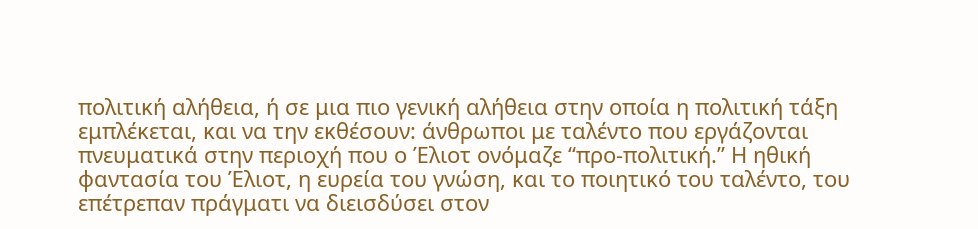πολιτική αλήθεια, ή σε μια πιο γενική αλήθεια στην οποία η πολιτική τάξη εμπλέκεται, και να την εκθέσουν: άνθρωποι με ταλέντο που εργάζονται πνευματικά στην περιοχή που ο Έλιοτ ονόμαζε “προ-πολιτική.” Η ηθική φαντασία του Έλιοτ, η ευρεία του γνώση, και το ποιητικό του ταλέντο, του επέτρεπαν πράγματι να διεισδύσει στον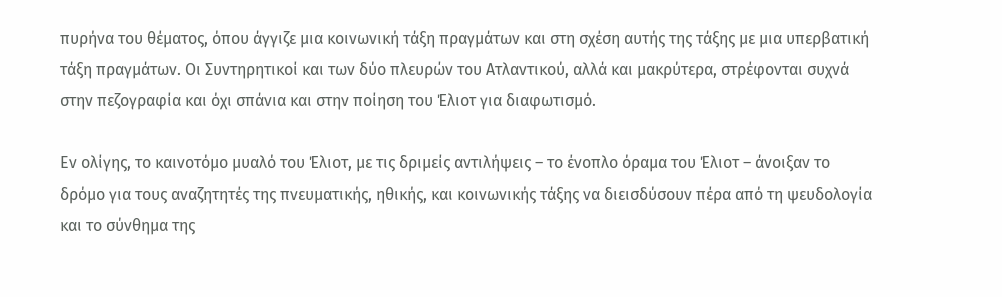πυρήνα του θέματος, όπου άγγιζε μια κοινωνική τάξη πραγμάτων και στη σχέση αυτής της τάξης με μια υπερβατική τάξη πραγμάτων. Οι Συντηρητικοί και των δύο πλευρών του Ατλαντικού, αλλά και μακρύτερα, στρέφονται συχνά στην πεζογραφία και όχι σπάνια και στην ποίηση του Έλιοτ για διαφωτισμό.

Εν ολίγης, το καινοτόμο μυαλό του Έλιοτ, με τις δριμείς αντιλήψεις – το ένοπλο όραμα του Έλιοτ – άνοιξαν το δρόμο για τους αναζητητές της πνευματικής, ηθικής, και κοινωνικής τάξης να διεισδύσουν πέρα από τη ψευδολογία και το σύνθημα της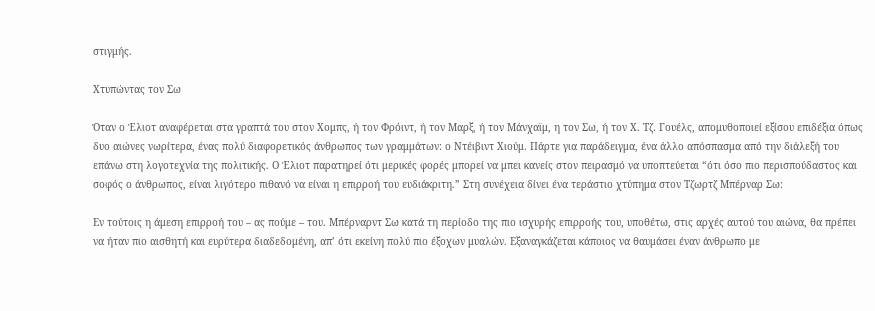στιγμής.

Χτυπώντας τον Σω

Όταν ο Έλιοτ αναφέρεται στα γραπτά του στον Χομπς, ή τον Φρόιντ, ή τον Μαρξ, ή τον Μάνχαϊμ, η τον Σω, ή τον Χ. Τζ. Γουέλς, απομυθοποιεί εξίσου επιδέξια όπως δυο αιώνες νωρίτερα, ένας πολύ διαφορετικός άνθρωπος των γραμμάτων: ο Ντέιβιντ Χιούμ. Πάρτε για παράδειγμα, ένα άλλο απόσπασμα από την διάλεξή του επάνω στη λογοτεχνία της πολιτικής. Ο Έλιοτ παρατηρεί ότι μερικές φορές μπορεί να μπει κανείς στον πειρασμό να υποπτεύεται “ότι όσο πιο περισπούδαστος και σοφός ο άνθρωπος, είναι λιγότερο πιθανό να είναι η επιρροή του ευδιάκριτη.” Στη συνέχεια δίνει ένα τεράστιο χτύπημα στον Τζωρτζ Μπέρναρ Σω:

Εν τούτοις η άμεση επιρροή του – ας πούμε – του. Μπέρναρντ Σω κατά τη περίοδο της πιο ισχυρής επιρροής του, υποθέτω, στις αρχές αυτού του αιώνα, θα πρέπει να ήταν πιο αισθητή και ευρύτερα διαδεδομένη, απ’ ότι εκείνη πολύ πιο έξοχων μυαλών. Εξαναγκάζεται κάποιος να θαυμάσει έναν άνθρωπο με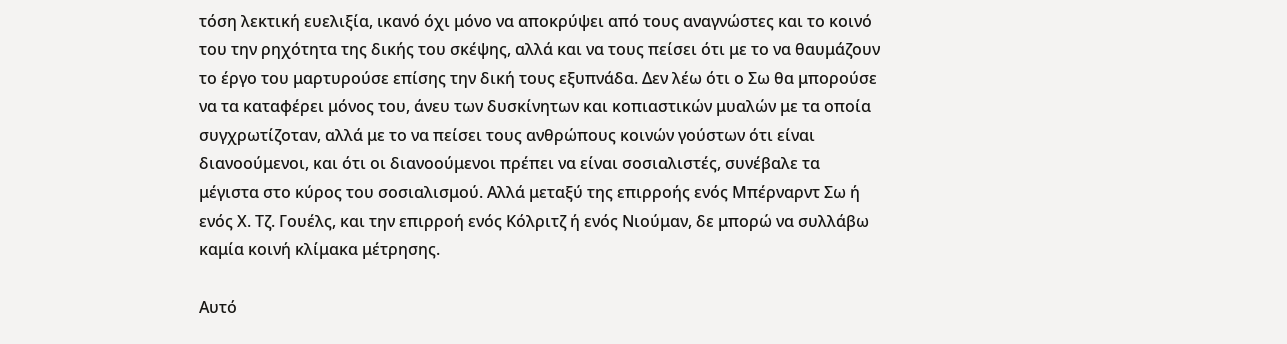τόση λεκτική ευελιξία, ικανό όχι μόνο να αποκρύψει από τους αναγνώστες και το κοινό του την ρηχότητα της δικής του σκέψης, αλλά και να τους πείσει ότι με το να θαυμάζουν το έργο του μαρτυρούσε επίσης την δική τους εξυπνάδα. Δεν λέω ότι ο Σω θα μπορούσε να τα καταφέρει μόνος του, άνευ των δυσκίνητων και κοπιαστικών μυαλών με τα οποία συγχρωτίζοταν, αλλά με το να πείσει τους ανθρώπους κοινών γούστων ότι είναι διανοούμενοι, και ότι οι διανοούμενοι πρέπει να είναι σοσιαλιστές, συνέβαλε τα μέγιστα στο κύρος του σοσιαλισμού. Αλλά μεταξύ της επιρροής ενός Μπέρναρντ Σω ή ενός Χ. Τζ. Γουέλς, και την επιρροή ενός Κόλριτζ ή ενός Νιούμαν, δε μπορώ να συλλάβω καμία κοινή κλίμακα μέτρησης.

Αυτό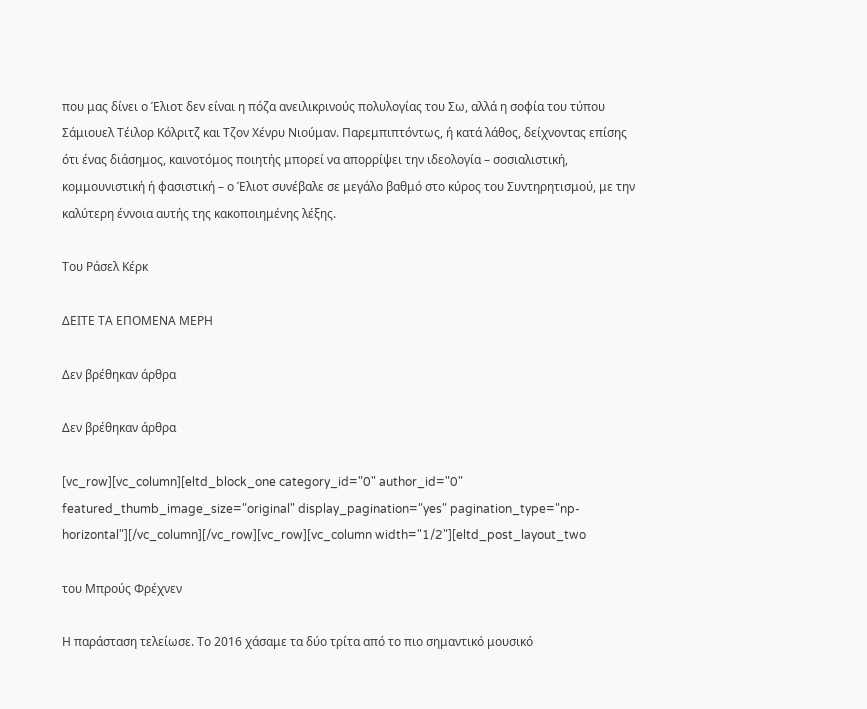που μας δίνει ο Έλιοτ δεν είναι η πόζα ανειλικρινούς πολυλογίας του Σω, αλλά η σοφία του τύπου Σάμιουελ Τέιλορ Κόλριτζ και Τζον Χένρυ Νιούμαν. Παρεμπιπτόντως, ή κατά λάθος, δείχνοντας επίσης ότι ένας διάσημος, καινοτόμος ποιητής μπορεί να απορρίψει την ιδεολογία – σοσιαλιστική, κομμουνιστική ή φασιστική – ο Έλιοτ συνέβαλε σε μεγάλο βαθμό στο κύρος του Συντηρητισμού, με την καλύτερη έννοια αυτής της κακοποιημένης λέξης.

Του Ράσελ Κέρκ

ΔΕΙΤΕ ΤΑ ΕΠΟΜΕΝΑ ΜΕΡΗ

Δεν βρέθηκαν άρθρα

Δεν βρέθηκαν άρθρα

[vc_row][vc_column][eltd_block_one category_id="0" author_id="0" featured_thumb_image_size="original" display_pagination="yes" pagination_type="np-horizontal"][/vc_column][/vc_row][vc_row][vc_column width="1/2"][eltd_post_layout_two

του Μπρούς Φρέχνεν

Η παράσταση τελείωσε. Το 2016 χάσαμε τα δύο τρίτα από το πιο σημαντικό μουσικό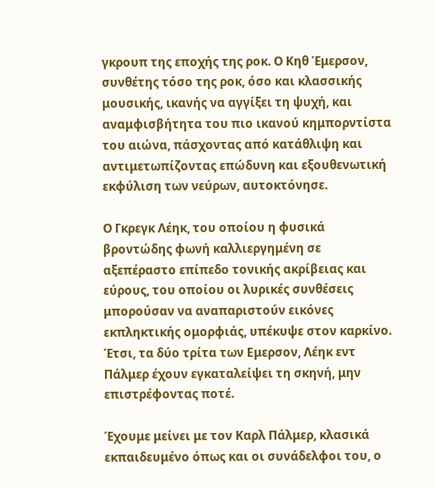γκρουπ της εποχής της ροκ. Ο Κηθ Έμερσον, συνθέτης τόσο της ροκ, όσο και κλασσικής μουσικής, ικανής να αγγίξει τη ψυχή, και αναμφισβήτητα του πιο ικανού κημπορντίστα του αιώνα, πάσχοντας από κατάθλιψη και αντιμετωπίζοντας επώδυνη και εξουθενωτική εκφύλιση των νεύρων, αυτοκτόνησε.

Ο Γκρεγκ Λέηκ, του οποίου η φυσικά βροντώδης φωνή καλλιεργημένη σε αξεπέραστο επίπεδο τονικής ακρίβειας και εύρους, του οποίου οι λυρικές συνθέσεις μπορούσαν να αναπαριστούν εικόνες εκπληκτικής ομορφιάς, υπέκυψε στον καρκίνο. Έτσι, τα δύο τρίτα των Eμερσον, Λέηκ εντ Πάλμερ έχουν εγκαταλείψει τη σκηνή, μην επιστρέφοντας ποτέ.

Έχουμε μείνει με τον Καρλ Πάλμερ, κλασικά εκπαιδευμένο όπως και οι συνάδελφοι του, ο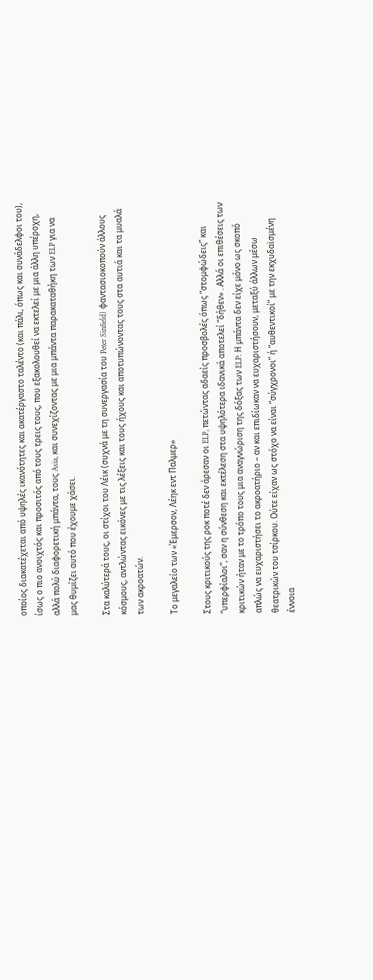οποίος διακατέχεται από υψηλές ικανότητες και ακατέργαστο ταλέντο (και πάλι, όπως και συνάδελφοι του), ίσως ο πιο ανοιχτός και προσιτός από τους τρεις τους, που εξακολουθεί να εκτελεί με μια άλλη υπέροχη, αλλά πολύ διαφορετική μπάντα, τους Asia, και συνεχίζοντας με μια μπάντα παρακαταθήκη των ELP για να μας θυμίζει αυτό που έχουμε χάσει.

Στα καλύτερά τους, οι στίχοι του Λέικ (συχνά με τη συνεργασία του Peter Sinfield) φαντασιοκοπούν άλλους κόσμους, αντλώντας εικόνες με τις λέξεις και τους ήχους και αποτυπώνοντας τους στα αυτιά και τα μυαλά των ακροατών.

Το μεγαλείο των «Έμερσον, Λέηκ εντ Παλμερ»

Στους κριτικούς της ροκ ποτέ δεν άρεσαν οι ELP, πετώντας αδαείς προσβολές όπως “στομφώδεις” και “υπερφίαλοι”, σαν η σύνθεση και εκτέλεση στα υψηλότερα ιδανικά αποτελεί “δήθεν» . Αλλά οι επιθέσεις των κριτικών ήταν με το τρόπο τους μια αναγνώριση της δόξας των ELP: Η μπάντα δεν είχε μόνο ως σκοπό απλώς να ευχαριστήσει το ακροατήριο – αν και επιδίωκαν να ευχαριστήσουν, μεταξύ άλλων μέσω θεατρικών του τσίρκου. Ούτε είχαν ως στόχο να είναι “σύγχρονοι” ή “αυθεντικοί” με την εκχυδαϊσμένη έννοια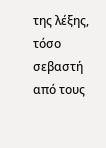της λέξης, τόσο σεβαστή από τους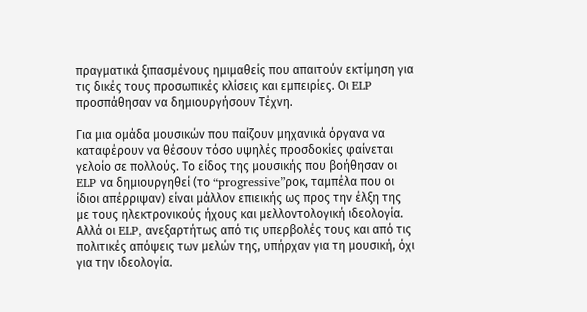πραγματικά ξιπασμένους ημιμαθείς που απαιτούν εκτίμηση για τις δικές τους προσωπικές κλίσεις και εμπειρίες. Οι ELP προσπάθησαν να δημιουργήσουν Τέχνη.

Για μια ομάδα μουσικών που παίζουν μηχανικά όργανα να καταφέρουν να θέσουν τόσο υψηλές προσδοκίες φαίνεται γελοίο σε πολλούς. Το είδος της μουσικής που βοήθησαν οι ELP να δημιουργηθεί (το “progressive”ροκ, ταμπέλα που οι ίδιοι απέρριψαν) είναι μάλλον επιεικής ως προς την έλξη της με τους ηλεκτρονικούς ήχους και μελλοντολογική ιδεολογία. Αλλά οι ELP, ανεξαρτήτως από τις υπερβολές τους και από τις πολιτικές απόψεις των μελών της, υπήρχαν για τη μουσική, όχι για την ιδεολογία.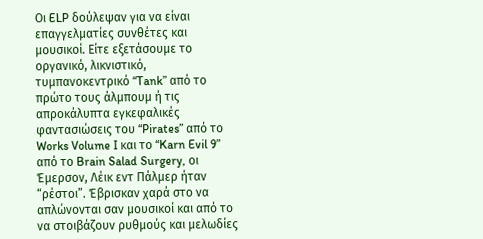Οι ELP δούλεψαν για να είναι επαγγελματίες συνθέτες και μουσικοί. Είτε εξετάσουμε το οργανικό, λικνιστικό, τυμπανοκεντρικό “Tank” από το πρώτο τους άλμπουμ ή τις απροκάλυπτα εγκεφαλικές φαντασιώσεις του “Pirates” από το Works Volume I και το “Karn Evil 9” από το Brain Salad Surgery, οι Έμερσον, Λέικ εντ Πάλμερ ήταν “ρέστοι”. Έβρισκαν χαρά στο να απλώνονται σαν μουσικοί και από το να στοιβάζουν ρυθμούς και μελωδίες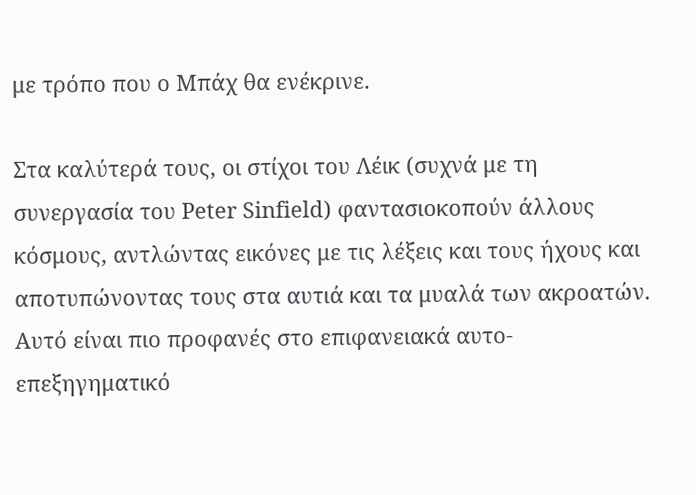με τρόπο που ο Μπάχ θα ενέκρινε.

Στα καλύτερά τους, οι στίχοι του Λέικ (συχνά με τη συνεργασία του Peter Sinfield) φαντασιοκοπούν άλλους κόσμους, αντλώντας εικόνες με τις λέξεις και τους ήχους και αποτυπώνοντας τους στα αυτιά και τα μυαλά των ακροατών. Αυτό είναι πιο προφανές στο επιφανειακά αυτο-επεξηγηματικό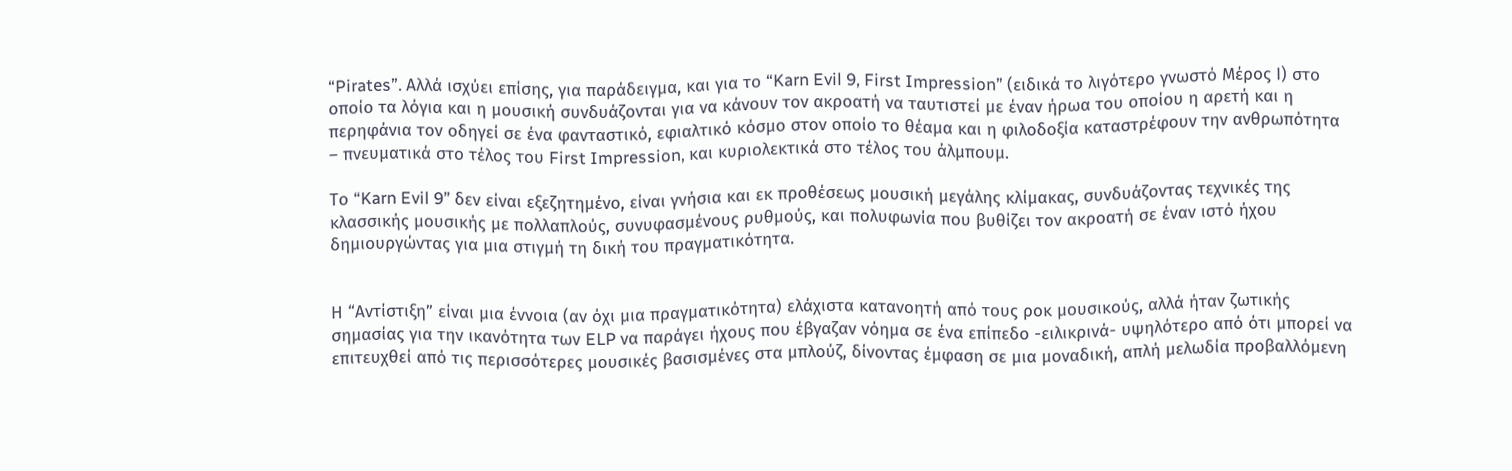“Pirates”. Αλλά ισχύει επίσης, για παράδειγμα, και για το “Karn Evil 9, First Impression” (ειδικά το λιγότερο γνωστό Μέρος Ι) στο οποίο τα λόγια και η μουσική συνδυάζονται για να κάνουν τον ακροατή να ταυτιστεί με έναν ήρωα του οποίου η αρετή και η περηφάνια τον οδηγεί σε ένα φανταστικό, εφιαλτικό κόσμο στον οποίο το θέαμα και η φιλοδοξία καταστρέφουν την ανθρωπότητα – πνευματικά στο τέλος του First Impression, και κυριολεκτικά στο τέλος του άλμπουμ.

Το “Karn Evil 9” δεν είναι εξεζητημένο, είναι γνήσια και εκ προθέσεως μουσική μεγάλης κλίμακας, συνδυάζοντας τεχνικές της κλασσικής μουσικής με πολλαπλούς, συνυφασμένους ρυθμούς, και πολυφωνία που βυθίζει τον ακροατή σε έναν ιστό ήχου δημιουργώντας για μια στιγμή τη δική του πραγματικότητα.


Η “Αντίστιξη” είναι μια έννοια (αν όχι μια πραγματικότητα) ελάχιστα κατανοητή από τους ροκ μουσικούς, αλλά ήταν ζωτικής σημασίας για την ικανότητα των ELP να παράγει ήχους που έβγαζαν νόημα σε ένα επίπεδο -ειλικρινά- υψηλότερο από ότι μπορεί να επιτευχθεί από τις περισσότερες μουσικές βασισμένες στα μπλούζ, δίνοντας έμφαση σε μια μοναδική, απλή μελωδία προβαλλόμενη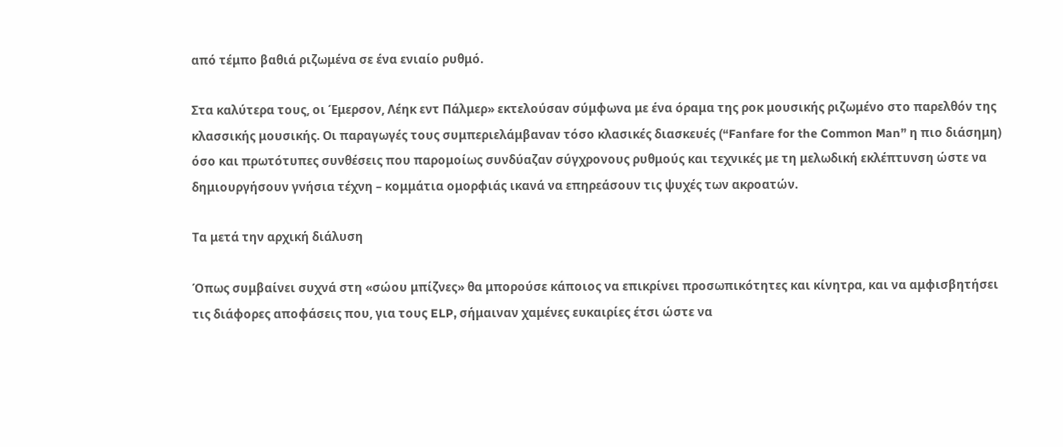από τέμπο βαθιά ριζωμένα σε ένα ενιαίο ρυθμό.

Στα καλύτερα τους, οι Έμερσον, Λέηκ εντ Πάλμερ» εκτελούσαν σύμφωνα με ένα όραμα της ροκ μουσικής ριζωμένο στο παρελθόν της κλασσικής μουσικής. Οι παραγωγές τους συμπεριελάμβαναν τόσο κλασικές διασκευές (“Fanfare for the Common Man” η πιο διάσημη) όσο και πρωτότυπες συνθέσεις που παρομοίως συνδύαζαν σύγχρονους ρυθμούς και τεχνικές με τη μελωδική εκλέπτυνση ώστε να δημιουργήσουν γνήσια τέχνη – κομμάτια ομορφιάς ικανά να επηρεάσουν τις ψυχές των ακροατών.

Τα μετά την αρχική διάλυση

Όπως συμβαίνει συχνά στη «σώου μπίζνες» θα μπορούσε κάποιος να επικρίνει προσωπικότητες και κίνητρα, και να αμφισβητήσει τις διάφορες αποφάσεις που, για τους ELP, σήμαιναν χαμένες ευκαιρίες έτσι ώστε να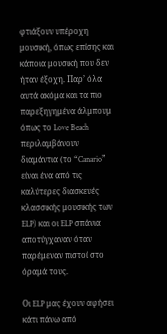φτιάξουν υπέροχη μουσική, όπως επίσης και κάποια μουσική που δεν ήταν έξοχη. Παρ’ όλα αυτά ακόμα και τα πιο παρεξηγημένα άλμπουμ όπως το Love Beach περιλαμβάνουν διαμάντια (το “Canario” είναι ένα από τις καλύτερες διασκευές κλασσικής μουσικής των ELP) και οι ELP σπάνια αποτύγχαναν όταν παρέμεναν πιστοί στο όραμά τους.

Οι ELP μας έχουν αφήσει κάτι πάνω από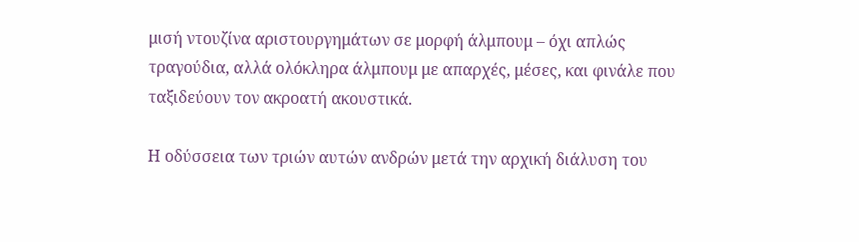μισή ντουζίνα αριστουργημάτων σε μορφή άλμπουμ – όχι απλώς τραγούδια, αλλά ολόκληρα άλμπουμ με απαρχές, μέσες, και φινάλε που ταξιδεύουν τον ακροατή ακουστικά.

Η οδύσσεια των τριών αυτών ανδρών μετά την αρχική διάλυση του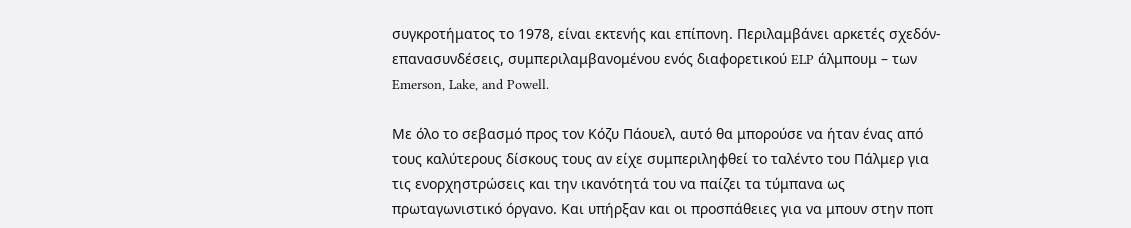συγκροτήματος το 1978, είναι εκτενής και επίπονη. Περιλαμβάνει αρκετές σχεδόν-επανασυνδέσεις, συμπεριλαμβανομένου ενός διαφορετικού ELP άλμπουμ – των Emerson, Lake, and Powell.

Με όλο το σεβασμό προς τον Κόζυ Πάουελ, αυτό θα μπορούσε να ήταν ένας από τους καλύτερους δίσκους τους αν είχε συμπεριληφθεί το ταλέντο του Πάλμερ για τις ενορχηστρώσεις και την ικανότητά του να παίζει τα τύμπανα ως πρωταγωνιστικό όργανο. Και υπήρξαν και οι προσπάθειες για να μπουν στην ποπ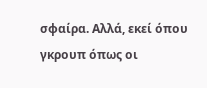σφαίρα. Αλλά, εκεί όπου γκρουπ όπως οι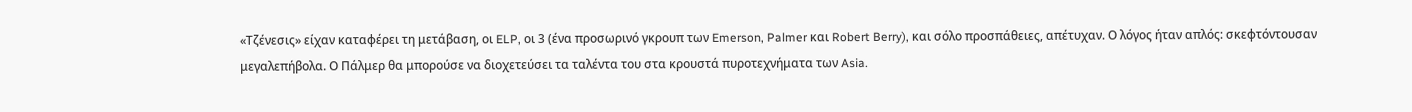«Τζένεσις» είχαν καταφέρει τη μετάβαση, οι ELP, οι 3 (ένα προσωρινό γκρουπ των Emerson, Palmer και Robert Berry), και σόλο προσπάθειες, απέτυχαν. Ο λόγος ήταν απλός: σκεφτόντουσαν μεγαλεπήβολα. Ο Πάλμερ θα μπορούσε να διοχετεύσει τα ταλέντα του στα κρουστά πυροτεχνήματα των Asia.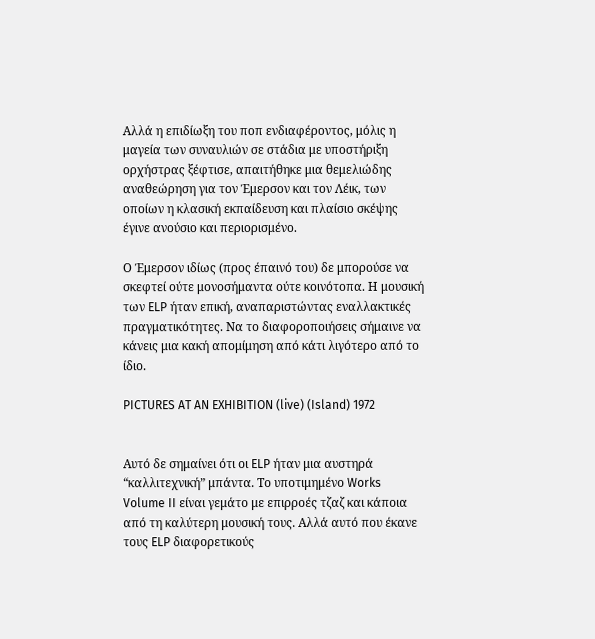Αλλά η επιδίωξη του ποπ ενδιαφέροντος, μόλις η μαγεία των συναυλιών σε στάδια με υποστήριξη ορχήστρας ξέφτισε, απαιτήθηκε μια θεμελιώδης αναθεώρηση για τον Έμερσον και τον Λέικ, των οποίων η κλασική εκπαίδευση και πλαίσιο σκέψης έγινε ανούσιο και περιορισμένο.

Ο Έμερσον ιδίως (προς έπαινό του) δε μπορούσε να σκεφτεί ούτε μονοσήμαντα ούτε κοινότοπα. Η μουσική των ELP ήταν επική, αναπαριστώντας εναλλακτικές πραγματικότητες. Να το διαφοροποιήσεις σήμαινε να κάνεις μια κακή απομίμηση από κάτι λιγότερο από το ίδιο.

PICTURES AT AN EXHIBITION (live) (Island) 1972


Αυτό δε σημαίνει ότι οι ELP ήταν μια αυστηρά “καλλιτεχνική” μπάντα. Το υποτιμημένο Works Volume II είναι γεμάτο με επιρροές τζαζ και κάποια από τη καλύτερη μουσική τους. Αλλά αυτό που έκανε τους ELP διαφορετικούς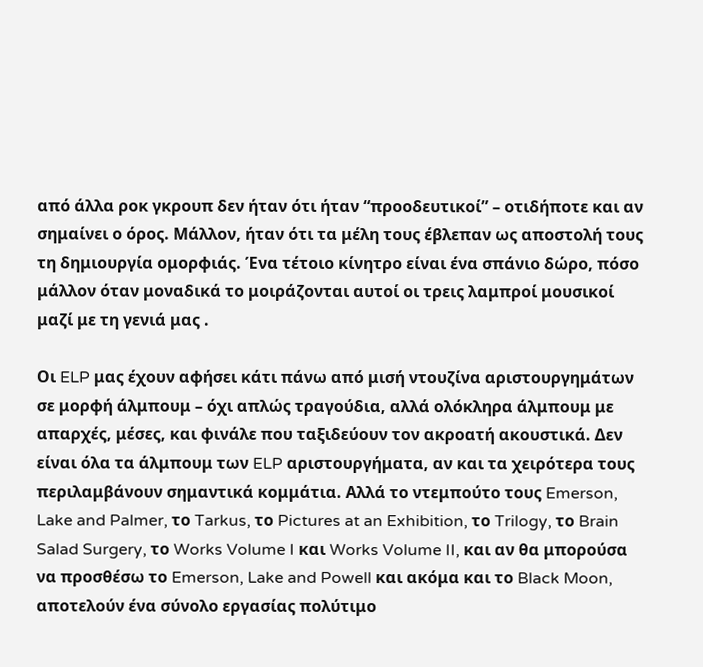από άλλα ροκ γκρουπ δεν ήταν ότι ήταν “προοδευτικοί” – οτιδήποτε και αν σημαίνει ο όρος. Μάλλον, ήταν ότι τα μέλη τους έβλεπαν ως αποστολή τους τη δημιουργία ομορφιάς. Ένα τέτοιο κίνητρο είναι ένα σπάνιο δώρο, πόσο μάλλον όταν μοναδικά το μοιράζονται αυτοί οι τρεις λαμπροί μουσικοί μαζί με τη γενιά μας .

Οι ELP μας έχουν αφήσει κάτι πάνω από μισή ντουζίνα αριστουργημάτων σε μορφή άλμπουμ – όχι απλώς τραγούδια, αλλά ολόκληρα άλμπουμ με απαρχές, μέσες, και φινάλε που ταξιδεύουν τον ακροατή ακουστικά. Δεν είναι όλα τα άλμπουμ των ELP αριστουργήματα, αν και τα χειρότερα τους περιλαμβάνουν σημαντικά κομμάτια. Αλλά το ντεμπούτο τους Emerson, Lake and Palmer, το Tarkus, το Pictures at an Exhibition, το Trilogy, το Brain Salad Surgery, το Works Volume I και Works Volume II, και αν θα μπορούσα να προσθέσω το Emerson, Lake and Powell και ακόμα και το Black Moon, αποτελούν ένα σύνολο εργασίας πολύτιμο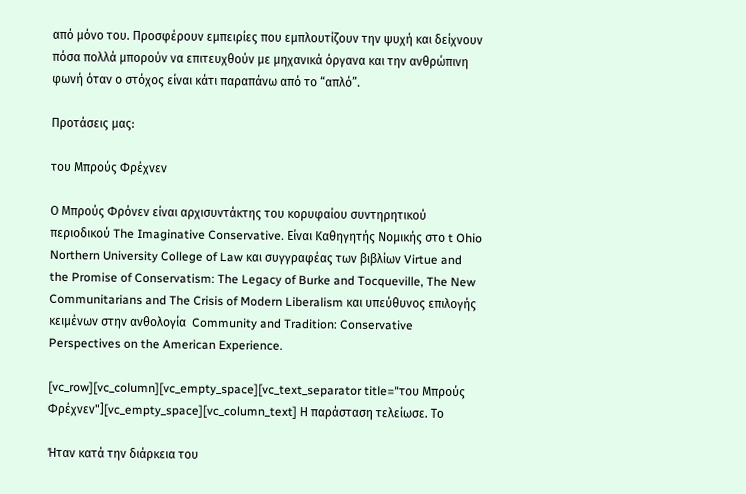από μόνο του. Προσφέρουν εμπειρίες που εμπλουτίζουν την ψυχή και δείχνουν πόσα πολλά μπορούν να επιτευχθούν με μηχανικά όργανα και την ανθρώπινη φωνή όταν ο στόχος είναι κάτι παραπάνω από το “απλό”.

Προτάσεις μας:

του Μπρούς Φρέχνεν

Ο Μπρούς Φρόνεν είναι αρχισυντάκτης του κορυφαίου συντηρητικού περιοδικού The Imaginative Conservative. Είναι Καθηγητής Νομικής στο t Ohio Northern University College of Law και συγγραφέας των βιβλίων Virtue and the Promise of Conservatism: The Legacy of Burke and Tocqueville, The New Communitarians and The Crisis of Modern Liberalism και υπεύθυνος επιλογής κειμένων στην ανθολογία  Community and Tradition: Conservative Perspectives on the American Experience.

[vc_row][vc_column][vc_empty_space][vc_text_separator title="του Μπρούς Φρέχνεν"][vc_empty_space][vc_column_text] Η παράσταση τελείωσε. Το

Ήταν κατά την διάρκεια του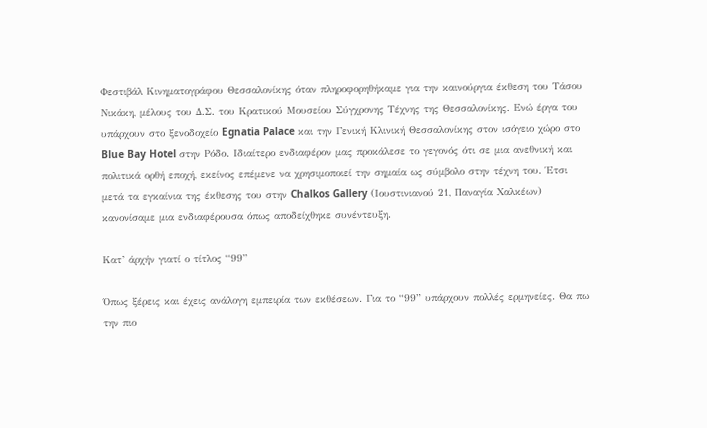Φεστιβάλ Κινηματογράφου Θεσσαλονίκης όταν πληροφορηθήκαμε για την καινούργια έκθεση του Τάσου Νικάκη, μέλους του Δ.Σ. του Κρατικού Μουσείου Σύγχρονης Τέχνης της Θεσσαλονίκης. Ενώ έργα του υπάρχουν στο ξενοδοχείο Egnatia Palace και την Γενική Κλινική Θεσσαλονίκης στον ισόγειο χώρο στο Blue Bay Hotel στην Ρόδο. Ιδιαίτερο ενδιαφέρον μας προκάλεσε το γεγονός ότι σε μια ανεθνική και πολιτικά ορθή εποχή, εκείνος επέμενε να χρησιμοποιεί την σημαία ως σύμβολο στην τέχνη του. Έτσι μετά τα εγκαίνια της έκθεσης του στην Chalkos Gallery (Ιουστινιανού 21, Παναγία Χαλκέων) κανονίσαμε μια ενδιαφέρουσα όπως αποδείχθηκε συνέντευξη.

Κατ’ άρχήν γιατί ο τίτλος “99”

Όπως ξέρεις και έχεις ανάλογη εμπειρία των εκθέσεων. Για το “99” υπάρχουν πολλές ερμηνείες. Θα πω την πιο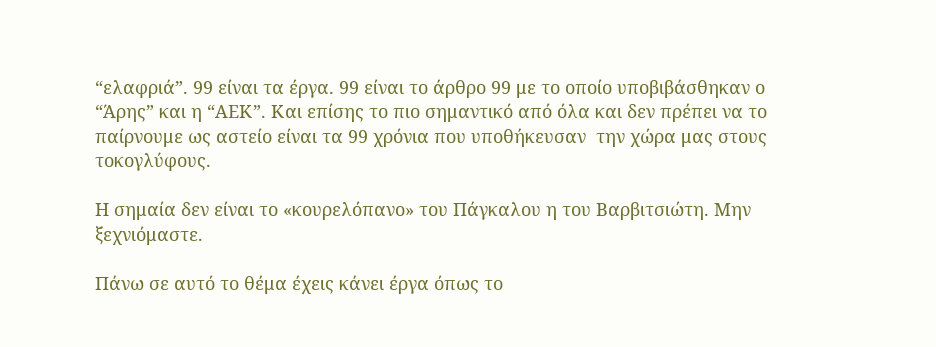“ελαφριά”. 99 είναι τα έργα. 99 είναι το άρθρο 99 με το οποίο υποβιβάσθηκαν ο “Άρης” και η “ΑΕΚ”. Και επίσης το πιο σημαντικό από όλα και δεν πρέπει να το παίρνουμε ως αστείο είναι τα 99 χρόνια που υποθήκευσαν  την χώρα μας στους τοκογλύφους.

Η σημαία δεν είναι το «κουρελόπανο» του Πάγκαλου η του Βαρβιτσιώτη. Μην ξεχνιόμαστε.

Πάνω σε αυτό το θέμα έχεις κάνει έργα όπως το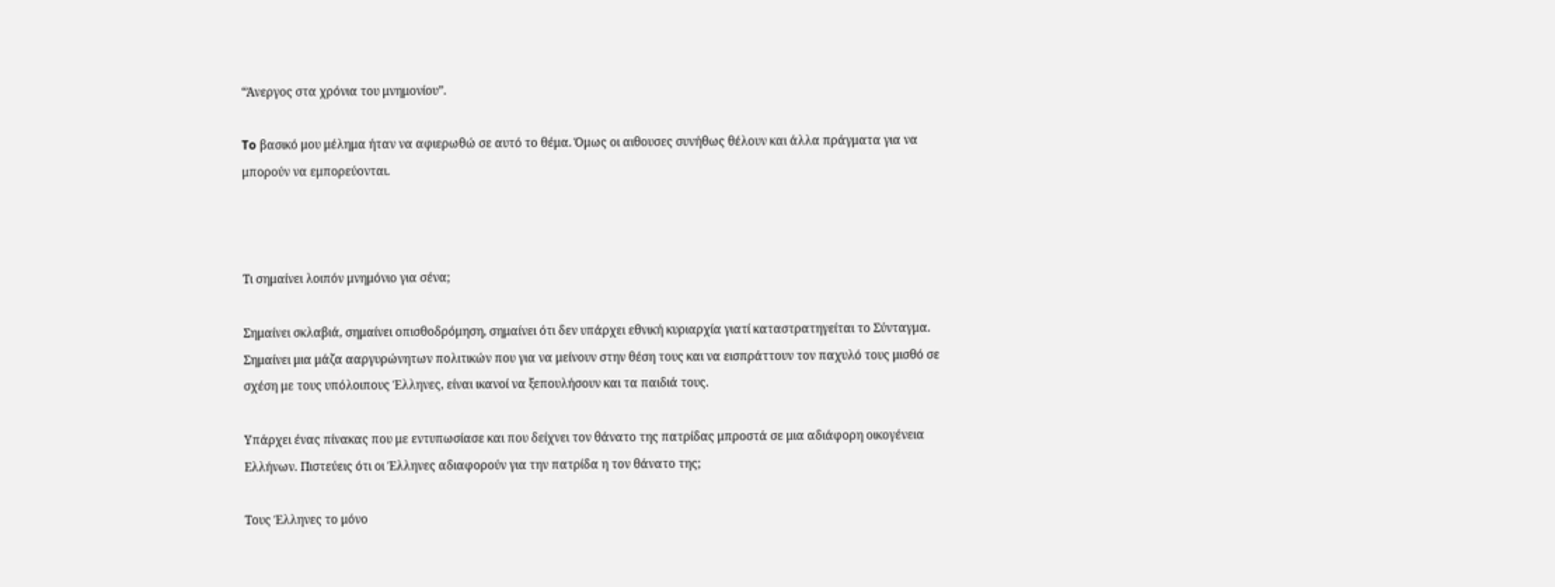“Άνεργος στα χρόνια του μνημονίου”.

To βασικό μου μέλημα ήταν να αφιερωθώ σε αυτό το θέμα. Όμως οι αιθουσες συνήθως θέλουν και άλλα πράγματα για να μπορούν να εμπορεύονται.



Τι σημαίνει λοιπόν μνημόνιο για σένα;

Σημαίνει σκλαβιά, σημαίνει οπισθοδρόμηση, σημαίνει ότι δεν υπάρχει εθνική κυριαρχία γιατί καταστρατηγείται το Σύνταγμα. Σημαίνει μια μάζα ααργυρώνητων πολιτικών που για να μείνουν στην θέση τους και να εισπράττουν τον παχυλό τους μισθό σε σχέση με τους υπόλοιπους Έλληνες, είναι ικανοί να ξεπουλήσουν και τα παιδιά τους.

Υπάρχει ένας πίνακας που με εντυπωσίασε και που δείχνει τον θάνατο της πατρίδας μπροστά σε μια αδιάφορη οικογένεια Ελλήνων. Πιστεύεις ότι οι Έλληνες αδιαφορούν για την πατρίδα η τον θάνατο της;

Τους Έλληνες το μόνο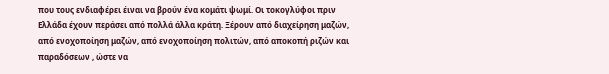που τους ενδιαφέρει έιναι να βρούν ένα κομάτι ψωμί. Οι τοκογλύφοι πριν Ελλάδα έχουν περάσει από πολλά άλλα κράτη. Ξέρουν από διαχείρηση μαζών, από ενοχοποίηση μαζών, από ενοχοποίηση πολιτών, από αποκοπή ριζών και παραδόσεων , ώστε να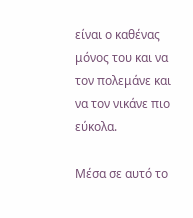είναι ο καθένας μόνος του και να τον πολεμάνε και να τον νικάνε πιο εύκολα.

Μέσα σε αυτό το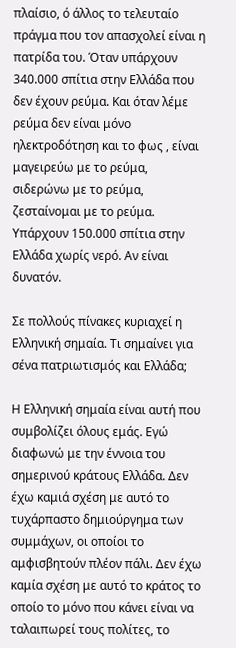πλαίσιο, ό άλλος το τελευταίο πράγμα που τον απασχολεί είναι η πατρίδα του. Όταν υπάρχουν 340.000 σπίτια στην Ελλάδα που δεν έχουν ρεύμα. Και όταν λέμε ρεύμα δεν είναι μόνο ηλεκτροδότηση και το φως , είναι μαγειρεύω με το ρεύμα, σιδερώνω με το ρεύμα,  ζεσταίνομαι με το ρεύμα. Υπάρχουν 150.000 σπίτια στην Ελλάδα χωρίς νερό. Αν είναι δυνατόν.

Σε πολλούς πίνακες κυριαχεί η Ελληνική σημαία. Τι σημαίνει για σένα πατριωτισμός και Ελλάδα;

Η Ελληνική σημαία είναι αυτή που συμβολίζει όλους εμάς. Εγώ διαφωνώ με την έννοια του σημερινού κράτους Ελλάδα. Δεν έχω καμιά σχέση με αυτό το τυχάρπαστο δημιούργημα των συμμάχων, οι οποίοι το αμφισβητούν πλέον πάλι. Δεν έχω καμία σχέση με αυτό το κράτος το οποίο το μόνο που κάνει είναι να ταλαιπωρεί τους πολίτες, το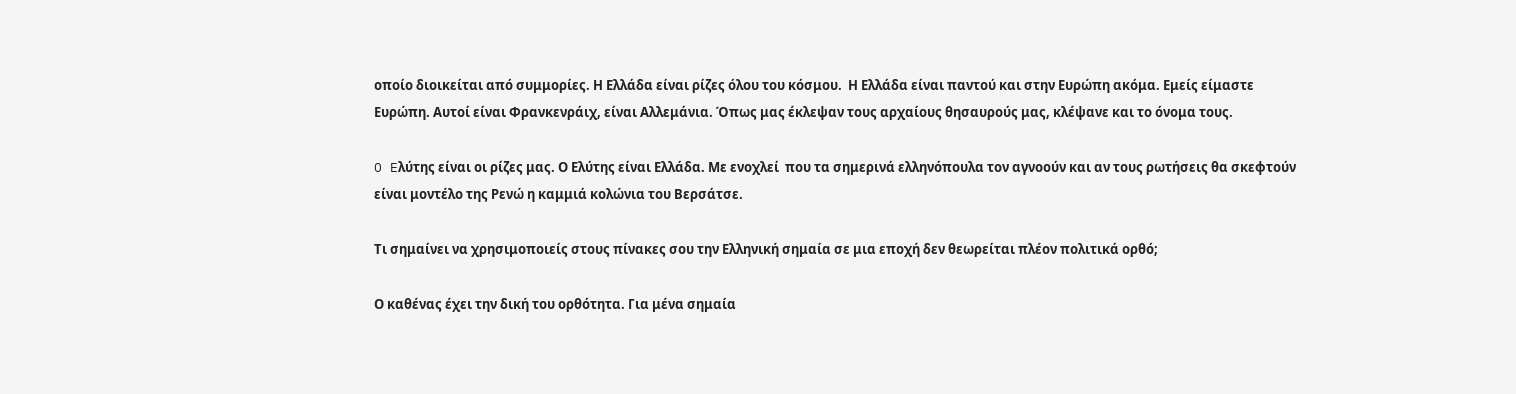οποίο διοικείται από συμμορίες. Η Ελλάδα είναι ρίζες όλου του κόσμου.  Η Ελλάδα είναι παντού και στην Ευρώπη ακόμα. Εμείς είμαστε Ευρώπη. Αυτοί είναι Φρανκενράιχ, είναι Αλλεμάνια. Όπως μας έκλεψαν τους αρχαίους θησαυρούς μας, κλέψανε και το όνομα τους.

O Eλύτης είναι οι ρίζες μας. Ο Ελύτης είναι Ελλάδα. Με ενοχλεί  που τα σημερινά ελληνόπουλα τον αγνοούν και αν τους ρωτήσεις θα σκεφτούν είναι μοντέλο της Ρενώ η καμμιά κολώνια του Βερσάτσε.

Tι σημαίνει να χρησιμοποιείς στους πίνακες σου την Ελληνική σημαία σε μια εποχή δεν θεωρείται πλέον πολιτικά ορθό;

Ο καθένας έχει την δική του ορθότητα. Για μένα σημαία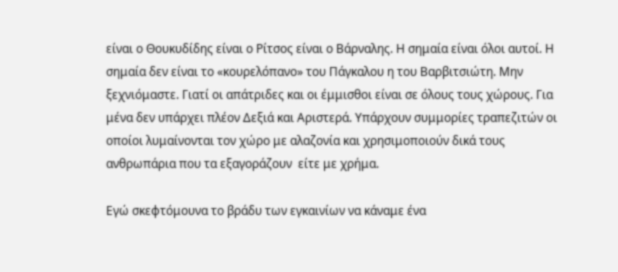είναι ο Θουκυδίδης είναι ο Ρίτσος είναι ο Βάρναλης. Η σημαία είναι όλοι αυτοί. Η σημαία δεν είναι το «κουρελόπανο» του Πάγκαλου η του Βαρβιτσιώτη. Μην ξεχνιόμαστε. Γιατί οι απάτριδες και οι έμμισθοι είναι σε όλους τους χώρους. Για μένα δεν υπάρχει πλέον Δεξιά και Αριστερά. Υπάρχουν συμμορίες τραπεζιτών οι οποίοι λυμαίνονται τον χώρο με αλαζονία και χρησιμοποιούν δικά τους ανθρωπάρια που τα εξαγοράζουν  είτε με χρήμα.

Εγώ σκεφτόμουνα το βράδυ των εγκαινίων να κάναμε ένα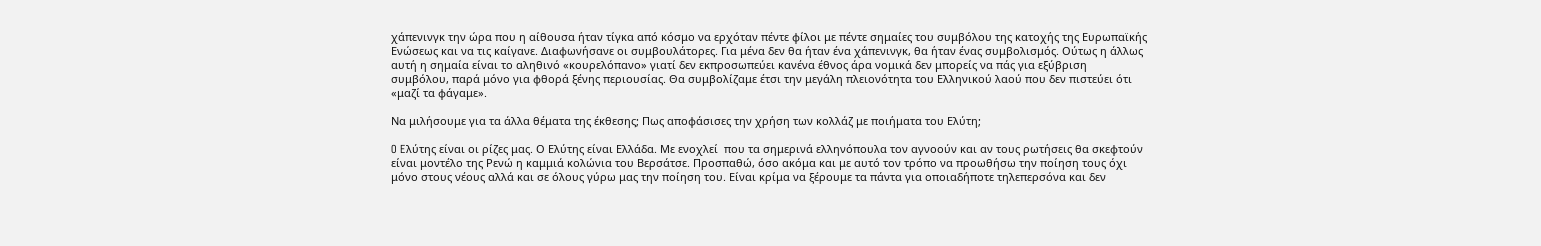χάπενινγκ την ώρα που η αίθουσα ήταν τίγκα από κόσμο να ερχόταν πέντε φίλοι με πέντε σημαίες του συμβόλου της κατοχής της Ευρωπαϊκής Ενώσεως και να τις καίγανε. Διαφωνήσανε οι συμβουλάτορες. Για μένα δεν θα ήταν ένα χάπενινγκ, θα ήταν ένας συμβολισμός. Ούτως η άλλως αυτή η σημαία είναι το αληθινό «κουρελόπανο» γιατί δεν εκπροσωπεύει κανένα έθνος άρα νομικά δεν μπορείς να πάς για εξύβριση συμβόλου, παρά μόνο για φθορά ξένης περιουσίας. Θα συμβολίζαμε έτσι την μεγάλη πλειονότητα του Ελληνικού λαού που δεν πιστεύει ότι «μαζί τα φάγαμε».

Να μιλήσουμε για τα άλλα θέματα της έκθεσης; Πως αποφάσισες την χρήση των κολλάζ με ποιήματα του Ελύτη;

O Eλύτης είναι οι ρίζες μας. Ο Ελύτης είναι Ελλάδα. Με ενοχλεί  που τα σημερινά ελληνόπουλα τον αγνοούν και αν τους ρωτήσεις θα σκεφτούν είναι μοντέλο της Ρενώ η καμμιά κολώνια του Βερσάτσε. Προσπαθώ, όσο ακόμα και με αυτό τον τρόπο να προωθήσω την ποίηση τους όχι μόνο στους νέους αλλά και σε όλους γύρω μας την ποίηση του. Είναι κρίμα να ξέρουμε τα πάντα για οποιαδήποτε τηλεπερσόνα και δεν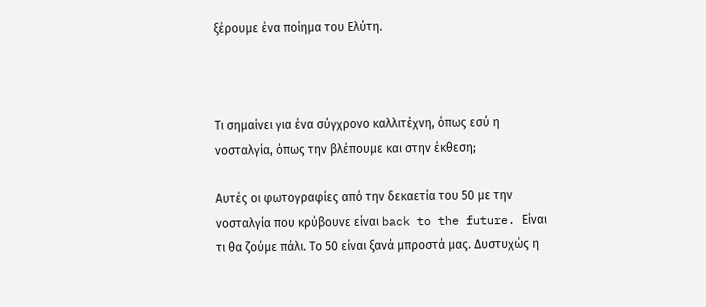ξέρουμε ένα ποίημα του Ελύτη.



Τι σημαίνει για ένα σύγχρονο καλλιτέχνη, όπως εσύ η νοσταλγία, όπως την βλέπουμε και στην έκθεση;

Αυτές οι φωτογραφίες από την δεκαετία του 50 με την νοσταλγία που κρύβουνε είναι back to the future. Είναι τι θα ζούμε πάλι. Το 50 είναι ξανά μπροστά μας. Δυστυχώς η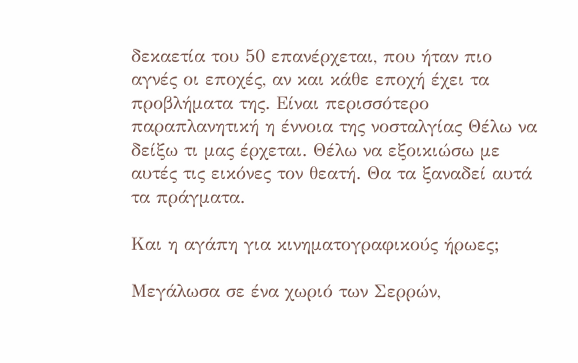δεκαετία του 50 επανέρχεται, που ήταν πιο αγνές οι εποχές, αν και κάθε εποχή έχει τα προβλήματα της. Είναι περισσότερο παραπλανητική η έννοια της νοσταλγίας Θέλω να δείξω τι μας έρχεται. Θέλω να εξοικιώσω με αυτές τις εικόνες τον θεατή. Θα τα ξαναδεί αυτά τα πράγματα.

Και η αγάπη για κινηματογραφικούς ήρωες;

Μεγάλωσα σε ένα χωριό των Σερρών,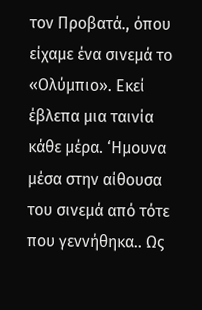τον Προβατά., όπου είχαμε ένα σινεμά το «Ολύμπιο». Εκεί έβλεπα μια ταινία κάθε μέρα. ‘Ημουνα μέσα στην αίθουσα του σινεμά από τότε που γεννήθηκα.. Ως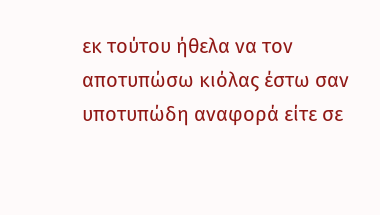εκ τούτου ήθελα να τον αποτυπώσω κιόλας έστω σαν υποτυπώδη αναφορά είτε σε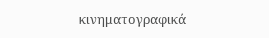κινηματογραφικά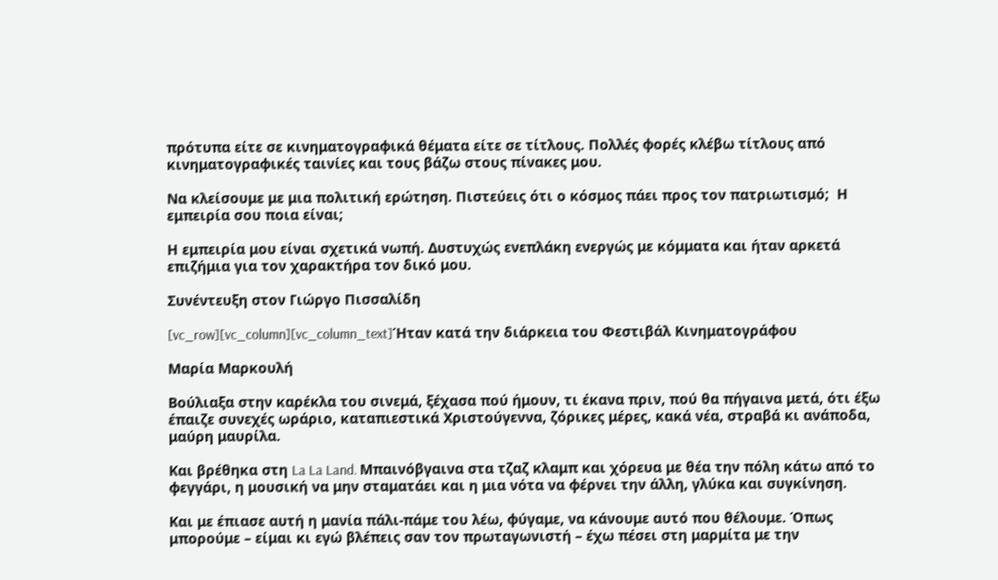πρότυπα είτε σε κινηματογραφικά θέματα είτε σε τίτλους. Πολλές φορές κλέβω τίτλους από κινηματογραφικές ταινίες και τους βάζω στους πίνακες μου.

Να κλείσουμε με μια πολιτική ερώτηση. Πιστεύεις ότι ο κόσμος πάει προς τον πατριωτισμό;  Η εμπειρία σου ποια είναι;

Η εμπειρία μου είναι σχετικά νωπή. Δυστυχώς ενεπλάκη ενεργώς με κόμματα και ήταν αρκετά επιζήμια για τον χαρακτήρα τον δικό μου.

Συνέντευξη στον Γιώργο Πισσαλίδη

[vc_row][vc_column][vc_column_text]Ήταν κατά την διάρκεια του Φεστιβάλ Κινηματογράφου

Μαρία Μαρκουλή

Βούλιαξα στην καρέκλα του σινεμά, ξέχασα πού ήμουν, τι έκανα πριν, πού θα πήγαινα μετά, ότι έξω έπαιζε συνεχές ωράριο, καταπιεστικά Χριστούγεννα, ζόρικες μέρες, κακά νέα, στραβά κι ανάποδα, μαύρη μαυρίλα.

Και βρέθηκα στη La La Land. Μπαινόβγαινα στα τζαζ κλαμπ και χόρευα με θέα την πόλη κάτω από το φεγγάρι, η μουσική να μην σταματάει και η μια νότα να φέρνει την άλλη, γλύκα και συγκίνηση.

Και με έπιασε αυτή η μανία πάλι-πάμε του λέω, φύγαμε, να κάνουμε αυτό που θέλουμε. Όπως μπορούμε – είμαι κι εγώ βλέπεις σαν τον πρωταγωνιστή – έχω πέσει στη μαρμίτα με την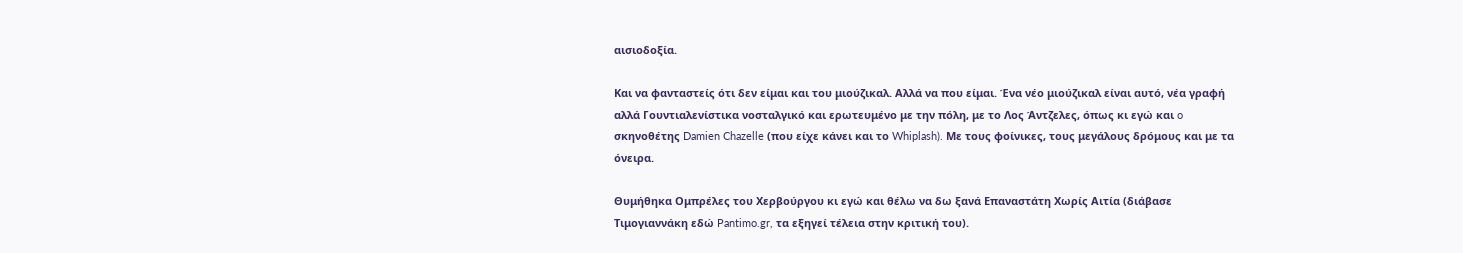αισιοδοξία.

Και να φανταστείς ότι δεν είμαι και του μιούζικαλ. Αλλά να που είμαι. Ένα νέο μιούζικαλ είναι αυτό, νέα γραφή αλλά Γουντιαλενίστικα νοσταλγικό και ερωτευμένο με την πόλη, με το Λος Άντζελες, όπως κι εγώ και o σκηνοθέτης Damien Chazelle (που είχε κάνει και το Whiplash). Με τους φοίνικες, τους μεγάλους δρόμους και με τα όνειρα.

Θυμήθηκα Ομπρέλες του Χερβούργου κι εγώ και θέλω να δω ξανά Επαναστάτη Χωρίς Αιτία (διάβασε Τιμογιαννάκη εδώ Pantimo.gr, τα εξηγεί τέλεια στην κριτική του).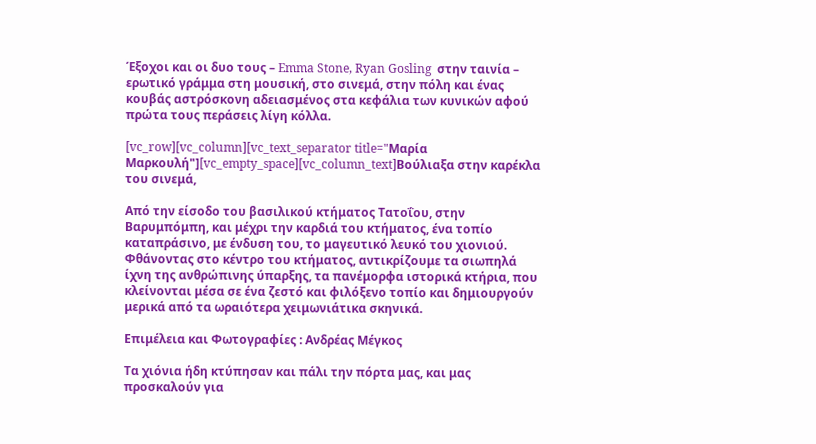Έξοχοι και οι δυο τους – Emma Stone, Ryan Gosling  στην ταινία – ερωτικό γράμμα στη μουσική, στο σινεμά, στην πόλη και ένας κουβάς αστρόσκονη αδειασμένος στα κεφάλια των κυνικών αφού πρώτα τους περάσεις λίγη κόλλα.

[vc_row][vc_column][vc_text_separator title="Μαρία Μαρκουλή"][vc_empty_space][vc_column_text]Βούλιαξα στην καρέκλα του σινεμά,

Από την είσοδο του βασιλικού κτήματος Τατοΐου, στην Βαρυμπόμπη, και μέχρι την καρδιά του κτήματος, ένα τοπίο καταπράσινο, με ένδυση του, το μαγευτικό λευκό του χιονιού. Φθάνοντας στο κέντρο του κτήματος, αντικρίζουμε τα σιωπηλά ίχνη της ανθρώπινης ύπαρξης, τα πανέμορφα ιστορικά κτήρια, που κλείνονται μέσα σε ένα ζεστό και φιλόξενο τοπίο και δημιουργούν μερικά από τα ωραιότερα χειμωνιάτικα σκηνικά.

Επιμέλεια και Φωτογραφίες : Ανδρέας Mέγκος

Τα χιόνια ήδη κτύπησαν και πάλι την πόρτα μας, και μας προσκαλούν για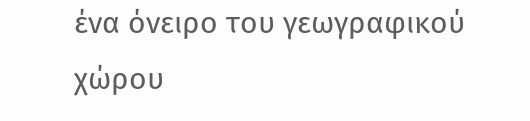ένα όνειρο του γεωγραφικού χώρου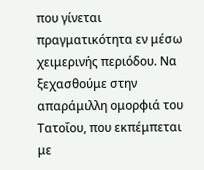που γίνεται πραγματικότητα εν μέσω χειμερινής περιόδου. Να ξεχασθούμε στην απαράμιλλη ομορφιά του Τατοΐου, που εκπέμπεται με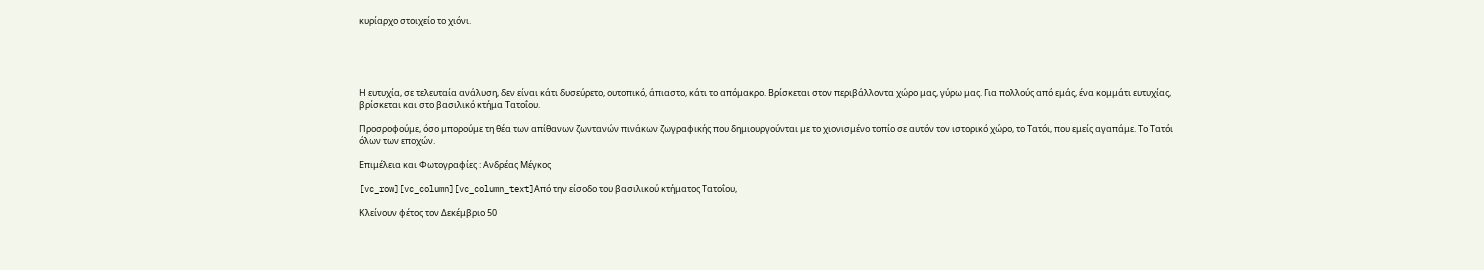κυρίαρχο στοιχείο το χιόνι.





Η ευτυχία, σε τελευταία ανάλυση, δεν είναι κάτι δυσεύρετο, ουτοπικό, άπιαστο, κάτι το απόμακρο. Βρίσκεται στον περιβάλλοντα χώρο μας, γύρω μας. Για πολλούς από εμάς, ένα κομμάτι ευτυχίας, βρίσκεται και στο βασιλικό κτήμα Τατοΐου.

Προσροφούμε, όσο μπορούμε τη θέα των απίθανων ζωντανών πινάκων ζωγραφικής που δημιουργούνται με το χιονισμένο τοπίο σε αυτόν τον ιστορικό χώρο, το Τατόι, που εμείς αγαπάμε. Το Τατόι όλων των εποχών.

Επιμέλεια και Φωτογραφίες : Ανδρέας Mέγκος

[vc_row][vc_column][vc_column_text]Από την είσοδο του βασιλικού κτήματος Τατοΐου,

Κλείνουν φέτος τον Δεκέμβριο 50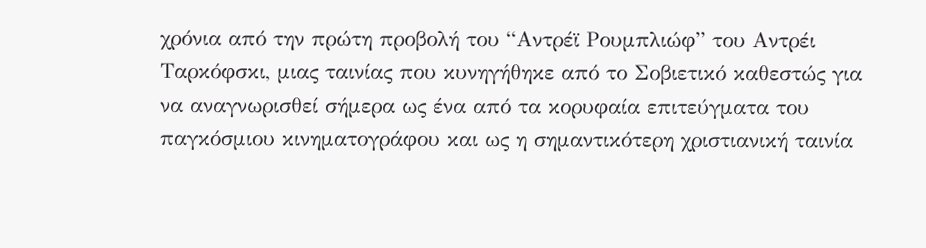χρόνια από την πρώτη προβολή του “Αντρέϊ Ρουμπλιώφ” του Αντρέι Ταρκόφσκι, μιας ταινίας που κυνηγήθηκε από το Σοβιετικό καθεστώς για να αναγνωρισθεί σήμερα ως ένα από τα κορυφαία επιτεύγματα του παγκόσμιου κινηματογράφου και ως η σημαντικότερη χριστιανική ταινία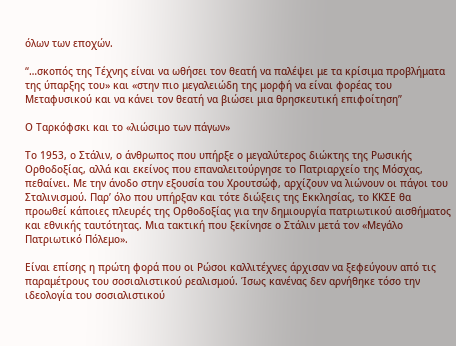όλων των εποχών.

“…σκοπός της Τέχνης είναι να ωθήσει τον θεατή να παλέψει με τα κρίσιμα προβλήματα της ύπαρξης του» και «στην πιο μεγαλειώδη της μορφή να είναι φορέας του Μεταφυσικού και να κάνει τον θεατή να βιώσει μια θρησκευτική επιφοίτηση”

Ο Ταρκόφσκι και το «λιώσιμο των πάγων»

Το 1953, ο Στάλιν, ο άνθρωπος που υπήρξε ο μεγαλύτερος διώκτης της Ρωσικής Ορθοδοξίας, αλλά και εκείνος που επαναλειτούργησε το Πατριαρχείο της Μόσχας, πεθαίνει. Με την άνοδο στην εξουσία του Χρουτσώφ, αρχίζουν να λιώνουν οι πάγοι του Σταλινισμού. Παρʼ όλο που υπήρξαν και τότε διώξεις της Εκκλησίας, το ΚΚΣΕ θα προωθεί κάποιες πλευρές της Ορθοδοξίας για την δημιουργία πατριωτικού αισθήματος και εθνικής ταυτότητας. Μια τακτική που ξεκίνησε ο Στάλιν μετά τον «Μεγάλο Πατριωτικό Πόλεμο».

Είναι επίσης η πρώτη φορά που οι Ρώσοι καλλιτέχνες άρχισαν να ξεφεύγουν από τις παραμέτρους του σοσιαλιστικού ρεαλισμού. Ίσως κανένας δεν αρνήθηκε τόσο την ιδεολογία του σοσιαλιστικού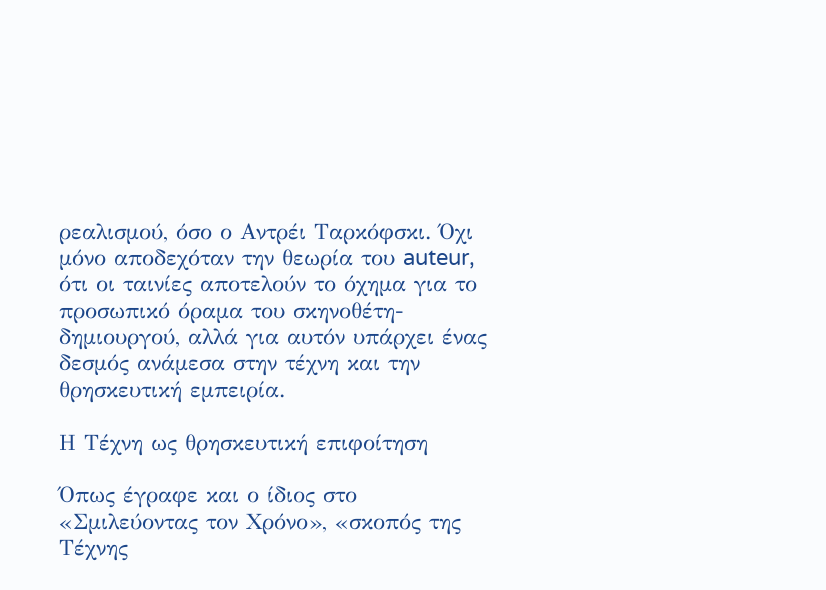ρεαλισμού, όσο ο Αντρέι Ταρκόφσκι. Όχι μόνο αποδεχόταν την θεωρία του auteur, ότι οι ταινίες αποτελούν το όχημα για το προσωπικό όραμα του σκηνοθέτη-δημιουργού, αλλά για αυτόν υπάρχει ένας δεσμός ανάμεσα στην τέχνη και την θρησκευτική εμπειρία.

Η Τέχνη ως θρησκευτική επιφοίτηση

Όπως έγραφε και ο ίδιος στο «Σμιλεύοντας τον Χρόνο», «σκοπός της Τέχνης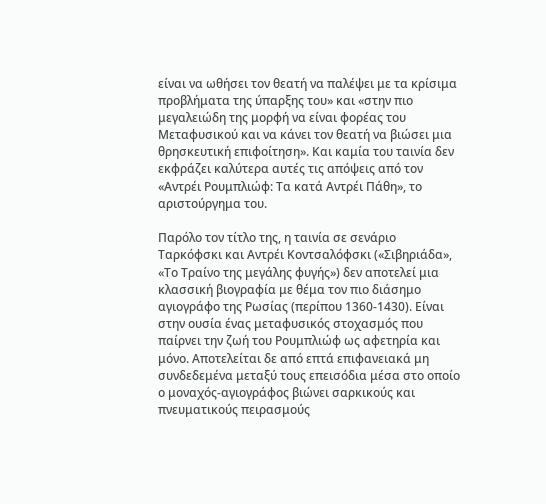είναι να ωθήσει τον θεατή να παλέψει με τα κρίσιμα προβλήματα της ύπαρξης του» και «στην πιο μεγαλειώδη της μορφή να είναι φορέας του Μεταφυσικού και να κάνει τον θεατή να βιώσει μια θρησκευτική επιφοίτηση». Και καμία του ταινία δεν εκφράζει καλύτερα αυτές τις απόψεις από τον «Αντρέι Ρουμπλιώφ: Τα κατά Αντρέι Πάθη», το αριστούργημα του.

Παρόλο τον τίτλο της, η ταινία σε σενάριο Ταρκόφσκι και Αντρέι Κοντσαλόφσκι («Σιβηριάδα», «Το Τραίνο της μεγάλης φυγής») δεν αποτελεί μια κλασσική βιογραφία με θέμα τον πιο διάσημο αγιογράφο της Ρωσίας (περίπου 1360-1430). Είναι στην ουσία ένας μεταφυσικός στοχασμός που παίρνει την ζωή του Ρουμπλιώφ ως αφετηρία και μόνο. Αποτελείται δε από επτά επιφανειακά μη συνδεδεμένα μεταξύ τους επεισόδια μέσα στο οποίο ο μοναχός-αγιογράφος βιώνει σαρκικούς και πνευματικούς πειρασμούς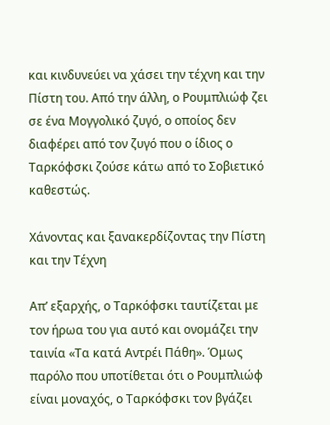και κινδυνεύει να χάσει την τέχνη και την Πίστη του. Από την άλλη, ο Ρουμπλιώφ ζει σε ένα Μογγολικό ζυγό, ο οποίος δεν διαφέρει από τον ζυγό που ο ίδιος ο Ταρκόφσκι ζούσε κάτω από το Σοβιετικό καθεστώς.

Χάνοντας και ξανακερδίζοντας την Πίστη και την Τέχνη

Απʼ εξαρχής, ο Ταρκόφσκι ταυτίζεται με τον ήρωα του για αυτό και ονομάζει την ταινία «Τα κατά Αντρέι Πάθη». Όμως παρόλο που υποτίθεται ότι ο Ρουμπλιώφ είναι μοναχός, ο Ταρκόφσκι τον βγάζει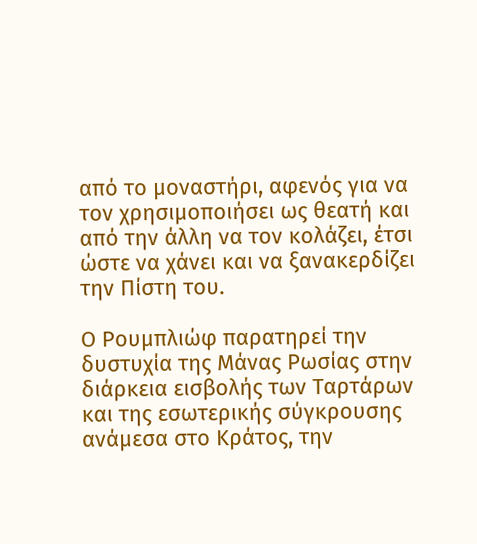από το μοναστήρι, αφενός για να τον χρησιμοποιήσει ως θεατή και από την άλλη να τον κολάζει, έτσι ώστε να χάνει και να ξανακερδίζει την Πίστη του.

Ο Ρουμπλιώφ παρατηρεί την δυστυχία της Μάνας Ρωσίας στην διάρκεια εισβολής των Ταρτάρων και της εσωτερικής σύγκρουσης ανάμεσα στο Κράτος, την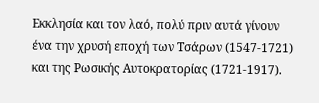Εκκλησία και τον λαό, πολύ πριν αυτά γίνουν ένα την χρυσή εποχή των Τσάρων (1547-1721) και της Ρωσικής Αυτοκρατορίας (1721-1917).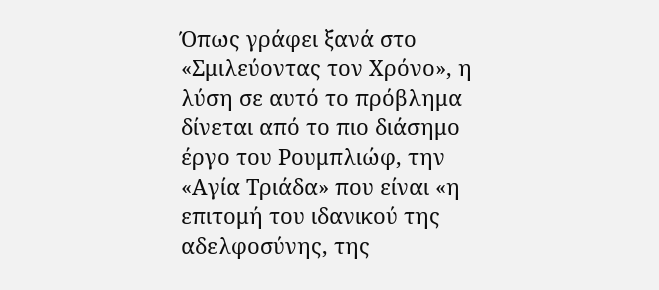Όπως γράφει ξανά στο «Σμιλεύοντας τον Χρόνο», η λύση σε αυτό το πρόβλημα δίνεται από το πιο διάσημο έργο του Ρουμπλιώφ, την «Αγία Τριάδα» που είναι «η επιτομή του ιδανικού της αδελφοσύνης, της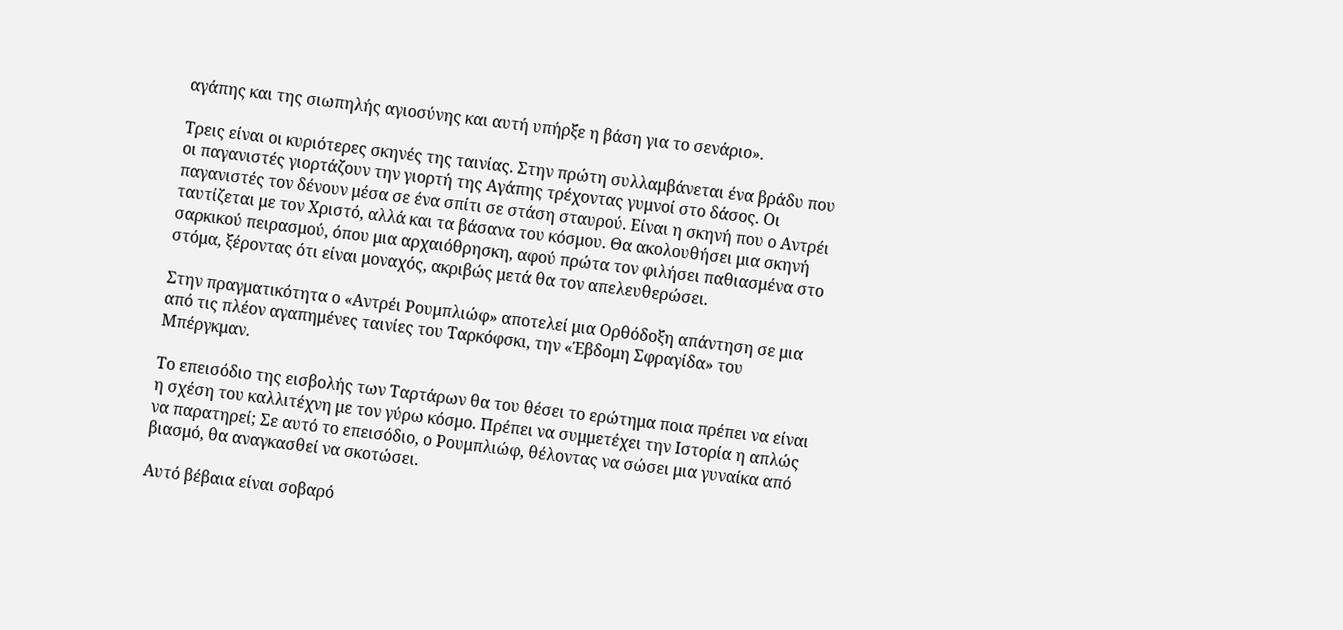αγάπης και της σιωπηλής αγιοσύνης και αυτή υπήρξε η βάση για το σενάριο».

Τρεις είναι οι κυριότερες σκηνές της ταινίας. Στην πρώτη συλλαμβάνεται ένα βράδυ που οι παγανιστές γιορτάζουν την γιορτή της Αγάπης τρέχοντας γυμνοί στο δάσος. Οι παγανιστές τον δένουν μέσα σε ένα σπίτι σε στάση σταυρού. Είναι η σκηνή που ο Αντρέι ταυτίζεται με τον Χριστό, αλλά και τα βάσανα του κόσμου. Θα ακολουθήσει μια σκηνή σαρκικού πειρασμού, όπου μια αρχαιόθρησκη, αφού πρώτα τον φιλήσει παθιασμένα στο στόμα, ξέροντας ότι είναι μοναχός, ακριβώς μετά θα τον απελευθερώσει.

Στην πραγματικότητα ο «Αντρέι Ρουμπλιώφ» αποτελεί μια Ορθόδοξη απάντηση σε μια από τις πλέον αγαπημένες ταινίες του Ταρκόφσκι, την «Έβδομη Σφραγίδα» του Μπέργκμαν.

Το επεισόδιο της εισβολής των Ταρτάρων θα του θέσει το ερώτημα ποια πρέπει να είναι η σχέση του καλλιτέχνη με τον γύρω κόσμο. Πρέπει να συμμετέχει την Ιστορία η απλώς να παρατηρεί; Σε αυτό το επεισόδιο, ο Ρουμπλιώφ, θέλοντας να σώσει μια γυναίκα από βιασμό, θα αναγκασθεί να σκοτώσει.

Αυτό βέβαια είναι σοβαρό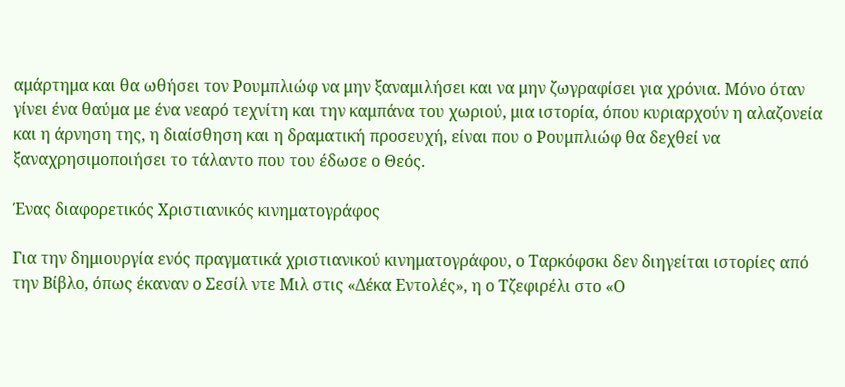αμάρτημα και θα ωθήσει τον Ρουμπλιώφ να μην ξαναμιλήσει και να μην ζωγραφίσει για χρόνια. Μόνο όταν γίνει ένα θαύμα με ένα νεαρό τεχνίτη και την καμπάνα του χωριού, μια ιστορία, όπου κυριαρχούν η αλαζονεία και η άρνηση της, η διαίσθηση και η δραματική προσευχή, είναι που ο Ρουμπλιώφ θα δεχθεί να ξαναχρησιμοποιήσει το τάλαντο που του έδωσε ο Θεός.

Ένας διαφορετικός Χριστιανικός κινηματογράφος

Για την δημιουργία ενός πραγματικά χριστιανικού κινηματογράφου, ο Ταρκόφσκι δεν διηγείται ιστορίες από την Βίβλο, όπως έκαναν ο Σεσίλ ντε Μιλ στις «Δέκα Εντολές», η ο Τζεφιρέλι στο «Ο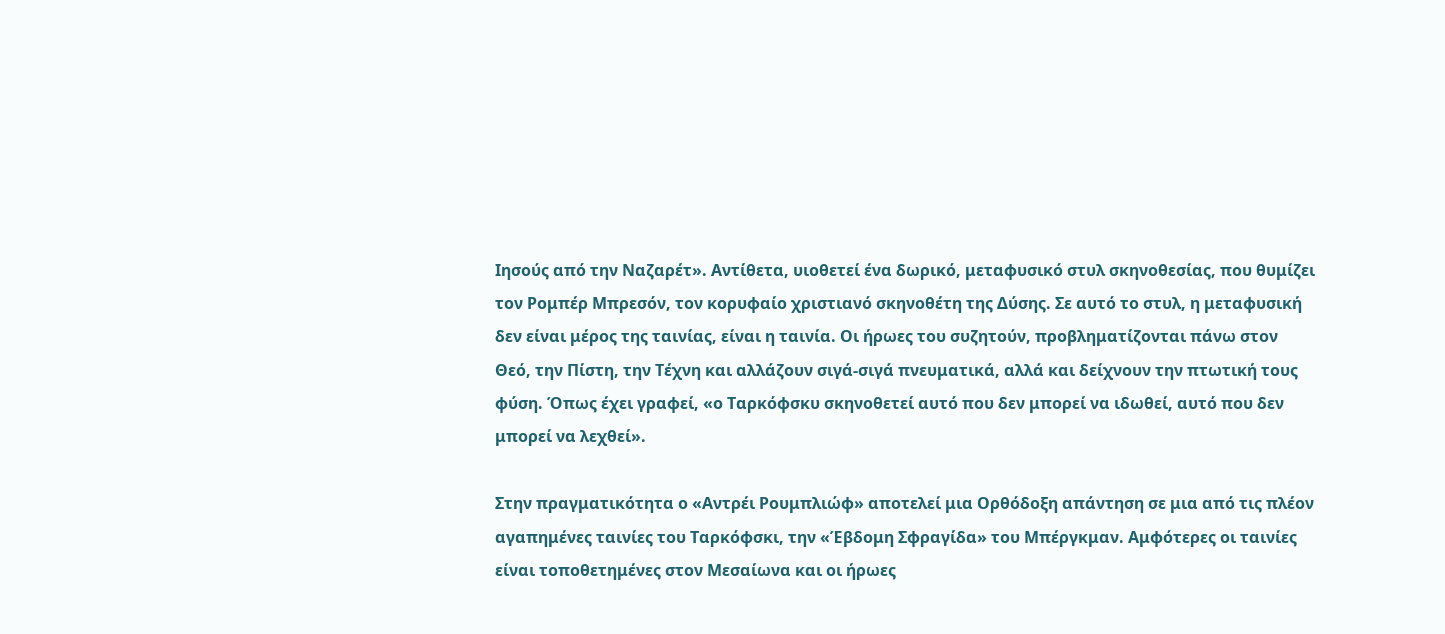Ιησούς από την Ναζαρέτ». Αντίθετα, υιοθετεί ένα δωρικό, μεταφυσικό στυλ σκηνοθεσίας, που θυμίζει τον Ρομπέρ Μπρεσόν, τον κορυφαίο χριστιανό σκηνοθέτη της Δύσης. Σε αυτό το στυλ, η μεταφυσική δεν είναι μέρος της ταινίας, είναι η ταινία. Οι ήρωες του συζητούν, προβληματίζονται πάνω στον Θεό, την Πίστη, την Τέχνη και αλλάζουν σιγά-σιγά πνευματικά, αλλά και δείχνουν την πτωτική τους φύση. Όπως έχει γραφεί, «ο Ταρκόφσκυ σκηνοθετεί αυτό που δεν μπορεί να ιδωθεί, αυτό που δεν μπορεί να λεχθεί».

Στην πραγματικότητα ο «Αντρέι Ρουμπλιώφ» αποτελεί μια Ορθόδοξη απάντηση σε μια από τις πλέον αγαπημένες ταινίες του Ταρκόφσκι, την «Έβδομη Σφραγίδα» του Μπέργκμαν. Αμφότερες οι ταινίες είναι τοποθετημένες στον Μεσαίωνα και οι ήρωες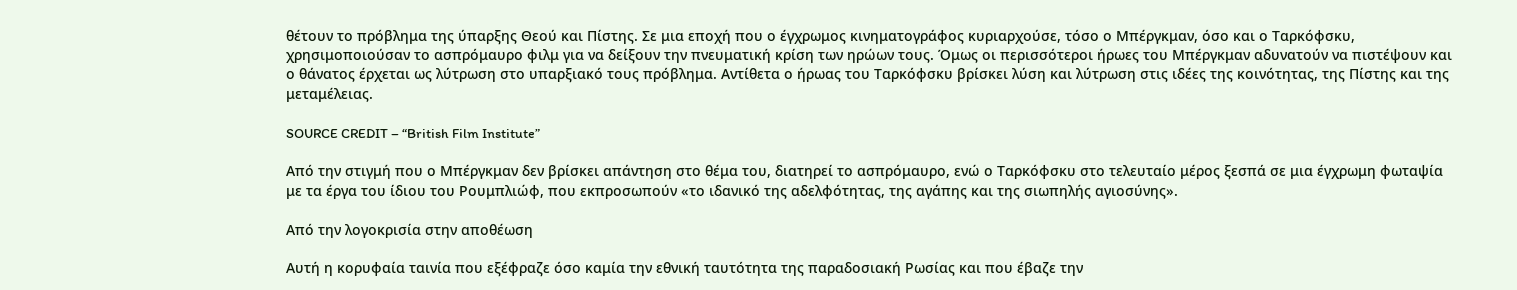θέτουν το πρόβλημα της ύπαρξης Θεού και Πίστης. Σε μια εποχή που ο έγχρωμος κινηματογράφος κυριαρχούσε, τόσο ο Μπέργκμαν, όσο και ο Ταρκόφσκυ, χρησιμοποιούσαν το ασπρόμαυρο φιλμ για να δείξουν την πνευματική κρίση των ηρώων τους. Όμως οι περισσότεροι ήρωες του Μπέργκμαν αδυνατούν να πιστέψουν και ο θάνατος έρχεται ως λύτρωση στο υπαρξιακό τους πρόβλημα. Αντίθετα ο ήρωας του Ταρκόφσκυ βρίσκει λύση και λύτρωση στις ιδέες της κοινότητας, της Πίστης και της μεταμέλειας.

SOURCE CREDIT – “British Film Institute”

Από την στιγμή που ο Μπέργκμαν δεν βρίσκει απάντηση στο θέμα του, διατηρεί το ασπρόμαυρο, ενώ ο Ταρκόφσκυ στο τελευταίο μέρος ξεσπά σε μια έγχρωμη φωταψία με τα έργα του ίδιου του Ρουμπλιώφ, που εκπροσωπούν «το ιδανικό της αδελφότητας, της αγάπης και της σιωπηλής αγιοσύνης».

Από την λογοκρισία στην αποθέωση

Αυτή η κορυφαία ταινία που εξέφραζε όσο καμία την εθνική ταυτότητα της παραδοσιακή Ρωσίας και που έβαζε την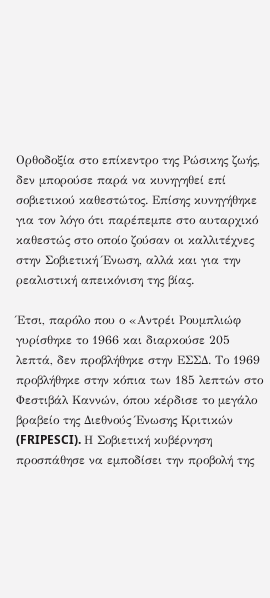Ορθοδοξία στο επίκεντρο της Ρώσικης ζωής, δεν μπορούσε παρά να κυνηγηθεί επί σοβιετικού καθεστώτος. Επίσης κυνηγήθηκε για τον λόγο ότι παρέπεμπε στο αυταρχικό καθεστώς στο οποίο ζούσαν οι καλλιτέχνες στην Σοβιετική Ένωση, αλλά και για την ρεαλιστική απεικόνιση της βίας.

Έτσι, παρόλο που ο «Αντρέι Ρουμπλιώφ γυρίσθηκε το 1966 και διαρκούσε 205 λεπτά, δεν προβλήθηκε στην ΕΣΣΔ. Το 1969 προβλήθηκε στην κόπια των 185 λεπτών στο Φεστιβάλ Καννών, όπου κέρδισε το μεγάλο βραβείο της Διεθνούς Ένωσης Κριτικών (FRIPESCI). Η Σοβιετική κυβέρνηση προσπάθησε να εμποδίσει την προβολή της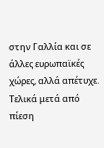στην Γαλλία και σε άλλες ευρωπαϊκές χώρες, αλλά απέτυχε. Τελικά μετά από πίεση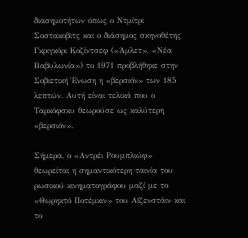διασημοτήτων όπως ο Ντμίτρι Σοστακοβιτς και ο διάσημος σκηνοθέτης Γκριγκόρι Κοζίντσεφ («Άμλετ», «Νέα Βαβυλωνία») το 1971 προβλήθηκε στην Σοβιετική Ένωση η «βερσιόν» των 185 λεπτών. Αυτή είναι τελικά που ο Ταρκόφσκυ θεωρούσε ως καλύτερη «βερσιόν».

Σήμερα, ο «Αντρέι Ρουμπλιώφ» θεωρείται η σημαντικότερη ταινία του ρωσικού κινηματογράφου μαζί με το «Θωρηκτό Ποτέμκιν» του Αϊζενστάιν και το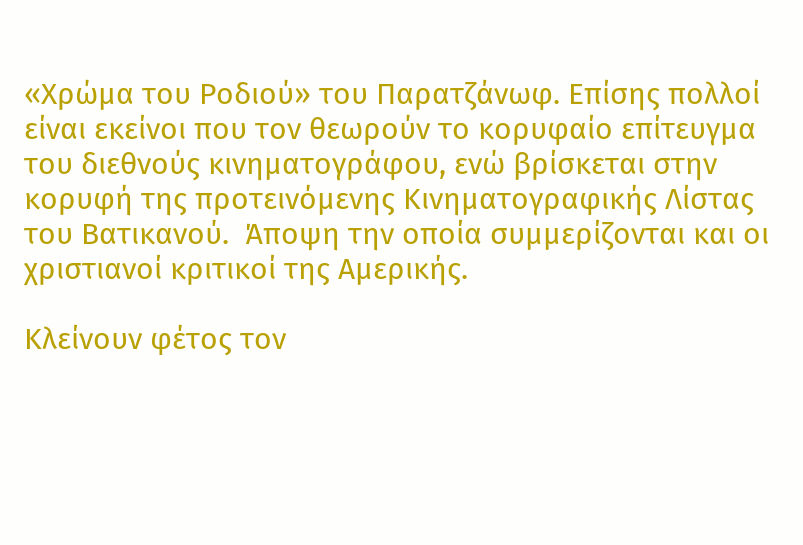«Χρώμα του Ροδιού» του Παρατζάνωφ. Επίσης πολλοί είναι εκείνοι που τον θεωρούν το κορυφαίο επίτευγμα του διεθνούς κινηματογράφου, ενώ βρίσκεται στην κορυφή της προτεινόμενης Κινηματογραφικής Λίστας του Βατικανού.  Άποψη την οποία συμμερίζονται και οι χριστιανοί κριτικοί της Αμερικής.

Κλείνουν φέτος τον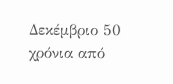Δεκέμβριο 50 χρόνια από